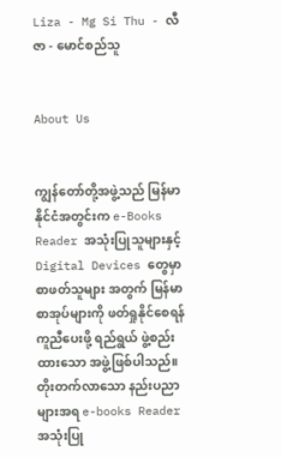Liza - Mg Si Thu - လီဇာ - မောင်စည်သူ


About Us


ကျွန်တော်တို့အဖွဲ့သည် မြန်မာနိုင်ငံအတွင်းက e-Books Reader အသုံးပြုသူများနှင့် Digital Devices တွေမှာ စာဖတ်သူများ အတွက် မြန်မာစာအုပ်များကို ဖတ်ရှုနိုင်စေရန် ကူညီပေးဖို့ ရည်ရွယ် ဖွဲ့စည်းထားသော အဖွဲ့ဖြစ်ပါသည်။ တိုးတက်လာသော နည်းပညာများအရ e-books Reader အသုံးပြု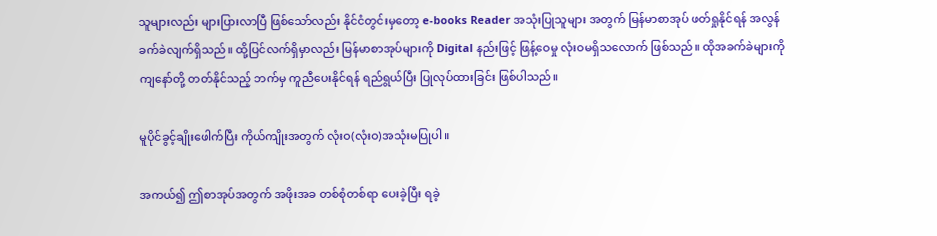သူများလည်း များပြားလာပြီ ဖြစ်သော်လည်း နိုင်ငံတွင်းမှတော့ e-books Reader အသုံးပြုသူများ အတွက် မြန်မာစာအုပ် ဖတ်ရှုနိုင်ရန် အလွန် ခက်ခဲလျက်ရှိသည်။ ထို့ပြင်လက်ရှိမှာလည်း မြန်မာစာအုပ်များကို Digital နည်းဖြင့် ဖြန့်ဝေမှု လုံးဝမရှိသလောက် ဖြစ်သည်။ ထိုအခက်ခဲများကို ကျနော်တို့ တတ်နိုင်သည့် ဘက်မှ ကူညီပေးနိုင်ရန် ရည်ရွယ်ပြီး ပြုလုပ်ထားခြင်း ဖြစ်ပါသည်။

မူပိုင်ခွင့်ချိုးဖေါက်ပြီး ကိုယ်ကျိုးအတွက် လုံးဝ(လုံးဝ)အသုံးမပြုပါ။

အကယ်၍ ဤစာအုပ်အတွက် အဖိုးအခ တစ်စုံတစ်ရာ ပေးခဲ့ပြီး ရခဲ့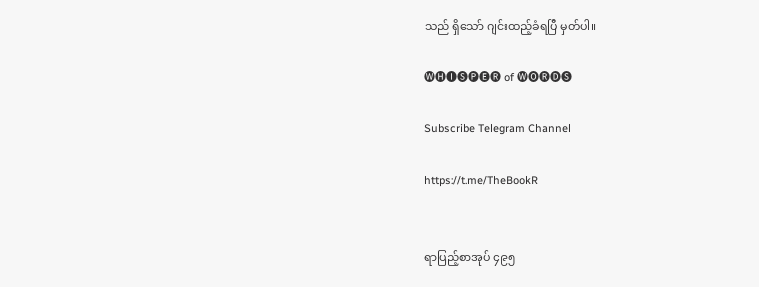သည် ရှိသော် ဂျင်းထည့်ခံရပြီ မှတ်ပါ။

🅦🅗🅘🅢🅟🅔🅡 of 🅦🅞🅡🅓🅢

Subscribe Telegram Channel

https://t.me/TheBookR


ရာပြည့်စာအုပ် ၄၉၅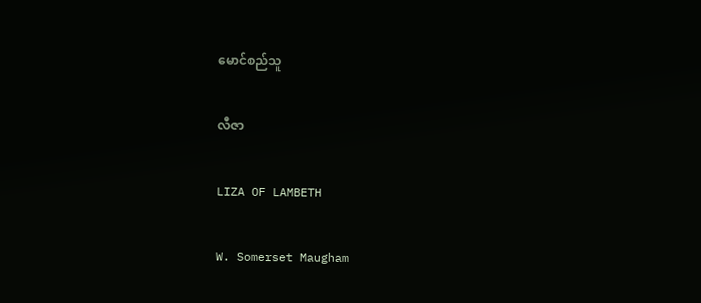မောင်စည်သူ

လီဇာ

LIZA OF LAMBETH

W. Somerset Maugham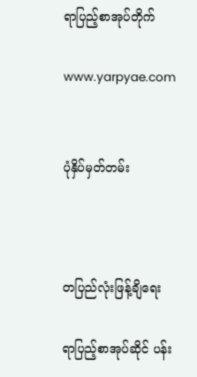ရာပြည့်စာအုပ်တိုက်

www.yarpyae.com


ပုံနှိပ်မှတ်တမ်း



တပြည်လုံးဖြန့်ချိရေး

ရာပြည့်စာအုပ်ဆိုင် ပန်း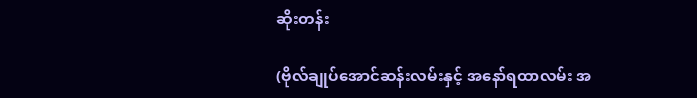ဆိုးတန်း

(ဗိုလ်ချုပ်အောင်ဆန်းလမ်းနှင့် အနော်ရထာလမ်း အ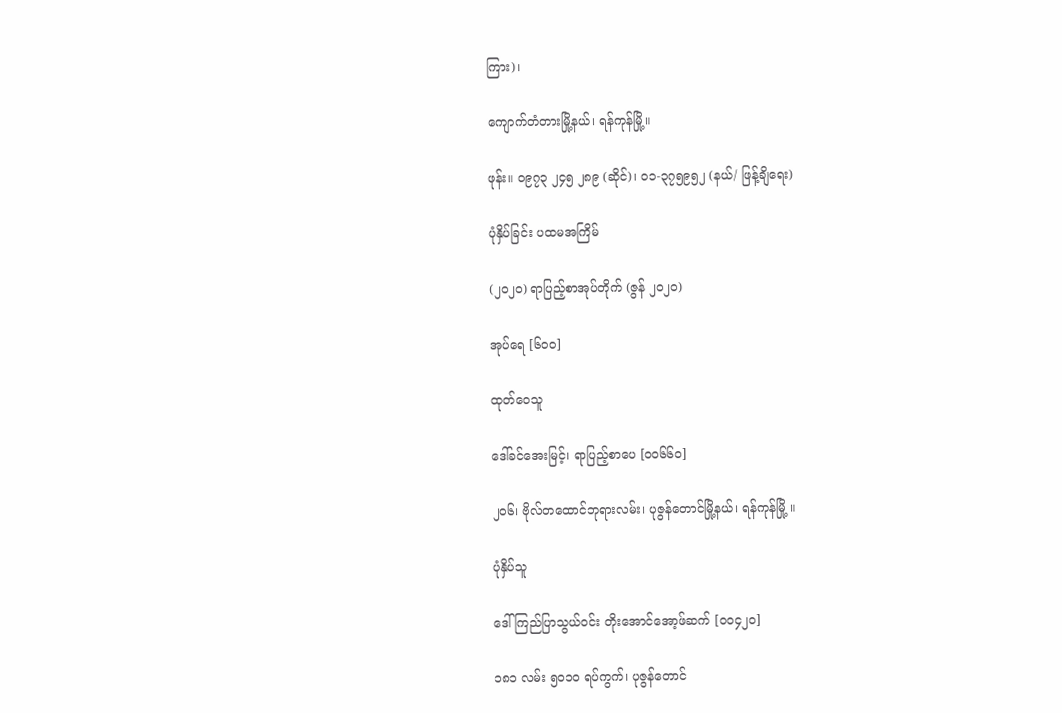ကြား)၊

ကျောက်တံတားမြို့နယ်၊ ရန်ကုန်မြို့။

ဖုန်း။ ၀၉၇၃ ၂၄၅ ၂၈၉ (ဆိုင်)၊ ဝ၁-၃၇၅၉၅၂ (နယ်/ ဖြန့်ချိရေး)

ပုံနှိပ်ခြင်း ပထမအကြိမ်

(၂၀၂၀) ရာပြည့်စာအုပ်တိုက် (ဇွန် ၂၀၂၀)

အုပ်ရေ [၆၀၀]

ထုတ်ဝေသူ

ဒေါ်ခင်အေးမြင့်၊ ရာပြည့်စာပေ [၀၀၆၆၀]

၂ဝ၆၊ ဗိုလ်တထောင်ဘုရားလမ်း၊ ပုဇွန်တောင်မြို့နယ်၊ ရန်ကုန်မြို့ ။

ပုံနှိပ်သူ

ဒေါ်ကြည်ပြာသွယ်ဝင်း တိုးအောင်အော့ဖ်ဆက် [ဝ၀၄၂၀]

၁၈၁ လမ်း ၅၀၁၀ ရပ်ကွက်၊ ပုဇွန်တောင်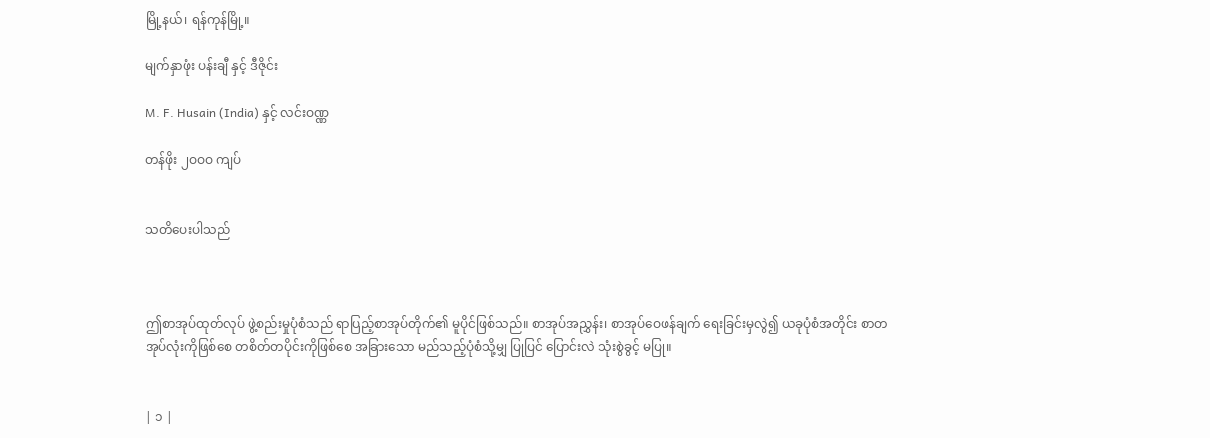မြို့နယ်၊ ရန်ကုန်မြို့။

မျက်နှာဖုံး ပန်းချီ နှင့် ဒီဇိုင်း

M. F. Husain (India) နှင့် လင်းဝဏ္ဏ

တန်ဖိုး ၂ဝဝဝ ကျပ်


သတိပေးပါသည်



ဤစာအုပ်ထုတ်လုပ် ဖွဲ့စည်းမှုပုံစံသည် ရာပြည့်စာအုပ်တိုက်၏ မူပိုင်ဖြစ်သည်။ စာအုပ်အညွှန်း၊ စာအုပ်ဝေဖန်ချက် ရေးခြင်းမှလွဲ၍ ယခုပုံစံအတိုင်း စာတအုပ်လုံးကိုဖြစ်စေ တစိတ်တပိုင်းကိုဖြစ်စေ အခြားသော မည်သည့်ပုံစံသို့မျှ ပြုပြင် ပြောင်းလဲ သုံးစွဲခွင့် မပြု။


| ၁ |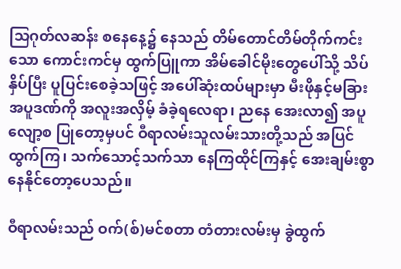သြဂုတ်လဆန်း စနေနေ့၌ နေသည် တိမ်တောင်တိမ်တိုက်ကင်းသော ကောင်းကင်မှ ထွက်ပြူကာ အိမ်ခေါင်မိုးတွေပေါ်သို့ သိပ်နှိပ်ပြီး ပူပြင်းစေခဲ့သဖြင့် အပေါ်ဆုံးထပ်များမှာ မီးဖိုနှင့်မခြား အပူဒဏ်ကို အလူးအလှိမ့် ခံခဲ့ရလေရာ၊ ညနေ အေးလာ၍ အပူလျော့စ ပြုတော့မှပင် ဝီရာလမ်းသူလမ်းသားတို့သည် အပြင်ထွက်ကြ၊ သက်သောင့်သက်သာ နေကြထိုင်ကြနှင့် အေးချမ်းစွာ နေနိုင်တော့ပေသည်။

ဝီရာလမ်းသည် ဝက်(စ်)မင်စတာ တံတားလမ်းမှ ခွဲထွက်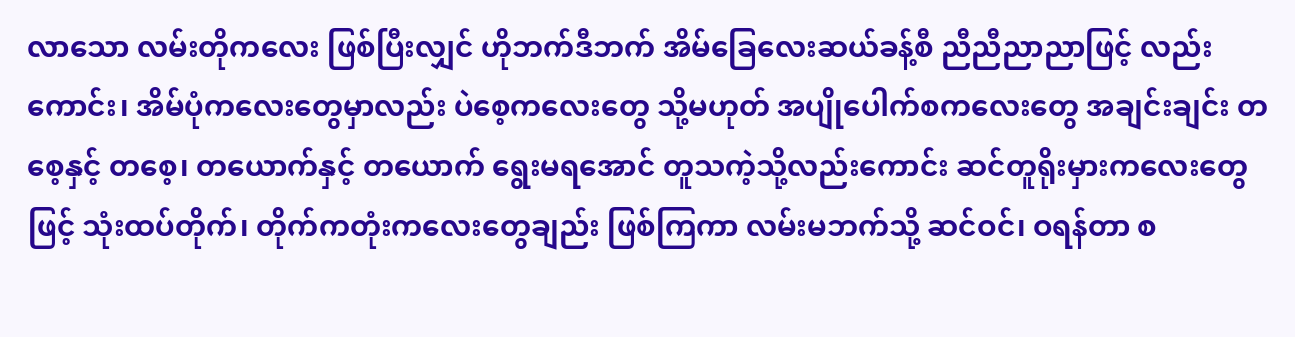လာသော လမ်းတိုကလေး ဖြစ်ပြီးလျှင် ဟိုဘက်ဒီဘက် အိမ်ခြေလေးဆယ်ခန့်စီ ညီညီညာညာဖြင့် လည်းကောင်း၊ အိမ်ပုံကလေးတွေမှာလည်း ပဲစေ့ကလေးတွေ သို့မဟုတ် အပျိုပေါက်စကလေးတွေ အချင်းချင်း တစေ့နှင့် တစေ့၊ တယောက်နှင့် တယောက် ရွေးမရအောင် တူသကဲ့သို့လည်းကောင်း ဆင်တူရိုးမှားကလေးတွေဖြင့် သုံးထပ်တိုက်၊ တိုက်ကတုံးကလေးတွေချည်း ဖြစ်ကြကာ လမ်းမဘက်သို့ ဆင်ဝင်၊ ဝရန်တာ စ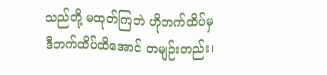သည်တို့ မထုတ်ကြဘဲ ဟိုဘက်ထိပ်မှ ဒီဘက်ထိပ်ထိအောင် တမျဉ်းတည်း၊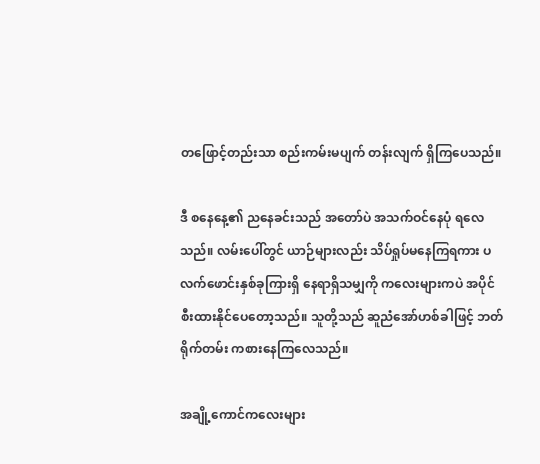တဖြောင့်တည်းသာ စည်းကမ်းမပျက် တန်းလျက် ရှိကြပေသည်။

ဒီ စနေနေ့၏ ညနေခင်းသည် အတော်ပဲ အသက်ဝင်နေပုံ ရလေသည်။ လမ်းပေါ်တွင် ယာဉ်များလည်း သိပ်ရှုပ်မနေကြရကား ပလက်ဖောင်းနှစ်ခုကြားရှိ နေရာရှိသမျှကို ကလေးများကပဲ အပိုင်စီးထားနိုင်ပေတော့သည်။ သူတို့သည် ဆူညံအော်ဟစ်ခါဖြင့် ဘတ်ရိုက်တမ်း ကစားနေကြလေသည်။

အချို့ကောင်ကလေးများ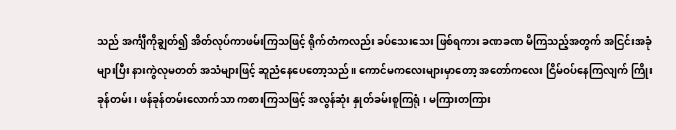သည် အင်္ကျီကိုချွတ်၍ အိတ်လုပ်ကာဖမ်းကြသဖြင့် ရိုက်တံကလည်း ခပ်သေးသေး ဖြစ်ရကား ခဏခဏ မိကြသည့်အတွက် အငြင်းအခုံ များပြီး နားကွဲလုမတတ် အသံများဖြင့် ဆူညံနေပေတော့သည်။ ကောင်မကလေးများမှာတော့ အတော်ကလေး ငြိမ်ဝပ်နေကြလျက် ကြိုးခုန်တမ်း၊ ဖန်ခုန်တမ်းလောက်သာ ကစားကြသဖြင့် အလွန်ဆုံး နှုတ်ခမ်းစူကြရုံ၊ မကြားတကြား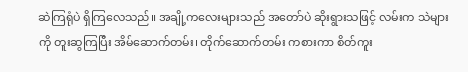ဆဲကြရုံပဲ ရှိကြလေသည်။ အချို့ကလေးများသည် အတော်ပဲ ဆိုးရွားသဖြင့် လမ်းက သဲများကို တူးဆွကြပြီး အိမ်ဆောက်တမ်း၊ တိုက်ဆောက်တမ်း ကစားကာ စိတ်ကူး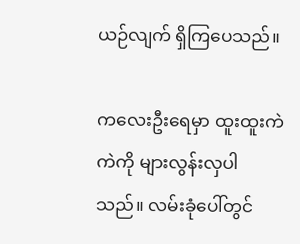ယဉ်လျက် ရှိကြပေသည်။

ကလေးဦးရေမှာ ထူးထူးကဲကဲကို များလွန်းလှပါသည်။ လမ်းခုံပေါ်တွင်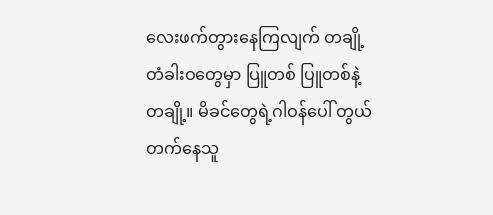လေးဖက်တွားနေကြလျက် တချို့တံခါးဝတွေမှာ ပြူတစ် ပြူတစ်နဲ့ တချို့။ မိခင်တွေရဲ့ဂါဝန်ပေါ် တွယ်တက်နေသူ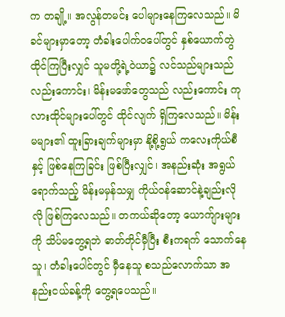က တချို့။ အလွန်တမင်း ပေါများနေကြလေသည်။ မိခင်များမှာတော့ တံခါးပေါက်ဝပေါ်တွင် နှစ်ယောက်တွဲ ထိုင်ကြပြီးလျှင် သူမတို့ရဲ့ဝဲယာ၌ လင်သည်များသည် လည်းကောင်း၊ မိန်းမဖော်တွေသည် လည်းကောင်း ကုလားထိုင်များပေါ်တွင် ထိုင်လျက် ရှိကြလေသည်။ မိန်းမများ၏ ထူးခြားချက်များမှာ နို့စို့ရွယ် ကလေးကိုယ်စီနှင့် ဖြစ်နေကြခြင်း ဖြစ်ပြီးလျှင်၊ အနည်းဆုံး အရွယ်ရောက်သည့် မိန်းမမှန်သမျှ ကိုယ်ဝန်ဆောင်နဲ့ချည်းလိုလို ဖြစ်ကြလေသည်။ တကယ်ဆိုတော့ ယောက်ျားများကို သိပ်မတွေ့ရဘဲ ဓာတ်တိုင်မှီပြီး စီးကရက် သောက်နေသူ၊ တံခါးပေါင်တွင် မှီနေသူ စသည်လောက်သာ အနည်းငယ်ခန့်ကို တွေ့ရပေသည်။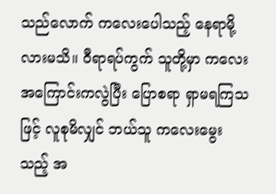သည်လောက် ကလေးပေါသည့် နေရာမို့လားမသိ။ ဝီရာရပ်ကွက် သူတို့မှာ ကလေးအကြောင်းကလွဲပြီး ပြောစရာ ရှာမရကြသဖြင့် လူစုမိလျှင် ဘယ်သူ ကလေးမွေးသည့် အ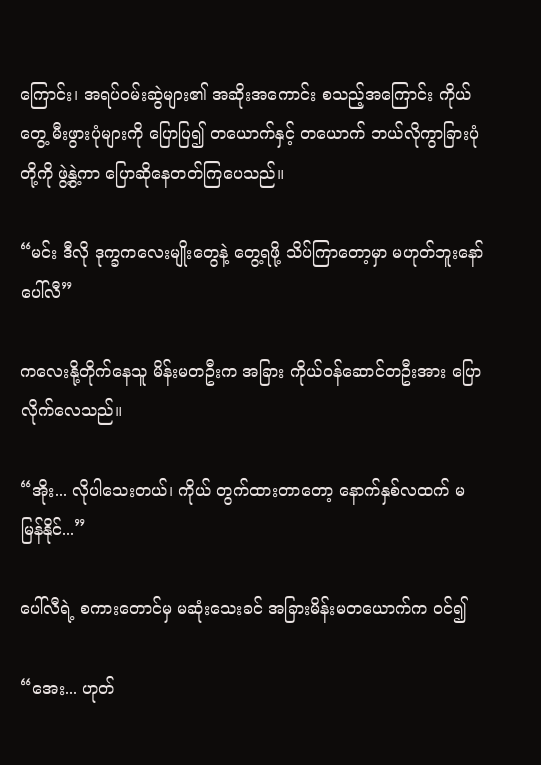ကြောင်း၊ အရပ်ဝမ်းဆွဲများ၏ အဆိုးအကောင်း စသည့်အကြောင်း ကိုယ်တွေ့ မီးဖွားပုံများကို ပြောပြ၍ တယောက်နှင့် တယောက် ဘယ်လိုကွာခြားပုံတို့ကို ဖွဲ့နွဲ့ကာ ပြောဆိုနေတတ်ကြပေသည်။

“မင်း ဒီလို ဒုက္ခကလေးမျိုးတွေနဲ့ တွေ့ရဖို့ သိပ်ကြာတော့မှာ မဟုတ်ဘူးနော် ပေါ်လီ”

ကလေးနို့တိုက်နေသူ မိန်းမတဦးက အခြား ကိုယ်ဝန်ဆောင်တဦးအား ပြောလိုက်လေသည်။

“အိုး... လိုပါသေးတယ်၊ ကိုယ် တွက်ထားတာတော့ နောက်နှစ်လထက် မမြန်နိုင်...”

ပေါ်လီရဲ့ စကားတောင်မှ မဆုံးသေးခင် အခြားမိန်းမတယောက်က ဝင်၍

“အေး... ဟုတ်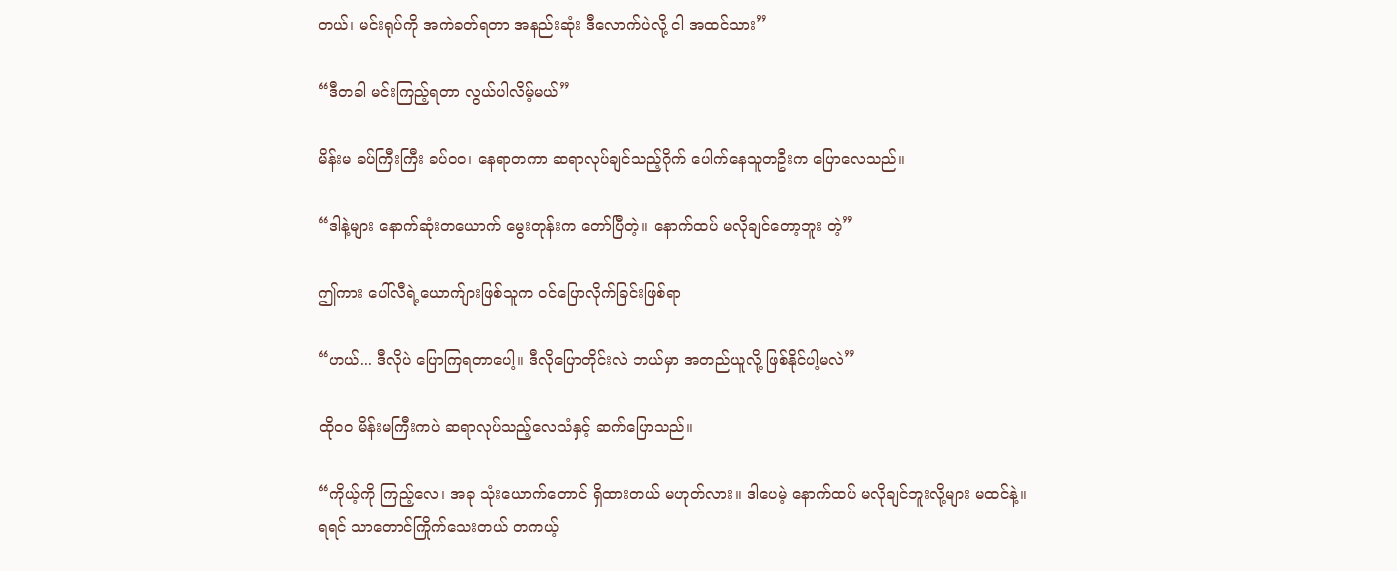တယ်၊ မင်းရုပ်ကို အကဲခတ်ရတာ အနည်းဆုံး ဒီလောက်ပဲလို့ ငါ အထင်သား”

“ဒီတခါ မင်းကြည့်ရတာ လွယ်ပါလိမ့်မယ်”

မိန်းမ ခပ်ကြီးကြီး ခပ်ဝဝ၊ နေရာတကာ ဆရာလုပ်ချင်သည့်ဂိုက် ပေါက်နေသူတဦးက ပြောလေသည်။

“ဒါနဲ့များ နောက်ဆုံးတယောက် မွေးတုန်းက တော်ပြီတဲ့။ နောက်ထပ် မလိုချင်တော့ဘူး တဲ့”

ဤကား ပေါ်လီရဲ့ယောက်ျားဖြစ်သူက ဝင်ပြောလိုက်ခြင်းဖြစ်ရာ

“ဟယ်... ဒီလိုပဲ ပြောကြရတာပေါ့။ ဒီလိုပြောတိုင်းလဲ ဘယ်မှာ အတည်ယူလို့ ဖြစ်နိုင်ပါ့မလဲ”

ထိုဝဝ မိန်းမကြီးကပဲ ဆရာလုပ်သည့်လေသံနှင့် ဆက်ပြောသည်။

“ကိုယ့်ကို ကြည့်လေ၊ အခု သုံးယောက်တောင် ရှိထားတယ် မဟုတ်လား။ ဒါပေမဲ့ နောက်ထပ် မလိုချင်ဘူးလို့များ မထင်နဲ့။ ရရင် သာတောင်ကြိုက်သေးတယ် တကယ့်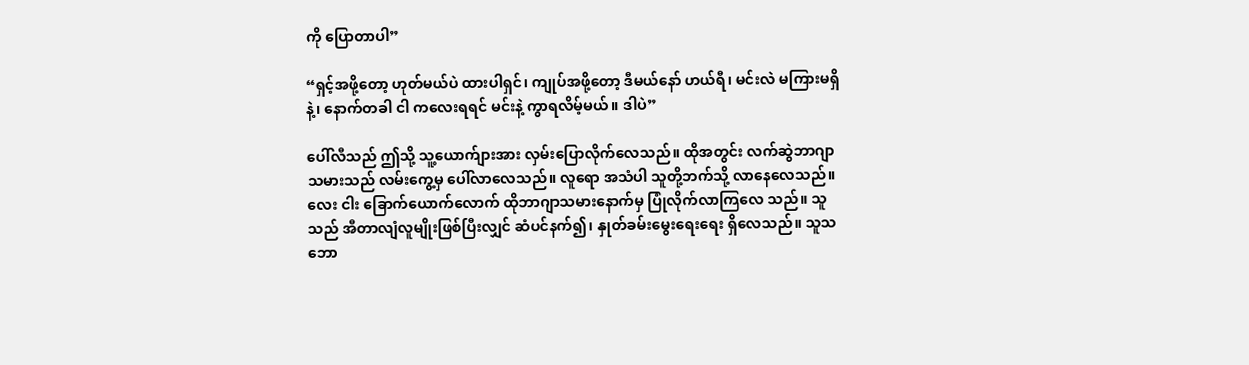ကို ပြောတာပါ”

“ရှင့်အဖို့တော့ ဟုတ်မယ်ပဲ ထားပါရှင်၊ ကျုပ်အဖို့တော့ ဒီမယ်နော် ဟယ်ရီ၊ မင်းလဲ မကြားမရှိနဲ့၊ နောက်တခါ ငါ ကလေးရရင် မင်းနဲ့ ကွာရလိမ့်မယ်။ ဒါပဲ”

ပေါ်လီသည် ဤသို့ သူ့ယောက်ျားအား လှမ်းပြောလိုက်လေသည်။ ထိုအတွင်း လက်ဆွဲဘာဂျာသမားသည် လမ်းကွေ့မှ ပေါ်လာလေသည်။ လူရော အသံပါ သူတို့ဘက်သို့ လာနေလေသည်။ လေး ငါး ခြောက်ယောက်လောက် ထိုဘာဂျာသမားနောက်မှ ပြုံလိုက်လာကြလေ သည်။ သူသည် အီတာလျံလူမျိုးဖြစ်ပြီးလျှင် ဆံပင်နက်၍၊ နှုတ်ခမ်းမွေးရေးရေး ရှိလေသည်။ သူသဘော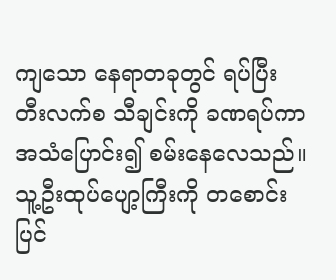ကျသော နေရာတခုတွင် ရပ်ပြီး တီးလက်စ သီချင်းကို ခဏရပ်ကာ အသံပြောင်း၍ စမ်းနေလေသည်။ သူ့ဦးထုပ်ပျော့ကြီးကို တစောင်းပြင်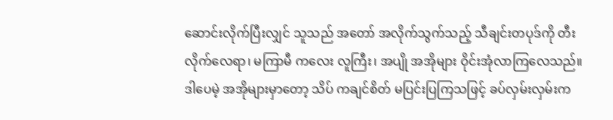ဆောင်းလိုက်ပြီးလျှင် သူသည် အတော် အလိုက်သွက်သည့် သီချင်းတပုဒ်ကို တီးလိုက်လေရာ၊ မကြာမီ ကလေး လူကြီး၊ အပျို အအိုများ ဝိုင်းအုံလာကြလေသည်။ ဒါပေမဲ့ အအိုများမှာတော့ သိပ် ကချင်စိတ် မပြင်းပြကြသဖြင့် ခပ်လှမ်းလှမ်းက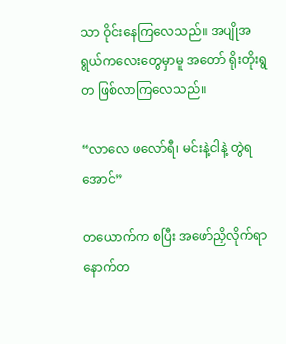သာ ဝိုင်းနေကြလေသည်။ အပျိုအရွယ်ကလေးတွေမှာမူ အတော် ရိုးတိုးရွတ ဖြစ်လာကြလေသည်။

“လာလေ ဖလော်ရီ၊ မင်းနဲ့ငါနဲ့ တွဲရအောင်”

တယောက်က စပြီး အဖော်ညှိလိုက်ရာ နောက်တ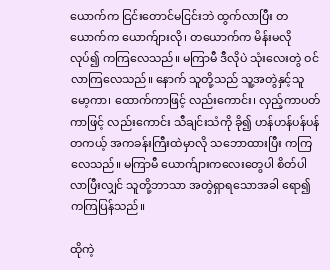ယောက်က ငြင်းတောင်မငြင်းဘဲ ထွက်လာပြီး တယောက်က ယောက်ျားလို၊ တယောက်က မိန်းမလို လုပ်၍ ကကြလေသည်။ မကြာမီ ဒီလိုပဲ သုံးလေးတွဲ ဝင်လာကြလေသည်။ နောက် သူတို့သည် သူ့အတွဲနှင့်သူ မော့ကာ၊ ထောက်ကာဖြင့် လည်းကောင်း၊ လှည့်ကာပတ်ကာဖြင့် လည်းကောင်း သီချင်းသံကို ခို၍ ဟန်ဟန်ပန်ပန် တကယ့် အကခန်းကြီးထဲမှာလို သဘောထားပြီး ကကြလေသည်။ မကြာမီ ယောက်ျားကလေးတွေပါ စိတ်ပါလာပြီးလျှင် သူတို့ဘာသာ အတွဲရှာရသောအခါ ရော၍ ကကြပြန်သည်။

ထိုကဲ့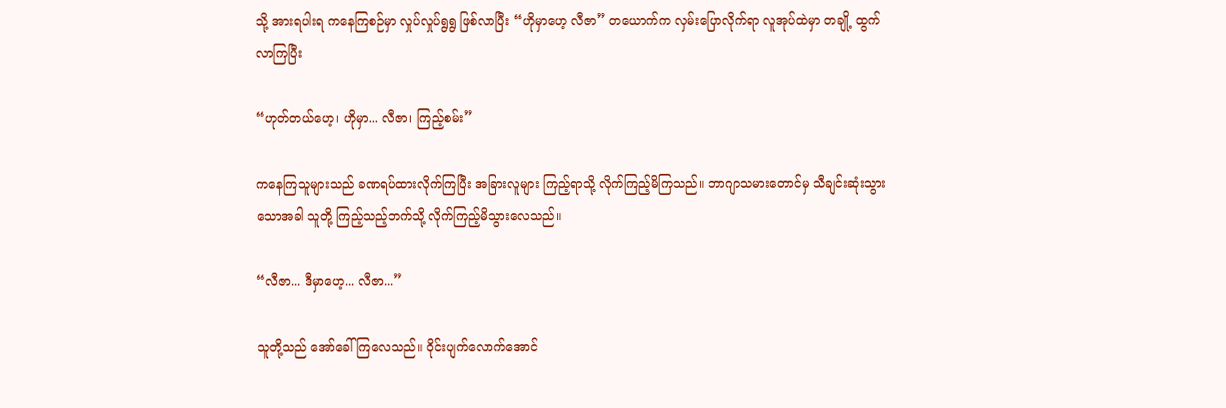သို့ အားရပါးရ ကနေကြစဉ်မှာ လှုပ်လှုပ်ရွရွ ဖြစ်လာပြီး “ဟိုမှာဟေ့ လီဇာ” တယောက်က လှမ်းပြောလိုက်ရာ လူအုပ်ထဲမှာ တချို့ ထွက်လာကြပြီး

“ဟုတ်တယ်ဟေ့၊ ဟိုမှာ... လီဇာ၊ ကြည့်စမ်း”

ကနေကြသူများသည် ခဏရပ်ထားလိုက်ကြပြီး အခြားလူများ ကြည့်ရာသို့ လိုက်ကြည့်မိကြသည်။ ဘာဂျာသမားတောင်မှ သီချင်းဆုံးသွားသောအခါ သူတို့ ကြည့်သည့်ဘက်သို့ လိုက်ကြည့်မိသွားလေသည်။

“လီဇာ... ဒီမှာဟေ့... လီဇာ...”

သူတို့သည် အော်ခေါ်ကြလေသည်။ ဝိုင်းပျက်လောက်အောင်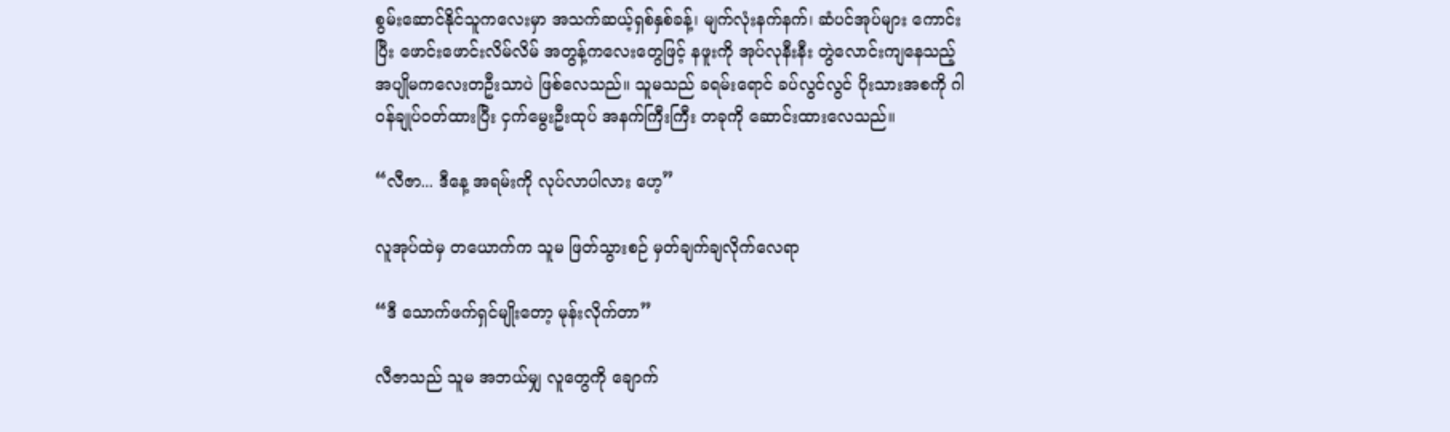စွမ်းဆောင်နိုင်သူကလေးမှာ အသက်ဆယ့်ရှစ်နှစ်ခန့်၊ မျက်လုံးနက်နက်၊ ဆံပင်အုပ်များ ကောင်းပြီး ဖောင်းဖောင်းလိမ်လိမ် အတွန့်ကလေးတွေဖြင့် နဖူးကို အုပ်လုနီးနီး တွဲလောင်းကျနေသည့် အပျိုမကလေးတဦးသာပဲ ဖြစ်လေသည်။ သူမသည် ခရမ်းရောင် ခပ်လွင်လွင် ပိုးသားအစကို ဂါဝန်ချုပ်ဝတ်ထားပြီး ငှက်မွေးဦးထုပ် အနက်ကြီးကြီး တခုကို ဆောင်းထားလေသည်။

“လီဇာ... ဒီနေ့ အရမ်းကို လုပ်လာပါလား ဟေ့”

လူအုပ်ထဲမှ တယောက်က သူမ ဖြတ်သွားစဉ် မှတ်ချက်ချလိုက်လေရာ

“ဒီ သောက်ဖက်ရှင်မျိုးတော့ မုန်းလိုက်တာ”

လီဇာသည် သူမ အဘယ်မျှ လူတွေကို ချောက်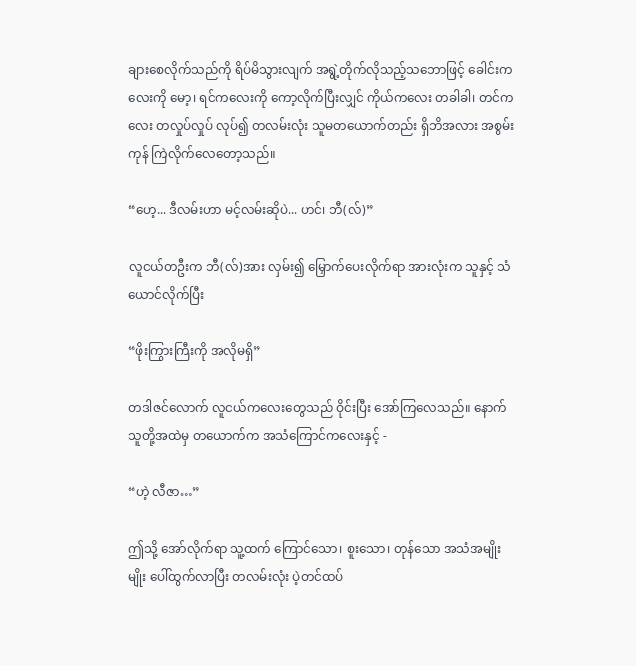ချားစေလိုက်သည်ကို ရိပ်မိသွားလျက် အရွဲ့တိုက်လိုသည့်သဘောဖြင့် ခေါင်းကလေးကို မော့၊ ရင်ကလေးကို ကော့လိုက်ပြီးလျှင် ကိုယ်ကလေး တခါခါ၊ တင်ကလေး တလှုပ်လှုပ် လုပ်၍ တလမ်းလုံး သူမတယောက်တည်း ရှိဘိအလား အစွမ်းကုန် ကြဲလိုက်လေတော့သည်။

“ဟေ့... ဒီလမ်းဟာ မင့်လမ်းဆိုပဲ... ဟင်၊ ဘီ(လ်)”

လူငယ်တဦးက ဘီ(လ်)အား လှမ်း၍ မြှောက်ပေးလိုက်ရာ အားလုံးက သူနှင့် သံယောင်လိုက်ပြီး

“ဖိုးကြွားကြီးကို အလိုမရှိ”

တဒါဇင်လောက် လူငယ်ကလေးတွေသည် ဝိုင်းပြီး အော်ကြလေသည်။ နောက် သူတို့အထဲမှ တယောက်က အသံကြောင်ကလေးနှင့် -

“ဟဲ့ လီဇာ…”

ဤသို့ အော်လိုက်ရာ သူ့ထက် ကြောင်သော၊ စူးသော၊ တုန်သော အသံအမျိုးမျိုး ပေါ်ထွက်လာပြီး တလမ်းလုံး ပဲ့တင်ထပ်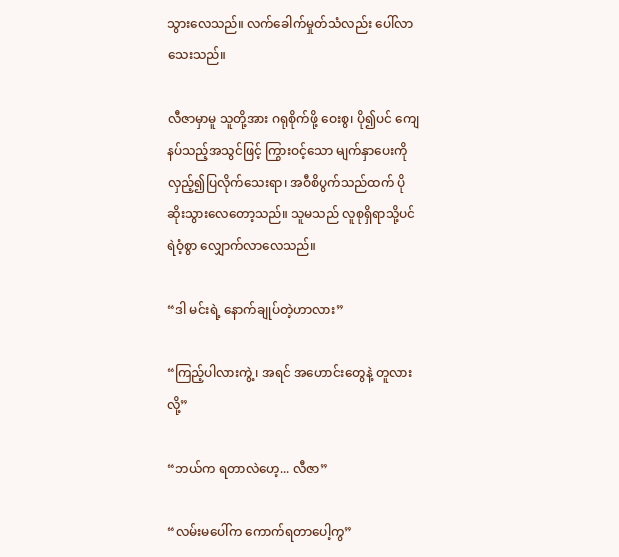သွားလေသည်။ လက်ခေါက်မှုတ်သံလည်း ပေါ်လာသေးသည်။

လီဇာမှာမူ သူတို့အား ဂရုစိုက်ဖို့ ဝေးစွ၊ ပို၍ပင် ကျေနပ်သည့်အသွင်ဖြင့် ကြွားဝင့်သော မျက်နှာပေးကို လှည့်၍ပြလိုက်သေးရာ၊ အဝီစိပွက်သည်ထက် ပိုဆိုးသွားလေတော့သည်။ သူမသည် လူစုရှိရာသို့ပင် ရဲဝံ့စွာ လျှောက်လာလေသည်။

“ဒါ မင်းရဲ့ နောက်ချုပ်တဲ့ဟာလား”

“ကြည့်ပါလားကွဲ့၊ အရင် အဟောင်းတွေနဲ့ တူလားလို့”

“ဘယ်က ရတာလဲဟေ့... လီဇာ”

“လမ်းမပေါ်က ကောက်ရတာပေါ့ကွ”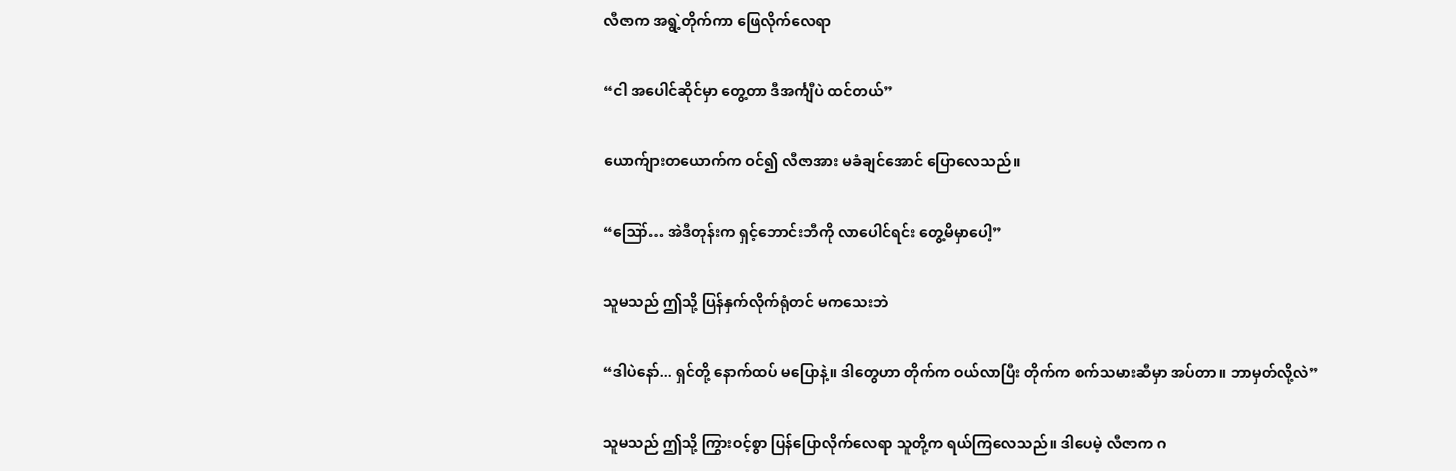လီဇာက အရွဲ့တိုက်ကာ ဖြေလိုက်လေရာ

“ငါ အပေါင်ဆိုင်မှာ တွေ့တာ ဒီအင်္ကျီပဲ ထင်တယ်”

ယောက်ျားတယောက်က ဝင်၍ လီဇာအား မခံချင်အောင် ပြောလေသည်။

“ဪ… အဲဒီတုန်းက ရှင့်ဘောင်းဘီကို လာပေါင်ရင်း တွေ့မိမှာပေါ့”

သူမသည် ဤသို့ ပြန်နှက်လိုက်ရုံတင် မကသေးဘဲ

“ဒါပဲနော်... ရှင်တို့ နောက်ထပ် မပြောနဲ့။ ဒါတွေဟာ တိုက်က ဝယ်လာပြီး တိုက်က စက်သမားဆီမှာ အပ်တာ။ ဘာမှတ်လို့လဲ”

သူမသည် ဤသို့ ကြွားဝင့်စွာ ပြန်ပြောလိုက်လေရာ သူတို့က ရယ်ကြလေသည်။ ဒါပေမဲ့ လီဇာက ဂ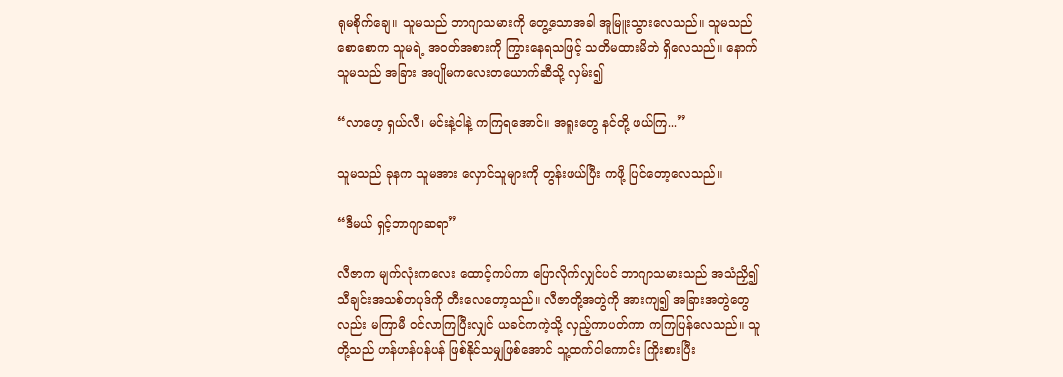ရုမစိုက်ချေ။ သူမသည် ဘာဂျာသမားကို တွေ့သောအခါ အူမြူးသွားလေသည်။ သူမသည် စောစောက သူမရဲ့ အဝတ်အစားကို ကြွားနေရသဖြင့် သတိမထားမိဘဲ ရှိလေသည်။ နောက် သူမသည် အခြား အပျိုမကလေးတယောက်ဆီသို့ လှမ်း၍

“လာဟေ့ ရှယ်လီ၊ မင်းနဲ့ငါနဲ့ ကကြရအောင်။ အရူးတွေ နင်တို့ ဖယ်ကြ...”

သူမသည် ခုနက သူမအား လှောင်သူများကို တွန်းဖယ်ပြီး ကဖို့ ပြင်တော့လေသည်။

“ဒီမယ် ရှင့်ဘာဂျာဆရာ”

လီဇာက မျက်လုံးကလေး ထောင့်ကပ်ကာ ပြောလိုက်လျှင်ပင် ဘာဂျာသမားသည် အသံညှိ၍ သီချင်းအသစ်တပုဒ်ကို တီးလေတော့သည်။ လီဇာတို့အတွဲကို အားကျ၍ အခြားအတွဲတွေလည်း မကြာမီ ဝင်လာကြပြီးလျှင် ယခင်ကကဲ့သို့ လှည့်ကာပတ်ကာ ကကြပြန်လေသည်။ သူတို့သည် ဟန်ဟန်ပန်ပန် ဖြစ်နိုင်သမျှဖြစ်အောင် သူ့ထက်ငါကောင်း ကြိုးစားပြီး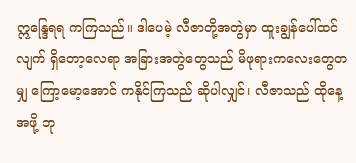ဣန္ဒြေရရ ကကြသည်။ ဒါပေမဲ့ လီဇာတို့အတွဲမှာ ထူးချွန်ပေါ်ထင်လျက် ရှိတော့လေရာ အခြားအတွဲတွေသည် မိဖုရားကလေးတွေတမျှ ကြော့မော့အောင် ကနိုင်ကြသည် ဆိုပါလျှင်၊ လီဇာသည် ထိုနေ့အဖို့ ဘု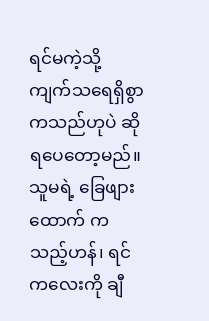ရင်မကဲ့သို့ ကျက်သရေရှိစွာ ကသည်ဟုပဲ ဆိုရပေတော့မည်။ သူမရဲ့ ခြေဖျားထောက် ကသည့်ဟန်၊ ရင်ကလေးကို ချီ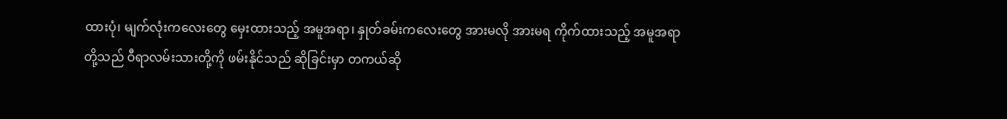ထားပုံ၊ မျက်လုံးကလေးတွေ မှေးထားသည့် အမူအရာ၊ နှုတ်ခမ်းကလေးတွေ အားမလို အားမရ ကိုက်ထားသည့် အမူအရာတို့သည် ဝီရာလမ်းသားတို့ကို ဖမ်းနိုင်သည် ဆိုခြင်းမှာ တကယ်ဆို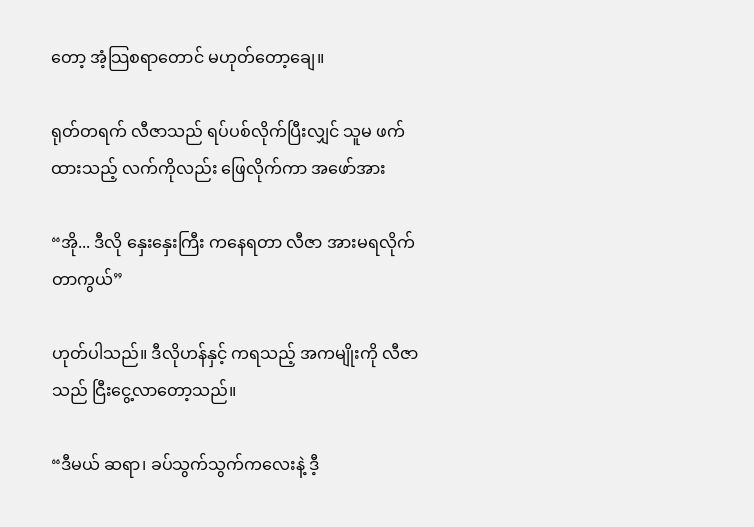တော့ အံ့သြစရာတောင် မဟုတ်တော့ချေ။

ရုတ်တရက် လီဇာသည် ရပ်ပစ်လိုက်ပြီးလျှင် သူမ ဖက်ထားသည့် လက်ကိုလည်း ဖြေလိုက်ကာ အဖော်အား

“အို... ဒီလို နှေးနှေးကြီး ကနေရတာ လီဇာ အားမရလိုက်တာကွယ်”

ဟုတ်ပါသည်။ ဒီလိုဟန်နှင့် ကရသည့် အကမျိုးကို လီဇာသည် ငြီးငွေ့လာတော့သည်။

“ဒီမယ် ဆရာ၊ ခပ်သွက်သွက်ကလေးနဲ့ ဒီ့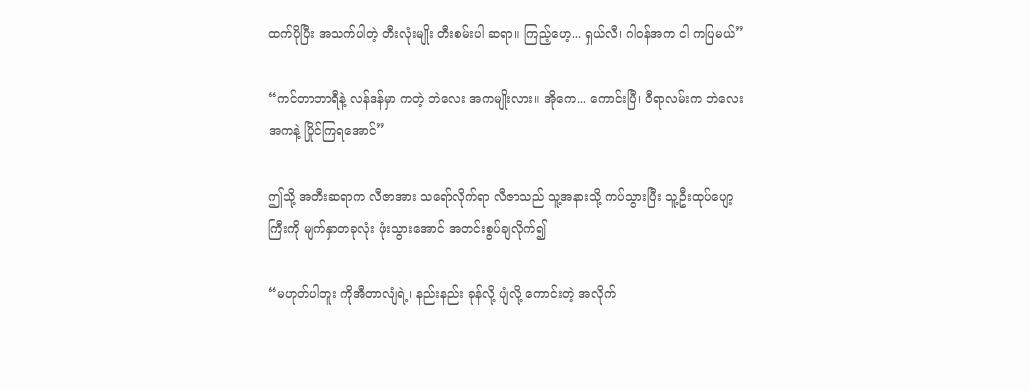ထက်ပိုပြီး အသက်ပါတဲ့ တီးလုံးမျိုး တီးစမ်းပါ ဆရာ။ ကြည့်ဟေ့... ရှယ်လီ၊ ဂါဝန်အက ငါ ကပြမယ်”

“ကင်တာဘာရီနဲ့ လန်ဒန်မှာ ကတဲ့ ဘဲလေး အကမျိုးလား။ အိုကေ... ကောင်းပြီ၊ ဝီရာလမ်းက ဘဲလေးအကနဲ့ ပြိုင်ကြရအောင်”

ဤသို့ အတီးဆရာက လီဇာအား သရော်လိုက်ရာ လီဇာသည် သူ့အနားသို့ ကပ်သွားပြီး သူ့ဦးထုပ်ပျော့ကြီးကို မျက်နှာတခုလုံး ဖုံးသွားအောင် အတင်းစွပ်ချလိုက်၍

“မဟုတ်ပါဘူး ကိုအီတာလျံရဲ့၊ နည်းနည်း ခုန်လို့ ပျံလို့ ကောင်းတဲ့ အလိုက်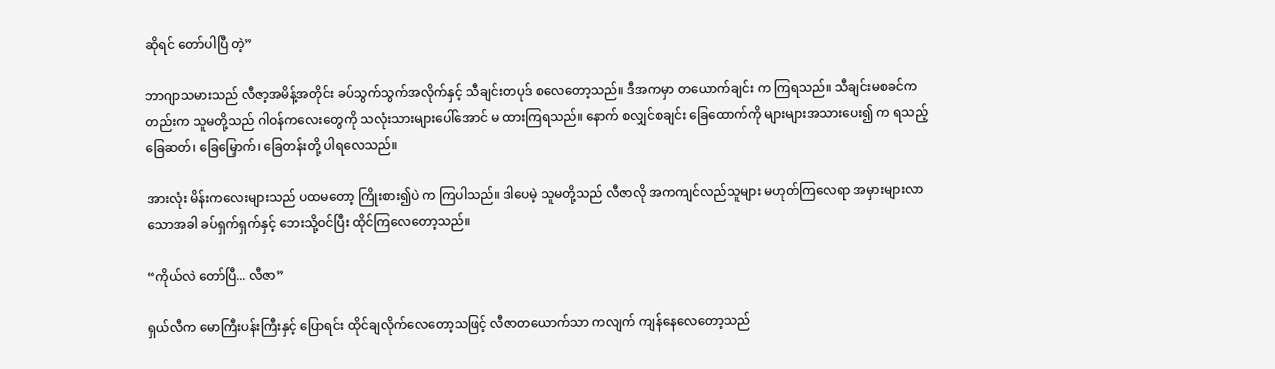ဆိုရင် တော်ပါပြီ တဲ့”

ဘာဂျာသမားသည် လီဇာ့အမိန့်အတိုင်း ခပ်သွက်သွက်အလိုက်နှင့် သီချင်းတပုဒ် စလေတော့သည်။ ဒီအကမှာ တယောက်ချင်း က ကြရသည်။ သီချင်းမစခင်ကတည်းက သူမတို့သည် ဂါဝန်ကလေးတွေကို သလုံးသားများပေါ်အောင် မ ထားကြရသည်။ နောက် စလျှင်စချင်း ခြေထောက်ကို များများအသားပေး၍ က ရသည့် ခြေဆတ်၊ ခြေမြှောက်၊ ခြေတန်းတို့ ပါရလေသည်။

အားလုံး မိန်းကလေးများသည် ပထမတော့ ကြိုးစား၍ပဲ က ကြပါသည်။ ဒါပေမဲ့ သူမတို့သည် လီဇာလို အကကျင်လည်သူများ မဟုတ်ကြလေရာ အမှားများလာသောအခါ ခပ်ရှက်ရှက်နှင့် ဘေးသို့ဝင်ပြီး ထိုင်ကြလေတော့သည်။

“ကိုယ်လဲ တော်ပြီ... လီဇာ”

ရှယ်လီက မောကြီးပန်းကြီးနှင့် ပြောရင်း ထိုင်ချလိုက်လေတော့သဖြင့် လီဇာတယောက်သာ ကလျက် ကျန်နေလေတော့သည်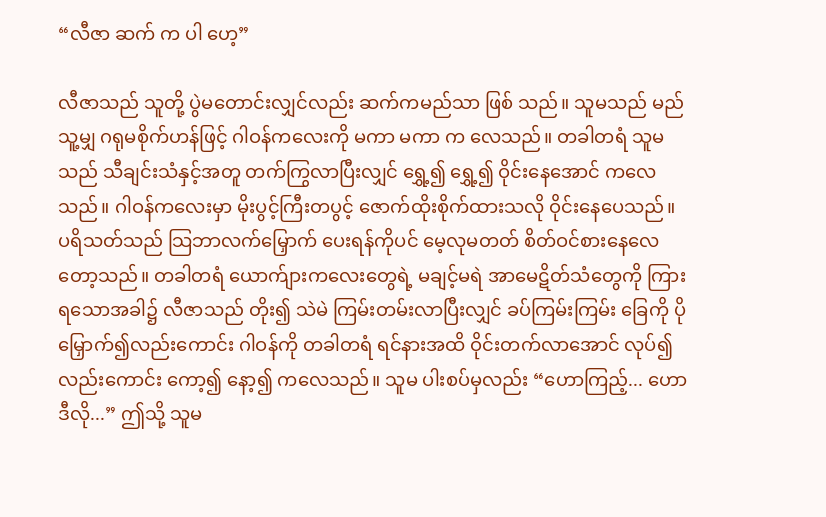“လီဇာ ဆက် က ပါ ဟေ့”

လီဇာသည် သူတို့ ပွဲမတောင်းလျှင်လည်း ဆက်ကမည်သာ ဖြစ် သည်။ သူမသည် မည်သူ့မျှ ဂရုမစိုက်ဟန်ဖြင့် ဂါဝန်ကလေးကို မကာ မကာ က လေသည်။ တခါတရံ သူမသည် သီချင်းသံနှင့်အတူ တက်ကြွလာပြီးလျှင် ရွှေ့၍ ရွှေ့၍ ဝိုင်းနေအောင် ကလေသည်။ ဂါဝန်ကလေးမှာ မိုးပွင့်ကြီးတပွင့် ဇောက်ထိုးစိုက်ထားသလို ဝိုင်းနေပေသည်။ ပရိသတ်သည် သြဘာလက်မြှောက် ပေးရန်ကိုပင် မေ့လုမတတ် စိတ်ဝင်စားနေလေတော့သည်။ တခါတရံ ယောက်ျားကလေးတွေရဲ့ မချင့်မရဲ အာမေဋိတ်သံတွေကို ကြားရသောအခါ၌ လီဇာသည် တိုး၍ သဲမဲ ကြမ်းတမ်းလာပြီးလျှင် ခပ်ကြမ်းကြမ်း ခြေကို ပိုမြှောက်၍လည်းကောင်း ဂါဝန်ကို တခါတရံ ရင်နားအထိ ဝိုင်းတက်လာအောင် လုပ်၍လည်းကောင်း ကော့၍ နော့၍ ကလေသည်။ သူမ ပါးစပ်မှလည်း “ဟောကြည့်... ဟောဒီလို...” ဤသို့ သူမ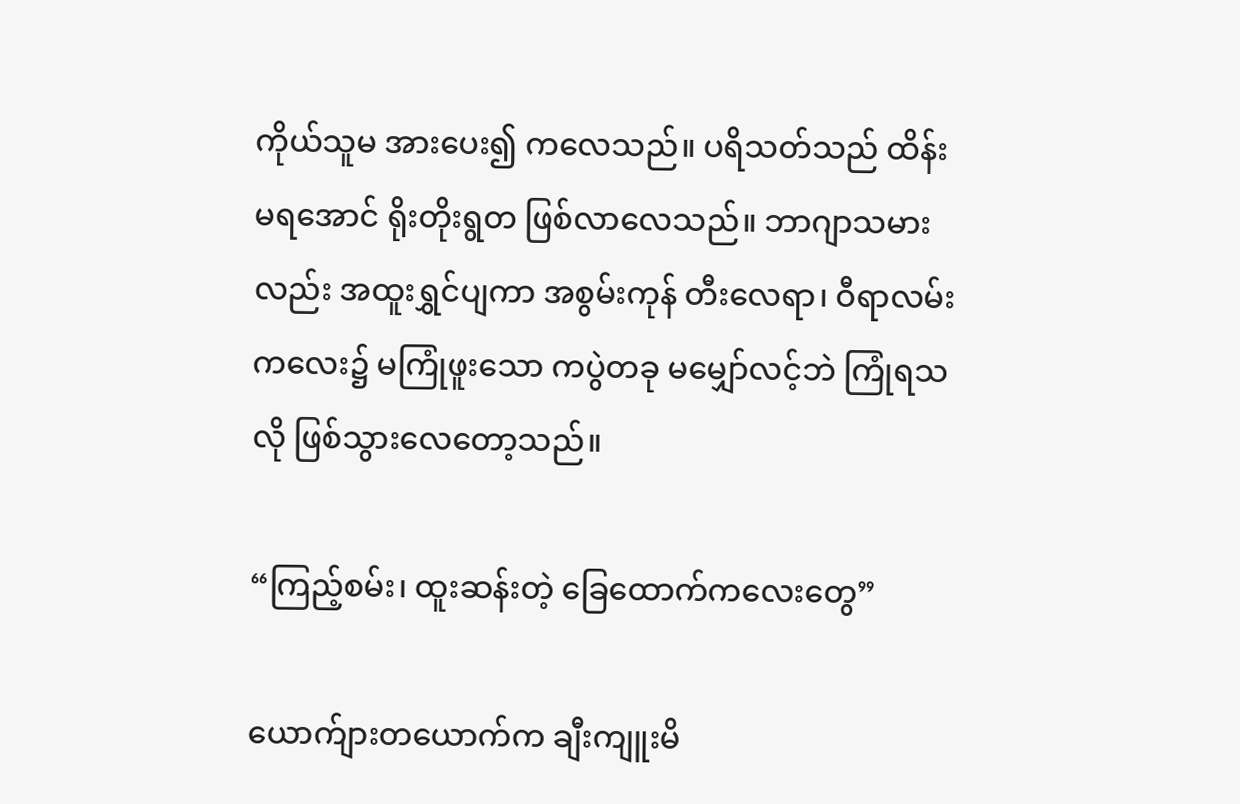ကိုယ်သူမ အားပေး၍ ကလေသည်။ ပရိသတ်သည် ထိန်းမရအောင် ရိုးတိုးရွတ ဖြစ်လာလေသည်။ ဘာဂျာသမားလည်း အထူးရွှင်ပျကာ အစွမ်းကုန် တီးလေရာ၊ ဝီရာလမ်းကလေး၌ မကြုံဖူးသော ကပွဲတခု မမျှော်လင့်ဘဲ ကြုံရသလို ဖြစ်သွားလေတော့သည်။

“ကြည့်စမ်း၊ ထူးဆန်းတဲ့ ခြေထောက်ကလေးတွေ”

ယောက်ျားတယောက်က ချီးကျူးမိ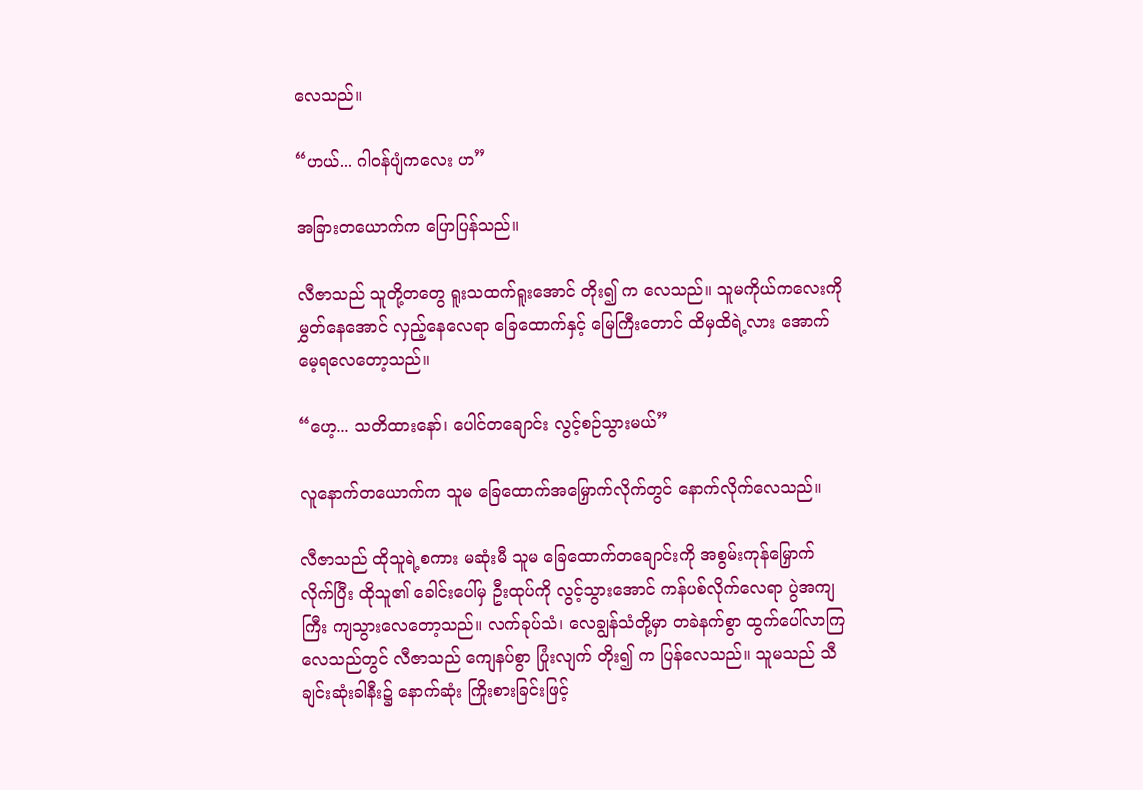လေသည်။

“ဟယ်... ဂါဝန်ပျံကလေး ဟ”

အခြားတယောက်က ပြောပြန်သည်။

လီဇာသည် သူတို့တတွေ ရူးသထက်ရူးအောင် တိုး၍ က လေသည်။ သူမကိုယ်ကလေးကို မွှတ်နေအောင် လှည့်နေလေရာ ခြေထောက်နှင့် မြေကြီးတောင် ထိမှထိရဲ့လား အောက်မေ့ရလေတော့သည်။

“ဟေ့... သတိထားနော်၊ ပေါင်တချောင်း လွင့်စဉ်သွားမယ်”

လူနောက်တယောက်က သူမ ခြေထောက်အမြှောက်လိုက်တွင် နောက်လိုက်လေသည်။

လီဇာသည် ထိုသူရဲ့စကား မဆုံးမီ သူမ ခြေထောက်တချောင်းကို အစွမ်းကုန်မြှောက်လိုက်ပြီး ထိုသူ၏ ခေါင်းပေါ်မှ ဦးထုပ်ကို လွင့်သွားအောင် ကန်ပစ်လိုက်လေရာ ပွဲအကျကြီး ကျသွားလေတော့သည်။ လက်ခုပ်သံ၊ လေချွန်သံတို့မှာ တခဲနက်စွာ ထွက်ပေါ်လာကြလေသည်တွင် လီဇာသည် ကျေနပ်စွာ ပြုံးလျက် တိုး၍ က ပြန်လေသည်။ သူမသည် သီချင်းဆုံးခါနီး၌ နောက်ဆုံး ကြိုးစားခြင်းဖြင့်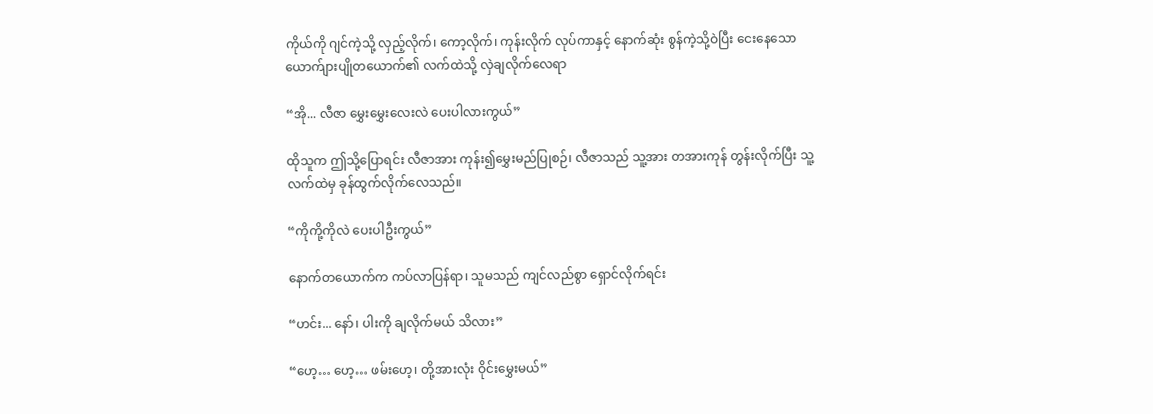ကိုယ်ကို ဂျင်ကဲ့သို့ လှည့်လိုက်၊ ကော့လိုက်၊ ကုန်းလိုက် လုပ်ကာနှင့် နောက်ဆုံး စွန်ကဲ့သို့ဝဲပြီး ငေးနေသော ယောက်ျားပျိုတယောက်၏ လက်ထဲသို့ လှဲချလိုက်လေရာ

“အို... လီဇာ မွှေးမွှေးလေးလဲ ပေးပါလားကွယ်”

ထိုသူက ဤသို့ပြောရင်း လီဇာအား ကုန်း၍မွှေးမည်ပြုစဉ်၊ လီဇာသည် သူ့အား တအားကုန် တွန်းလိုက်ပြီး သူ့လက်ထဲမှ ခုန်ထွက်လိုက်လေသည်။

“ကိုကို့ကိုလဲ ပေးပါဦးကွယ်”

နောက်တယောက်က ကပ်လာပြန်ရာ၊ သူမသည် ကျင်လည်စွာ ရှောင်လိုက်ရင်း

“ဟင်း... နော်၊ ပါးကို ချလိုက်မယ် သိလား”

“ဟေ့… ဟေ့… ဖမ်းဟေ့၊ တို့အားလုံး ဝိုင်းမွှေးမယ်”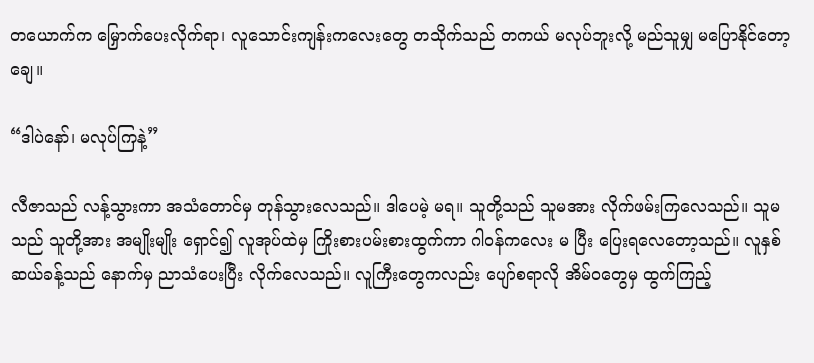တယောက်က မြှောက်ပေးလိုက်ရာ၊ လူသောင်းကျန်းကလေးတွေ တသိုက်သည် တကယ် မလုပ်ဘူးလို့ မည်သူမျှ မပြောနိုင်တော့ချေ။

“ဒါပဲနော်၊ မလုပ်ကြနဲ့”

လီဇာသည် လန့်သွားကာ အသံတောင်မှ တုန်သွားလေသည်။ ဒါပေမဲ့ မရ။ သူတို့သည် သူမအား လိုက်ဖမ်းကြလေသည်။ သူမသည် သူတို့အား အမျိုးမျိုး ရှောင်၍ လူအုပ်ထဲမှ ကြိုးစားပမ်းစားထွက်ကာ ဂါဝန်ကလေး မ ပြီး ပြေးရလေတော့သည်။ လူနှစ်ဆယ်ခန့်သည် နောက်မှ ညာသံပေးပြီး လိုက်လေသည်။ လူကြီးတွေကလည်း ပျော်စရာလို အိမ်ဝတွေမှ ထွက်ကြည့်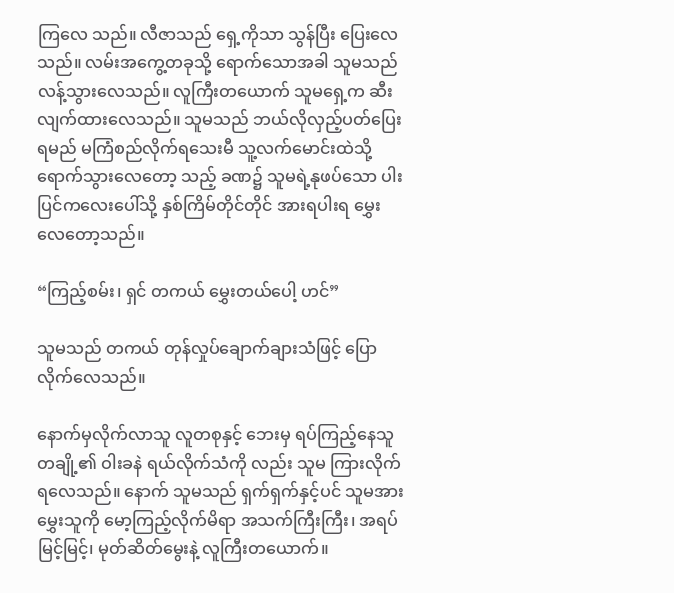ကြလေ သည်။ လီဇာသည် ရှေ့ကိုသာ သွန်ပြီး ပြေးလေသည်။ လမ်းအကွေ့တခုသို့ ရောက်သောအခါ သူမသည် လန့်သွားလေသည်။ လူကြီးတယောက် သူမရှေ့က ဆီးလျက်ထားလေသည်။ သူမသည် ဘယ်လိုလှည့်ပတ်ပြေးရမည် မကြံစည်လိုက်ရသေးမီ သူ့လက်မောင်းထဲသို့ ရောက်သွားလေတော့ သည့် ခဏ၌ သူမရဲ့နုဖပ်သော ပါးပြင်ကလေးပေါ်သို့ နှစ်ကြိမ်တိုင်တိုင် အားရပါးရ မွှေးလေတော့သည်။

“ကြည့်စမ်း၊ ရှင် တကယ် မွှေးတယ်ပေါ့ ဟင်”

သူမသည် တကယ် တုန်လှုပ်ချောက်ချားသံဖြင့် ပြောလိုက်လေသည်။

နောက်မှလိုက်လာသူ လူတစုနှင့် ဘေးမှ ရပ်ကြည့်နေသူ တချို့၏ ဝါးခနဲ ရယ်လိုက်သံကို လည်း သူမ ကြားလိုက်ရလေသည်။ နောက် သူမသည် ရှက်ရှက်နှင့်ပင် သူမအား မွှေးသူကို မော့ကြည့်လိုက်မိရာ အသက်ကြီးကြီး၊ အရပ်မြင့်မြင့်၊ မုတ်ဆိတ်မွေးနဲ့ လူကြီးတယောက်။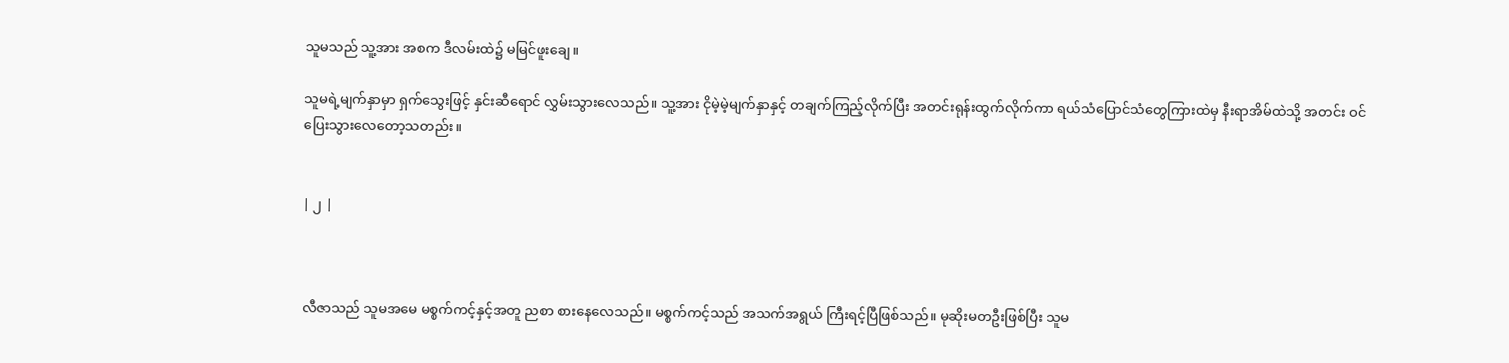သူမသည် သူ့အား အစက ဒီလမ်းထဲ၌ မမြင်ဖူးချေ။

သူမရဲ့မျက်နှာမှာ ရှက်သွေးဖြင့် နှင်းဆီရောင် လွှမ်းသွားလေသည်။ သူ့အား ငိုမဲ့မဲ့မျက်နှာနှင့် တချက်ကြည့်လိုက်ပြီး အတင်းရုန်းထွက်လိုက်ကာ ရယ်သံပြောင်သံတွေကြားထဲမှ နီးရာအိမ်ထဲသို့ အတင်း ဝင်ပြေးသွားလေတော့သတည်း။


| ၂ |



လီဇာသည် သူမအမေ မစ္စက်ကင့်နှင့်အတူ ညစာ စားနေလေသည်။ မစ္စက်ကင့်သည် အသက်အရွယ် ကြီးရင့်ပြီဖြစ်သည်။ မုဆိုးမတဦးဖြစ်ပြီး သူမ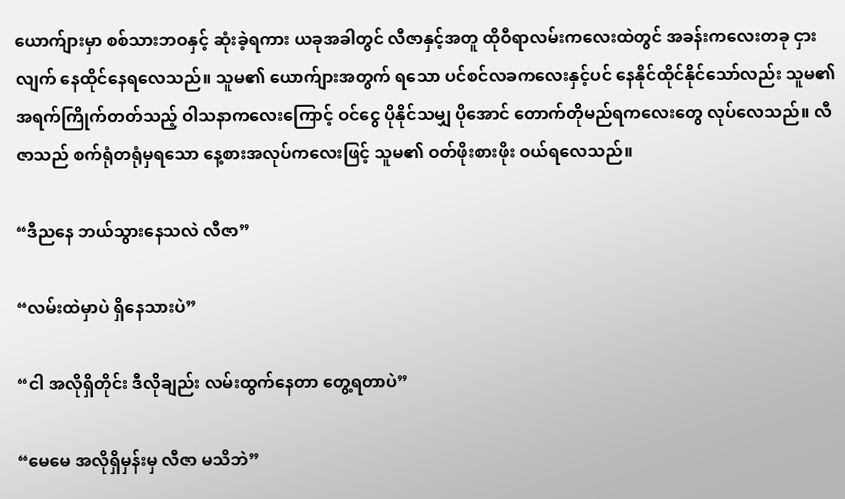ယောက်ျားမှာ စစ်သားဘဝနှင့် ဆုံးခဲ့ရကား ယခုအခါတွင် လီဇာနှင့်အတူ ထိုဝီရာလမ်းကလေးထဲတွင် အခန်းကလေးတခု ငှားလျက် နေထိုင်နေရလေသည်။ သူမ၏ ယောက်ျားအတွက် ရသော ပင်စင်လခကလေးနှင့်ပင် နေနိုင်ထိုင်နိုင်သော်လည်း သူမ၏ အရက်ကြိုက်တတ်သည့် ဝါသနာကလေးကြောင့် ဝင်ငွေ ပိုနိုင်သမျှ ပိုအောင် တောက်တိုမည်ရကလေးတွေ လုပ်လေသည်။ လီဇာသည် စက်ရုံတရုံမှရသော နေ့စားအလုပ်ကလေးဖြင့် သူမ၏ ဝတ်ဖိုးစားဖိုး ဝယ်ရလေသည်။

“ဒီညနေ ဘယ်သွားနေသလဲ လီဇာ”

“လမ်းထဲမှာပဲ ရှိနေသားပဲ”

“ငါ အလိုရှိတိုင်း ဒီလိုချည်း လမ်းထွက်နေတာ တွေ့ရတာပဲ”

“မေမေ အလိုရှိမှန်းမှ လီဇာ မသိဘဲ”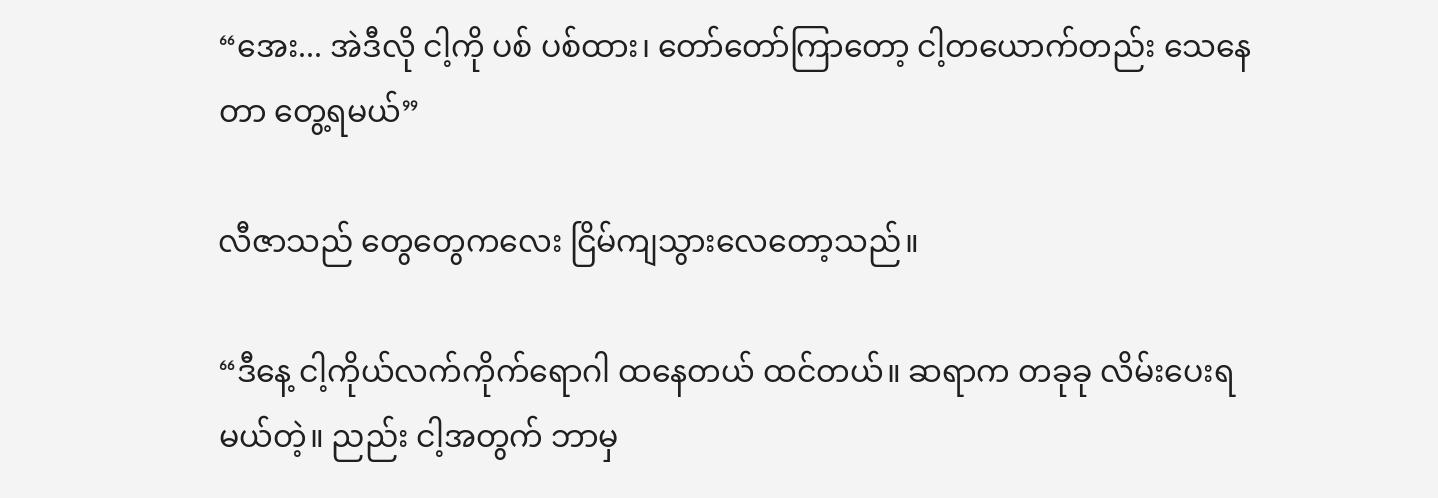“အေး... အဲဒီလို ငါ့ကို ပစ် ပစ်ထား၊ တော်တော်ကြာတော့ ငါ့တယောက်တည်း သေနေတာ တွေ့ရမယ်”

လီဇာသည် တွေတွေကလေး ငြိမ်ကျသွားလေတော့သည်။

“ဒီနေ့ ငါ့ကိုယ်လက်ကိုက်ရောဂါ ထနေတယ် ထင်တယ်။ ဆရာက တခုခု လိမ်းပေးရမယ်တဲ့။ ညည်း ငါ့အတွက် ဘာမှ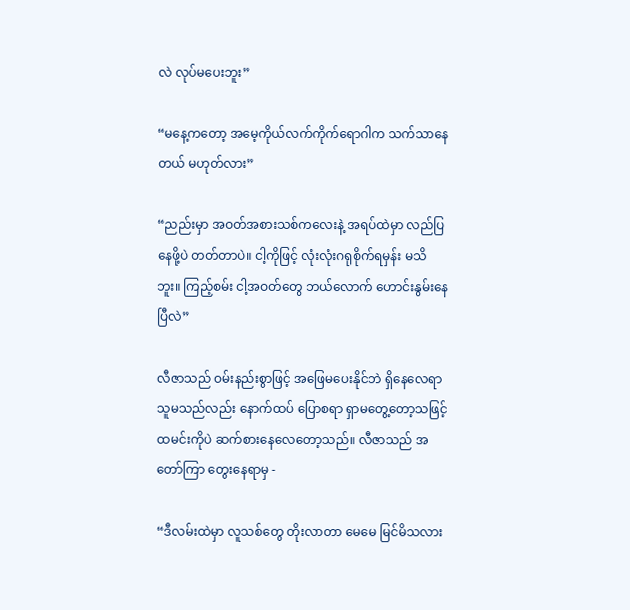လဲ လုပ်မပေးဘူး”

“မနေ့ကတော့ အမေ့ကိုယ်လက်ကိုက်ရောဂါက သက်သာနေတယ် မဟုတ်လား”

“ညည်းမှာ အဝတ်အစားသစ်ကလေးနဲ့ အရပ်ထဲမှာ လည်ပြနေဖို့ပဲ တတ်တာပဲ။ ငါ့ကိုဖြင့် လုံးလုံးဂရုစိုက်ရမှန်း မသိဘူး။ ကြည့်စမ်း ငါ့အဝတ်တွေ ဘယ်လောက် ဟောင်းနွမ်းနေပြီလဲ”

လီဇာသည် ဝမ်းနည်းစွာဖြင့် အဖြေမပေးနိုင်ဘဲ ရှိနေလေရာ သူမသည်လည်း နောက်ထပ် ပြောစရာ ရှာမတွေ့တော့သဖြင့် ထမင်းကိုပဲ ဆက်စားနေလေတော့သည်။ လီဇာသည် အတော်ကြာ တွေးနေရာမှ -

“ဒီလမ်းထဲမှာ လူသစ်တွေ တိုးလာတာ မေမေ မြင်မိသလား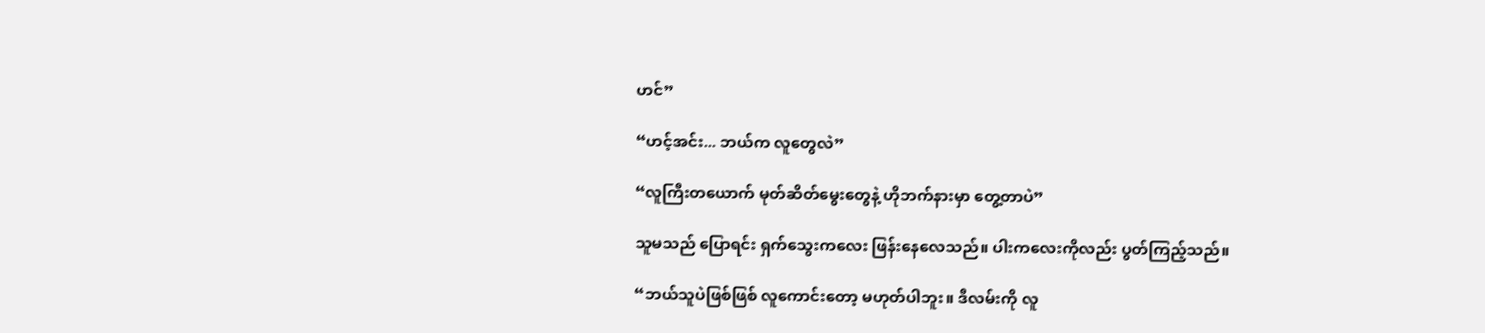ဟင်”

“ဟင့်အင်း... ဘယ်က လူတွေလဲ”

“လူကြီးတယောက် မုတ်ဆိတ်မွေးတွေနဲ့ ဟိုဘက်နားမှာ တွေ့တာပဲ”

သူမသည် ပြောရင်း ရှက်သွေးကလေး ဖြန်းနေလေသည်။ ပါးကလေးကိုလည်း ပွတ်ကြည့်သည်။

“ဘယ်သူပဲဖြစ်ဖြစ် လူကောင်းတော့ မဟုတ်ပါဘူး။ ဒီလမ်းကို လူ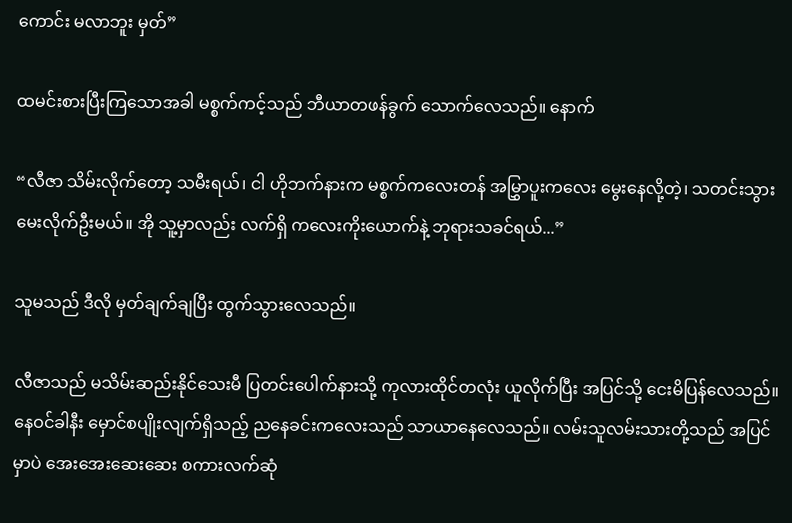ကောင်း မလာဘူး မှတ်”

ထမင်းစားပြီးကြသောအခါ မစ္စက်ကင့်သည် ဘီယာတဖန်ခွက် သောက်လေသည်။ နောက်

“လီဇာ သိမ်းလိုက်တော့ သမီးရယ်၊ ငါ ဟိုဘက်နားက မစ္စက်ကလေးတန် အမြွှာပူးကလေး မွေးနေလို့တဲ့၊ သတင်းသွားမေးလိုက်ဦးမယ်။ အို သူ့မှာလည်း လက်ရှိ ကလေးကိုးယောက်နဲ့ ဘုရားသခင်ရယ်...”

သူမသည် ဒီလို မှတ်ချက်ချပြီး ထွက်သွားလေသည်။

လီဇာသည် မသိမ်းဆည်းနိုင်သေးမီ ပြတင်းပေါက်နားသို့ ကုလားထိုင်တလုံး ယူလိုက်ပြီး အပြင်သို့ ငေးမိပြန်လေသည်။ နေဝင်ခါနီး မှောင်စပျိုးလျက်ရှိသည့် ညနေခင်းကလေးသည် သာယာနေလေသည်။ လမ်းသူလမ်းသားတို့သည် အပြင်မှာပဲ အေးအေးဆေးဆေး စကားလက်ဆုံ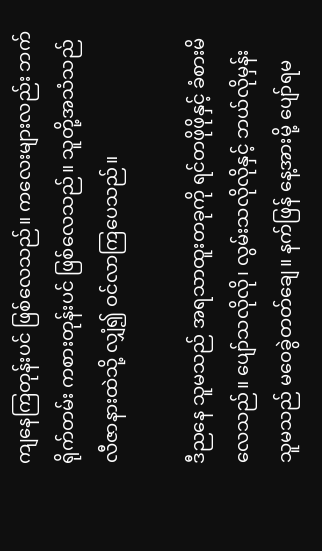ကျနေကြတုန်းပင် ဖြစ်လေသည်။ ကလေးများလည်း ဘက်ရိုက်တမ်း ကစားတုန်းပင် ဖြစ်လေသည်။ သူတို့အသံသည် လီဇာနားထဲသို့ လျှံ၍ ဝင်လာကြပေသည်။

ဒီညနေ သူမသည် အရသာထူးတခုကို ရင်တဖိုဖိုနှင့် ခံစားမိလေသည်။ ပျော်သလိုလို၊ လွမ်းသလိုလိုနှင့် ဘယ်လိုမှန်း သူမသည် မဝေခွဲတတ်ချေ။ နက်ဖြန် နေ့အားမို့ ပျော်ရမ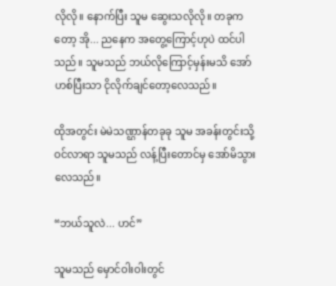လိုလို။ နောက်ပြီး သူမ ဆွေးသလိုလို။ တခုကတော့ အို... ညနေက အတွေ့ကြောင့်ဟုပဲ ထင်ပါသည်။ သူမသည် ဘယ်လိုကြောင့်မှန်းမသိ အော်ဟစ်ပြီးသာ ငိုလိုက်ချင်တော့လေသည်။

ထိုအတွင်း မဲမဲသဏ္ဌာန်တခုခု သူမ အခန်းတွင်းသို့ ဝင်လာရာ သူမသည် လန့်ပြီးတောင်မှ အော်မိသွားလေသည်။

“ဘယ်သူလဲ... ဟင်”

သူမသည် မှောင်ဝါးဝါးတွင်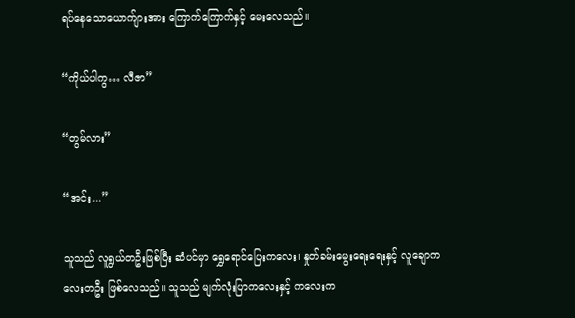ရပ်နေသောယောက်ျားအား ကြောက်ကြောက်နှင့် မေးလေသည်။

“ကိုယ်ပါကွ… လီဇာ”

“တွမ်လား”

“အင်း...”

သူသည် လူရွယ်တဦးဖြစ်ပြီး ဆံပင်မှာ ရွှေရောင်ပြေးကလေး၊ နှုတ်ခမ်းမွေးရေးရေးနှင့် လူချောကလေးတဦး ဖြစ်လေသည်။ သူသည် မျက်လုံးပြာကလေးနှင့် ကလေးက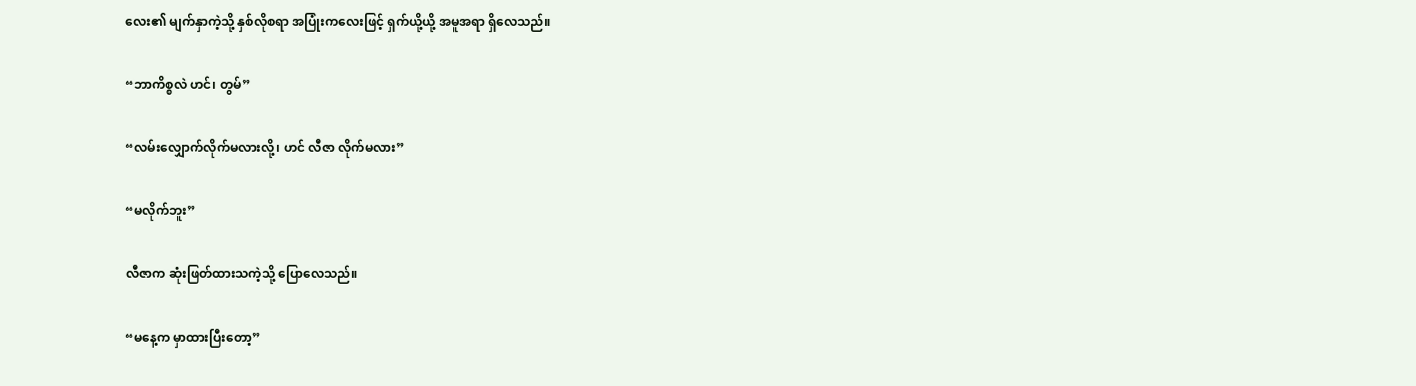လေး၏ မျက်နှာကဲ့သို့ နှစ်လိုစရာ အပြုံးကလေးဖြင့် ရှက်ယို့ယို့ အမူအရာ ရှိလေသည်။

“ဘာကိစ္စလဲ ဟင်၊ တွမ်”

“လမ်းလျှောက်လိုက်မလားလို့၊ ဟင် လီဇာ လိုက်မလား”

“မလိုက်ဘူး”

လီဇာက ဆုံးဖြတ်ထားသကဲ့သို့ ပြောလေသည်။

“မနေ့က မှာထားပြီးတော့”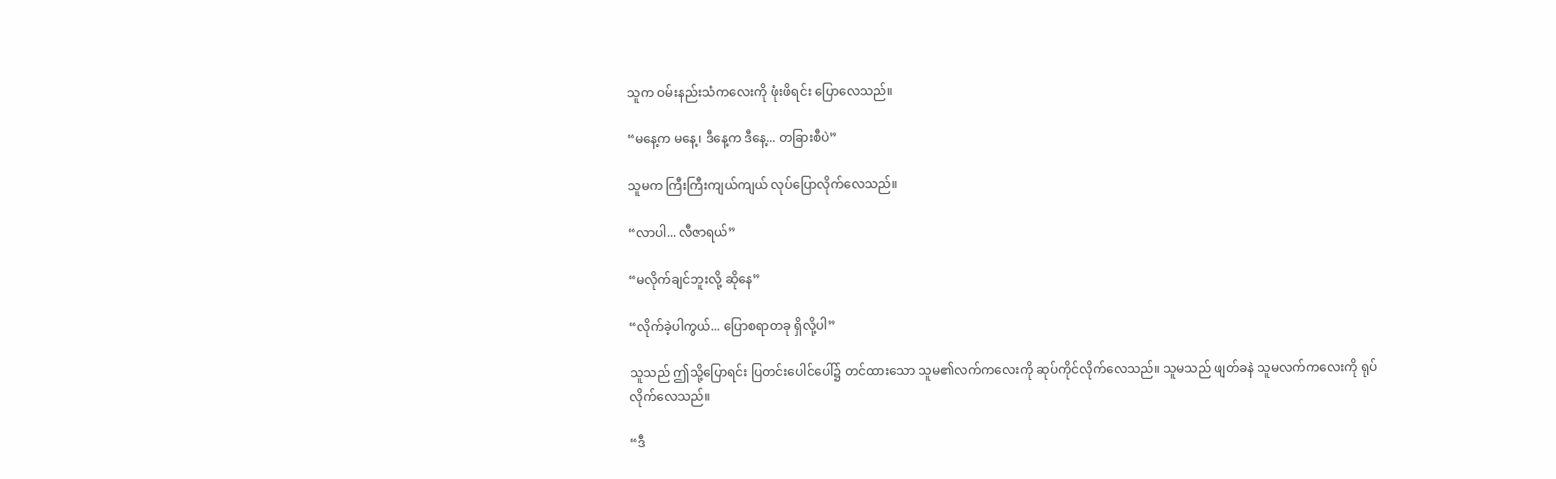သူက ဝမ်းနည်းသံကလေးကို ဖုံးဖိရင်း ပြောလေသည်။

“မနေ့က မနေ့၊ ဒီနေ့က ဒီနေ့... တခြားစီပဲ”

သူမက ကြီးကြီးကျယ်ကျယ် လုပ်ပြောလိုက်လေသည်။

“လာပါ... လီဇာရယ်”

“မလိုက်ချင်ဘူးလို့ ဆိုနေ”

“လိုက်ခဲ့ပါကွယ်... ပြောစရာတခု ရှိလို့ပါ”

သူသည် ဤသို့ပြောရင်း ပြတင်းပေါင်ပေါ်၌ တင်ထားသော သူမ၏လက်ကလေးကို ဆုပ်ကိုင်လိုက်လေသည်။ သူမသည် ဖျတ်ခနဲ သူမလက်ကလေးကို ရုပ်လိုက်လေသည်။

“ဒီ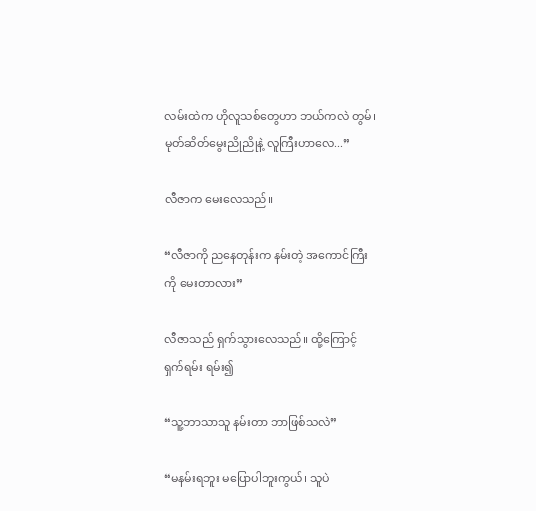လမ်းထဲက ဟိုလူသစ်တွေဟာ ဘယ်ကလဲ တွမ်၊ မုတ်ဆိတ်မွေးညိုညိုနဲ့ လူကြီးဟာလေ...”

လီဇာက မေးလေသည်။

“လီဇာကို ညနေတုန်းက နမ်းတဲ့ အကောင်ကြီးကို မေးတာလား”

လီဇာသည် ရှက်သွားလေသည်။ ထို့ကြောင့် ရှက်ရမ်း ရမ်း၍

“သူ့ဘာသာသူ နမ်းတာ ဘာဖြစ်သလဲ”

“မနမ်းရဘူး မပြောပါဘူးကွယ်၊ သူပဲ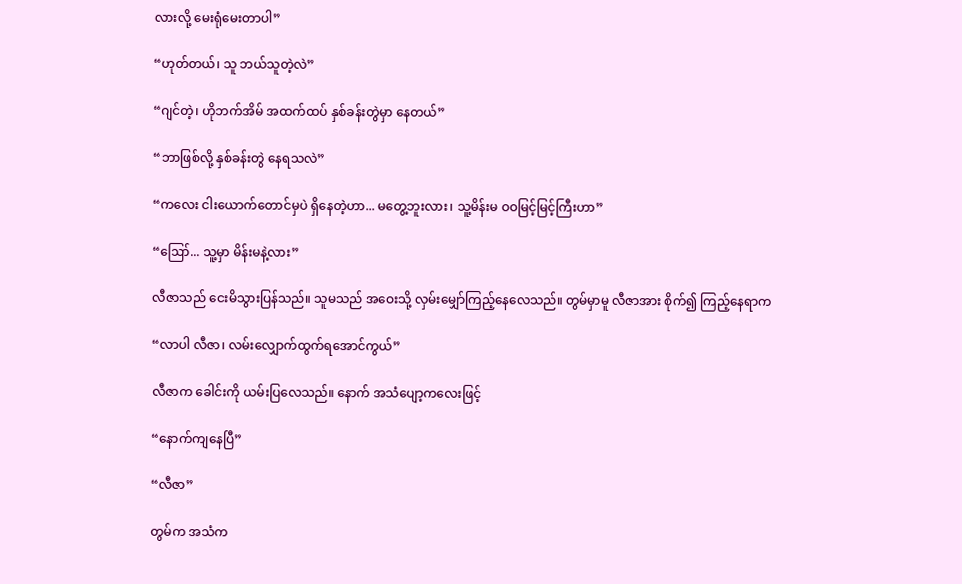လားလို့ မေးရုံမေးတာပါ”

“ဟုတ်တယ်၊ သူ ဘယ်သူတဲ့လဲ”

“ဂျင်တဲ့၊ ဟိုဘက်အိမ် အထက်ထပ် နှစ်ခန်းတွဲမှာ နေတယ်”

“ဘာဖြစ်လို့ နှစ်ခန်းတွဲ နေရသလဲ”

“ကလေး ငါးယောက်တောင်မှပဲ ရှိနေတဲ့ဟာ... မတွေ့ဘူးလား၊ သူ့မိန်းမ ဝဝမြင့်မြင့်ကြီးဟာ”

“ဪ... သူ့မှာ မိန်းမနဲ့လား”

လီဇာသည် ငေးမိသွားပြန်သည်။ သူမသည် အဝေးသို့ လှမ်းမျှော်ကြည့်နေလေသည်။ တွမ်မှာမူ လီဇာအား စိုက်၍ ကြည့်နေရာက

“လာပါ လီဇာ၊ လမ်းလျှောက်ထွက်ရအောင်ကွယ်”

လီဇာက ခေါင်းကို ယမ်းပြလေသည်။ နောက် အသံပျော့ကလေးဖြင့်

“နောက်ကျနေပြီ”

“လီဇာ”

တွမ်က အသံက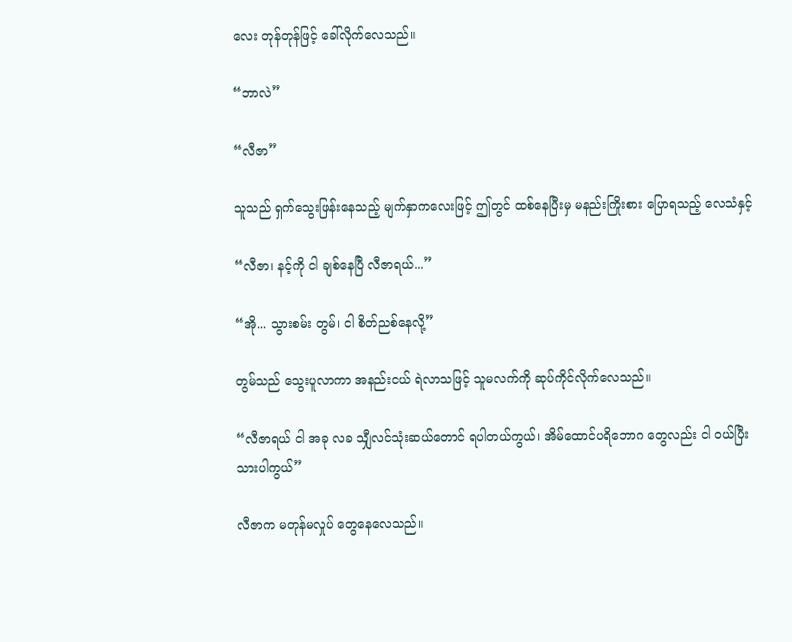လေး တုန်တုန်ဖြင့် ခေါ်လိုက်လေသည်။

“ဘာလဲ”

“လီဇာ”

သူသည် ရှက်သွေးဖြန်းနေသည့် မျက်နှာကလေးဖြင့် ဤတွင် ထစ်နေပြီးမှ မနည်းကြိုးစား ပြောရသည့် လေသံနှင့်

“လီဇာ၊ နင့်ကို ငါ ချစ်နေပြီ လီဇာရယ်...”

“အို... သွားစမ်း တွမ်၊ ငါ စိတ်ညစ်နေလို့”

တွမ်သည် သွေးပူလာကာ အနည်းငယ် ရဲလာသဖြင့် သူမလက်ကို ဆုပ်ကိုင်လိုက်လေသည်။

“လီဇာရယ် ငါ အခု လခ သျှီလင်သုံးဆယ်တောင် ရပါတယ်ကွယ်၊ အိမ်ထောင်ပရိဘောဂ တွေလည်း ငါ ဝယ်ပြီးသားပါကွယ်”

လီဇာက မတုန်မလှုပ် တွေနေလေသည်။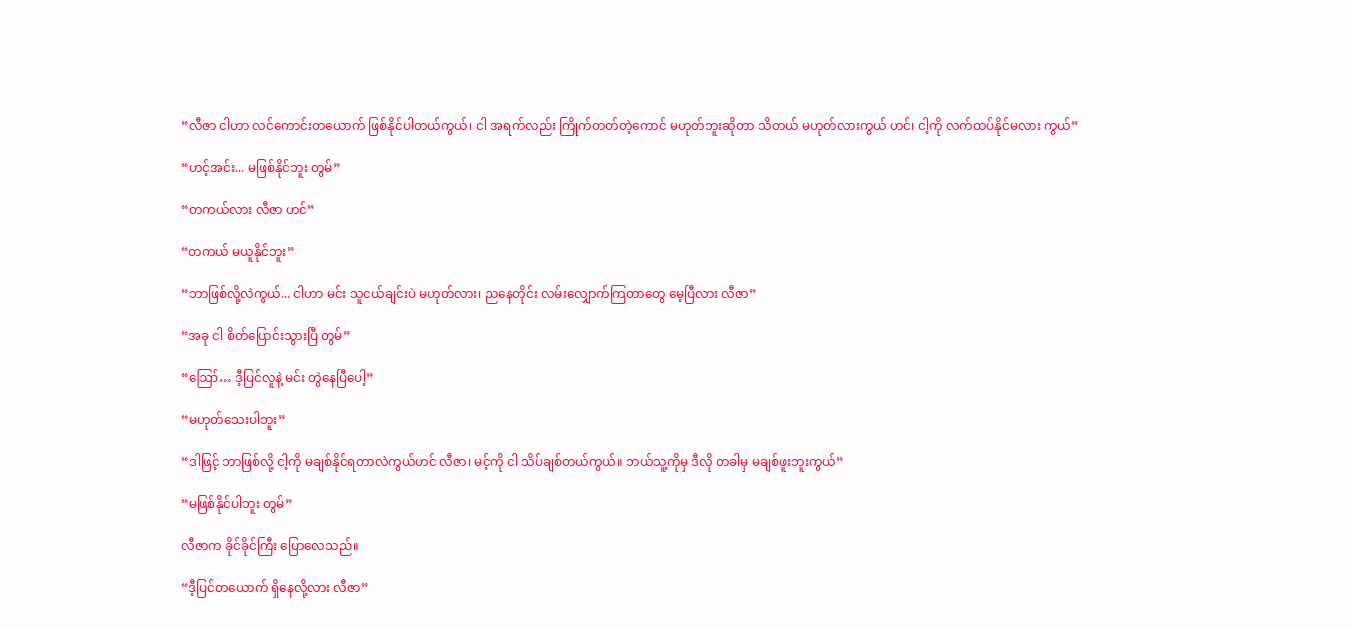“လီဇာ ငါဟာ လင်ကောင်းတယောက် ဖြစ်နိုင်ပါတယ်ကွယ်၊ ငါ အရက်လည်း ကြိုက်တတ်တဲ့ကောင် မဟုတ်ဘူးဆိုတာ သိတယ် မဟုတ်လားကွယ် ဟင်၊ ငါ့ကို လက်ထပ်နိုင်မလား ကွယ်”

“ဟင့်အင်း... မဖြစ်နိုင်ဘူး တွမ်”

“တကယ်လား လီဇာ ဟင်”

“တကယ် မယူနိုင်ဘူး”

“ဘာဖြစ်လို့လဲကွယ်... ငါဟာ မင်း သူငယ်ချင်းပဲ မဟုတ်လား၊ ညနေတိုင်း လမ်းလျှောက်ကြတာတွေ မေ့ပြီလား လီဇာ”

“အခု ငါ စိတ်ပြောင်းသွားပြီ တွမ်”

“ဪ… ဒီ့ပြင်လူနဲ့ မင်း တွဲနေပြီပေါ့”

“မဟုတ်သေးပါဘူး”

“ဒါဖြင့် ဘာဖြစ်လို့ ငါ့ကို မချစ်နိုင်ရတာလဲကွယ်ဟင် လီဇာ၊ မင့်ကို ငါ သိပ်ချစ်တယ်ကွယ်။ ဘယ်သူ့ကိုမှ ဒီလို တခါမှ မချစ်ဖူးဘူးကွယ်”

“မဖြစ်နိုင်ပါဘူး တွမ်”

လီဇာက ခိုင်ခိုင်ကြီး ပြောလေသည်။

“ဒီ့ပြင်တယောက် ရှိနေလို့လား လီဇာ”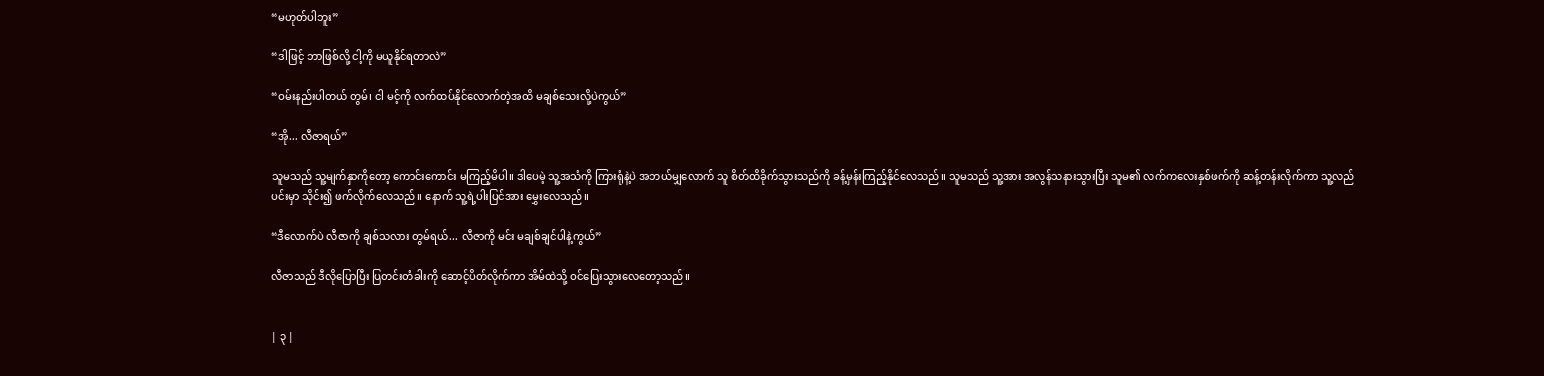“မဟုတ်ပါဘူး”

“ဒါဖြင့် ဘာဖြစ်လို့ ငါ့ကို မယူနိုင်ရတာလဲ”

“ဝမ်းနည်းပါတယ် တွမ်၊ ငါ မင့်ကို လက်ထပ်နိုင်လောက်တဲ့အထိ မချစ်သေးလို့ပဲကွယ်”

“အို... လီဇာရယ်”

သူမသည် သူ့မျက်နှာကိုတော့ ကောင်းကောင်း မကြည့်မိပါ။ ဒါပေမဲ့ သူ့အသံကို ကြားရုံနဲ့ပဲ အဘယ်မျှလောက် သူ စိတ်ထိခိုက်သွားသည်ကို ခန့်မှန်းကြည့်နိုင်လေသည်။ သူမသည် သူ့အား အလွန်သနားသွားပြီး သူမ၏ လက်ကလေးနှစ်ဖက်ကို ဆန့်တန်းလိုက်ကာ သူ့လည်ပင်းမှာ သိုင်း၍ ဖက်လိုက်လေသည်။ နောက် သူ့ရဲ့ပါးပြင်အား မွှေးလေသည်။

“ဒီလောက်ပဲ လီဇာကို ချစ်သလား တွမ်ရယ်... လီဇာကို မင်း မချစ်ချင်ပါနဲ့ကွယ်”

လီဇာသည် ဒီလိုပြောပြီး ပြတင်းတံခါးကို ဆောင့်ပိတ်လိုက်ကာ အိမ်ထဲသို့ ဝင်ပြေးသွားလေတော့သည်။


| ၃ |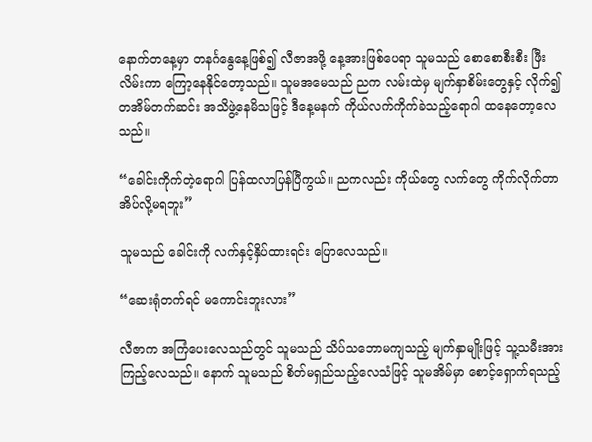နောက်တနေ့မှာ တနင်္ဂနွေနေ့ဖြစ်၍ လီဇာအဖို့ နေ့အားဖြစ်ပေရာ သူမသည် စောစောစီးစီး ဖြီးလိမ်းကာ ကြော့နေနိုင်တော့သည်။ သူမအမေသည် ညက လမ်းထဲမှ မျက်နှာစိမ်းတွေနှင့် လိုက်၍ တအိမ်တက်ဆင်း အသိဖွဲ့နေမိသဖြင့် ဒီနေ့မနက် ကိုယ်လက်ကိုက်ခဲသည့်ရောဂါ ထနေတော့လေ သည်။

“ခေါင်းကိုက်တဲ့ရောဂါ ပြန်ထလာပြန်ပြီကွယ်။ ညကလည်း ကိုယ်တွေ လက်တွေ ကိုက်လိုက်တာ အိပ်လို့မရဘူး”

သူမသည် ခေါင်းကို လက်နှင့်နှိပ်ထားရင်း ပြောလေသည်။

“ဆေးရုံတက်ရင် မကောင်းဘူးလား”

လီဇာက အကြံပေးလေသည်တွင် သူမသည် သိပ်သဘောမကျသည့် မျက်နှာမျိုးဖြင့် သူ့သမီးအား ကြည့်လေသည်။ နောက် သူမသည် စိတ်မရှည်သည့်လေသံဖြင့် သူမအိမ်မှာ စောင့်ရှောက်ရသည့်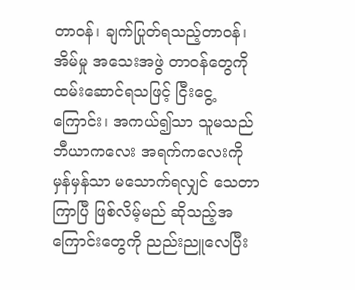တာဝန်၊ ချက်ပြုတ်ရသည့်တာဝန်၊ အိမ်မှု အသေးအဖွဲ တာဝန်တွေကို ထမ်းဆောင်ရသဖြင့် ငြီးငွေ့ကြောင်း၊ အကယ်၍သာ သူမသည် ဘီယာကလေး အရက်ကလေးကို မှန်မှန်သာ မသောက်ရလျှင် သေတာကြာပြီ ဖြစ်လိမ့်မည် ဆိုသည့်အကြောင်းတွေကို ညည်းညူလေပြီး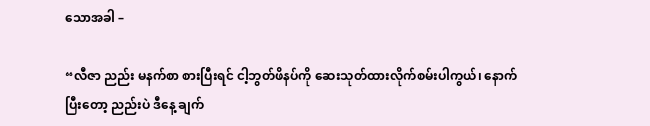သောအခါ –

“လီဇာ ညည်း မနက်စာ စားပြီးရင် ငါ့ဘွတ်ဖိနပ်ကို ဆေးသုတ်ထားလိုက်စမ်းပါကွယ်၊ နောက်ပြီးတော့ ညည်းပဲ ဒီနေ့ ချက်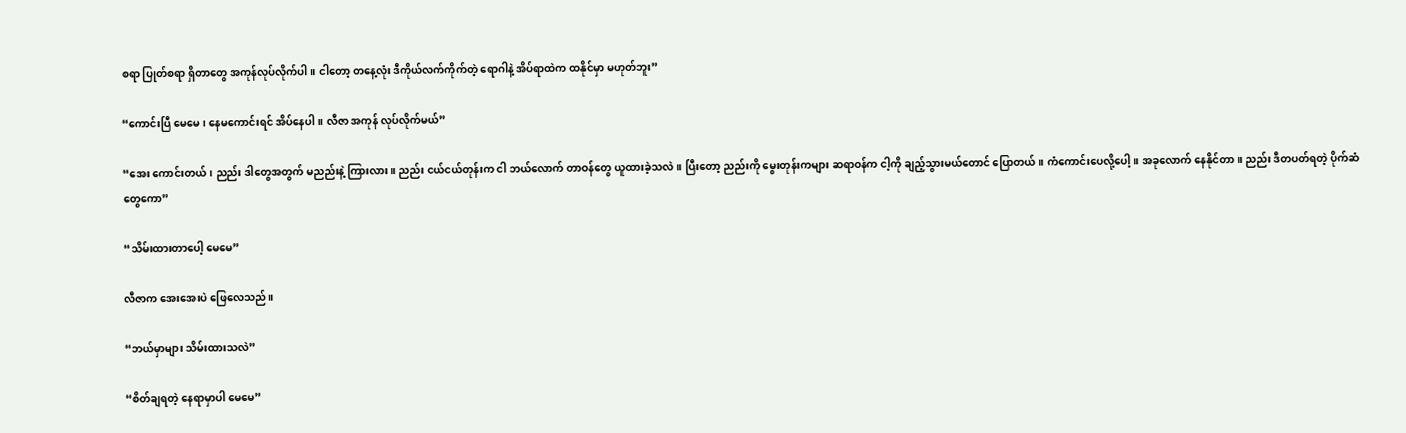စရာ ပြုတ်စရာ ရှိတာတွေ အကုန်လုပ်လိုက်ပါ။ ငါတော့ တနေ့လုံး ဒီကိုယ်လက်ကိုက်တဲ့ ရောဂါနဲ့ အိပ်ရာထဲက ထနိုင်မှာ မဟုတ်ဘူး”

“ကောင်းပြီ မေမေ၊ နေမကောင်းရင် အိပ်နေပါ။ လီဇာ အကုန် လုပ်လိုက်မယ်”

“အေး ကောင်းတယ်၊ ညည်း ဒါတွေအတွက် မညည်းနဲ့ ကြားလား။ ညည်း ငယ်ငယ်တုန်းက ငါ ဘယ်လောက် တာဝန်တွေ ယူထားခဲ့သလဲ။ ပြီးတော့ ညည်းကို မွေးတုန်းကများ ဆရာဝန်က ငါ့ကို ချည့်သွားမယ်တောင် ပြောတယ်။ ကံကောင်းပေလို့ပေါ့။ အခုလောက် နေနိုင်တာ။ ညည်း ဒီတပတ်ရတဲ့ ပိုက်ဆံတွေကော”

“သိမ်းထားတာပေါ့ မေမေ”

လီဇာက အေးအေးပဲ ဖြေလေသည်။

“ဘယ်မှာများ သိမ်းထားသလဲ”

“စိတ်ချရတဲ့ နေရာမှာပါ မေမေ”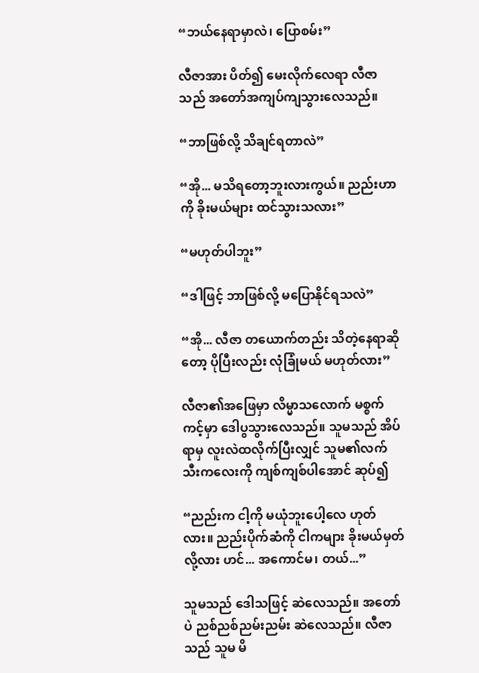“ဘယ်နေရာမှာလဲ၊ ပြောစမ်း”

လီဇာအား ပိတ်၍ မေးလိုက်လေရာ လီဇာသည် အတော်အကျပ်ကျသွားလေသည်။

“ဘာဖြစ်လို့ သိချင်ရတာလဲ”

“အို... မသိရတော့ဘူးလားကွယ်။ ညည်းဟာကို ခိုးမယ်များ ထင်သွားသလား”

“မဟုတ်ပါဘူး”

“ဒါဖြင့် ဘာဖြစ်လို့ မပြောနိုင်ရသလဲ”

“အို... လီဇာ တယောက်တည်း သိတဲ့နေရာဆိုတော့ ပိုပြီးလည်း လုံခြုံမယ် မဟုတ်လား”

လီဇာ၏အဖြေမှာ လိမ္မာသလောက် မစ္စက်ကင့်မှာ ဒေါပွသွားလေသည်။ သူမသည် အိပ်ရာမှ လူးလဲထလိုက်ပြီးလျှင် သူမ၏လက်သီးကလေးကို ကျစ်ကျစ်ပါအောင် ဆုပ်၍

“ညည်းက ငါ့ကို မယုံဘူးပေါ့လေ ဟုတ်လား။ ညည်းပိုက်ဆံကို ငါကများ ခိုးမယ်မှတ်လို့လား ဟင်... အကောင်မ၊ တယ်...”

သူမသည် ဒေါသဖြင့် ဆဲလေသည်။ အတော်ပဲ ညစ်ညစ်ညမ်းညမ်း ဆဲလေသည်။ လီဇာသည် သူမ မိ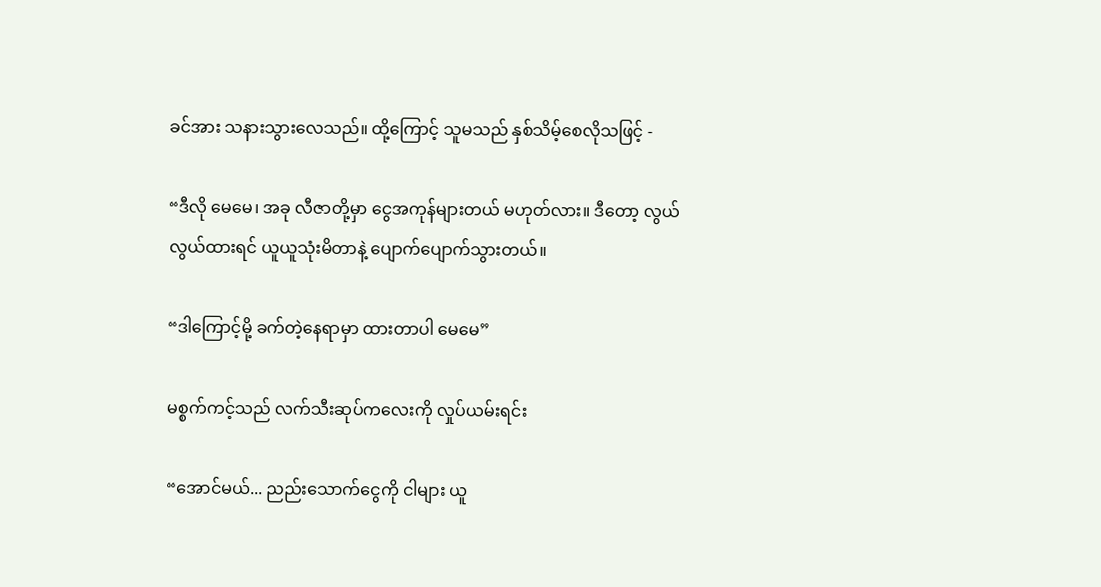ခင်အား သနားသွားလေသည်။ ထို့ကြောင့် သူမသည် နှစ်သိမ့်စေလိုသဖြင့် -

“ဒီလို မေမေ၊ အခု လီဇာတို့မှာ ငွေအကုန်များတယ် မဟုတ်လား။ ဒီတော့ လွယ်လွယ်ထားရင် ယူယူသုံးမိတာနဲ့ ပျောက်ပျောက်သွားတယ်။

“ဒါကြောင့်မို့ ခက်တဲ့နေရာမှာ ထားတာပါ မေမေ”

မစ္စက်ကင့်သည် လက်သီးဆုပ်ကလေးကို လှုပ်ယမ်းရင်း

“အောင်မယ်... ညည်းသောက်ငွေကို ငါများ ယူ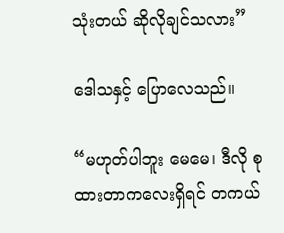သုံးတယ် ဆိုလိုချင်သလား”

ဒေါသနှင့် ပြောလေသည်။

“မဟုတ်ပါဘူး မေမေ၊ ဒီလို စုထားတာကလေးရှိရင် တကယ်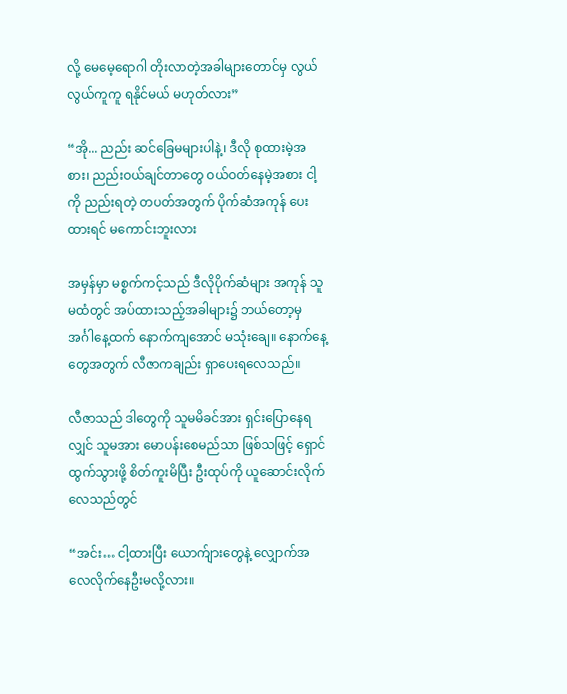လို့ မေမေ့ရောဂါ တိုးလာတဲ့အခါများတောင်မှ လွယ်လွယ်ကူကူ ရနိုင်မယ် မဟုတ်လား”

“အို... ညည်း ဆင်ခြေမများပါနဲ့၊ ဒီလို စုထားမဲ့အစား၊ ညည်းဝယ်ချင်တာတွေ ဝယ်ဝတ်နေမဲ့အစား ငါ့ကို ညည်းရတဲ့ တပတ်အတွက် ပိုက်ဆံအကုန် ပေးထားရင် မကောင်းဘူးလား

အမှန်မှာ မစ္စက်ကင့်သည် ဒီလိုပိုက်ဆံများ အကုန် သူမထံတွင် အပ်ထားသည့်အခါများ၌ ဘယ်တော့မှ အင်္ဂါနေ့ထက် နောက်ကျအောင် မသုံးချေ။ နောက်နေ့တွေအတွက် လီဇာကချည်း ရှာပေးရလေသည်။

လီဇာသည် ဒါတွေကို သူမမိခင်အား ရှင်းပြောနေရလျှင် သူမအား မောပန်းစေမည်သာ ဖြစ်သဖြင့် ရှောင်ထွက်သွားဖို့ စိတ်ကူးမိပြီး ဦးထုပ်ကို ယူဆောင်းလိုက်လေသည်တွင်

“အင်း… ငါ့ထားပြီး ယောက်ျားတွေနဲ့ လျှောက်အလေလိုက်နေဦးမလို့လား။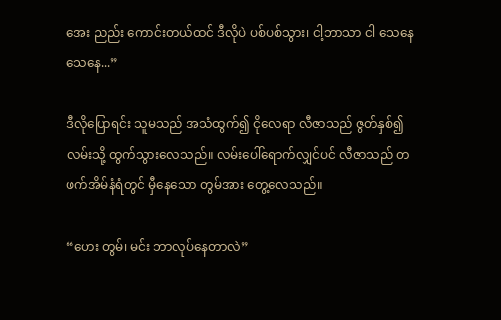အေး ညည်း ကောင်းတယ်ထင် ဒီလိုပဲ ပစ်ပစ်သွား၊ ငါ့ဘာသာ ငါ သေနေ သေနေ...”

ဒီလိုပြောရင်း သူမသည် အသံထွက်၍ ငိုလေရာ လီဇာသည် ဇွတ်နှစ်၍ လမ်းသို့ ထွက်သွားလေသည်။ လမ်းပေါ်ရောက်လျှင်ပင် လီဇာသည် တဖက်အိမ်နံရံတွင် မှီနေသော တွမ်အား တွေ့လေသည်။

“ဟေး တွမ်၊ မင်း ဘာလုပ်နေတာလဲ”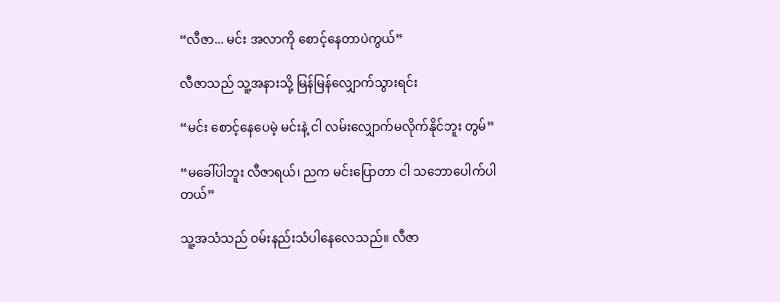“လီဇာ... မင်း အလာကို စောင့်နေတာပဲကွယ်”

လီဇာသည် သူ့အနားသို့ မြန်မြန်လျှောက်သွားရင်း

“မင်း စောင့်နေပေမဲ့ မင်းနဲ့ ငါ လမ်းလျှောက်မလိုက်နိုင်ဘူး တွမ်”

“မခေါ်ပါဘူး လီဇာရယ်၊ ညက မင်းပြောတာ ငါ သဘောပေါက်ပါတယ်”

သူ့အသံသည် ဝမ်းနည်းသံပါနေလေသည်။ လီဇာ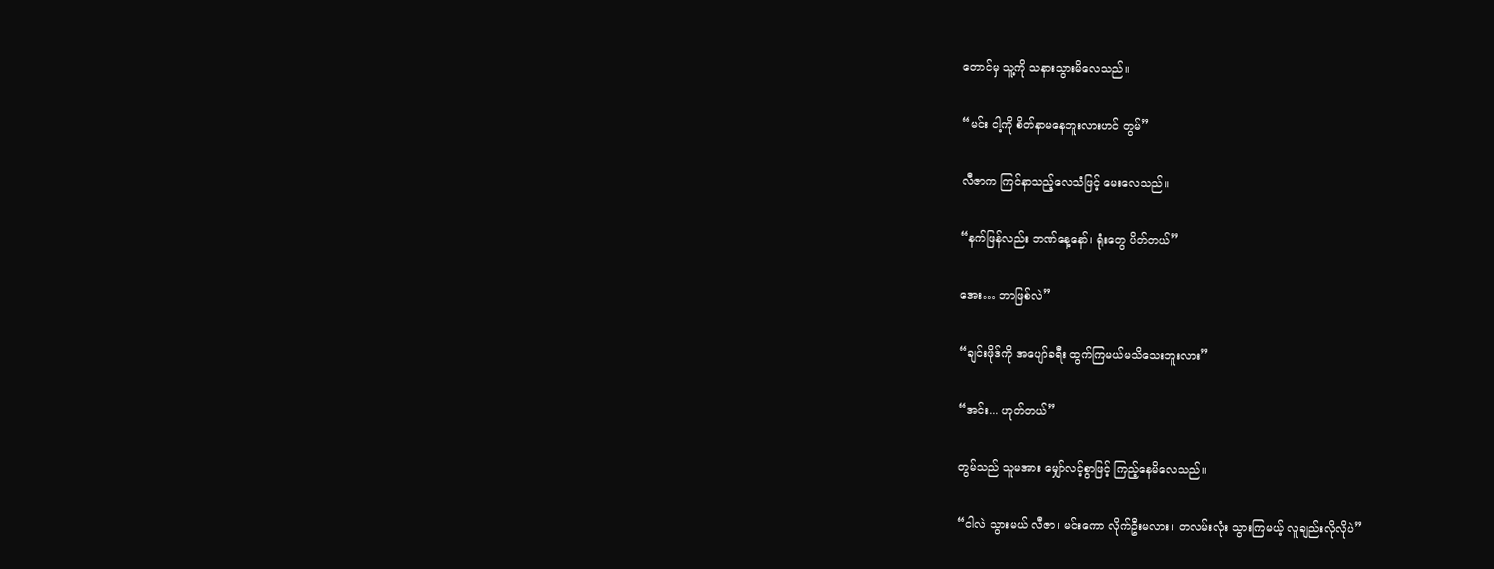တောင်မှ သူ့ကို သနားသွားမိလေသည်။

“မင်း ငါ့ကို စိတ်နာမနေဘူးလားဟင် တွမ်”

လီဇာက ကြင်နာသည့်လေသံဖြင့် မေးလေသည်။

“နက်ဖြန်လည်း ဘဏ်နေ့နော်၊ ရုံးတွေ ပိတ်တယ်”

အေး… ဘာဖြစ်လဲ”

“ချင်းဖိုဒ်ကို အပျော်ခရီး ထွက်ကြမယ်မသိသေးဘူးလား”

“အင်း... ဟုတ်တယ်”

တွမ်သည် သူမအား မျှော်လင့်စွာဖြင့် ကြည့်နေမိလေသည်။

“ငါလဲ သွားမယ် လီဇာ၊ မင်းကော လိုက်ဦးမလား၊ တလမ်းလုံး သွားကြမယ့် လူချည်းလိုလိုပဲ”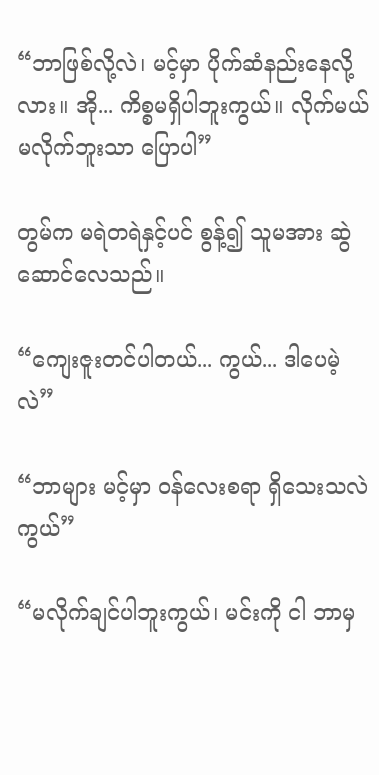“ဘာဖြစ်လို့လဲ၊ မင့်မှာ ပိုက်ဆံနည်းနေလို့လား။ အို... ကိစ္စမရှိပါဘူးကွယ်။ လိုက်မယ် မလိုက်ဘူးသာ ပြောပါ”

တွမ်က မရဲတရဲနှင့်ပင် စွန့်၍ သူမအား ဆွဲဆောင်လေသည်။

“ကျေးဇူးတင်ပါတယ်... ကွယ်... ဒါပေမဲ့လဲ”

“ဘာများ မင့်မှာ ဝန်လေးစရာ ရှိသေးသလဲကွယ်”

“မလိုက်ချင်ပါဘူးကွယ်၊ မင်းကို ငါ ဘာမှ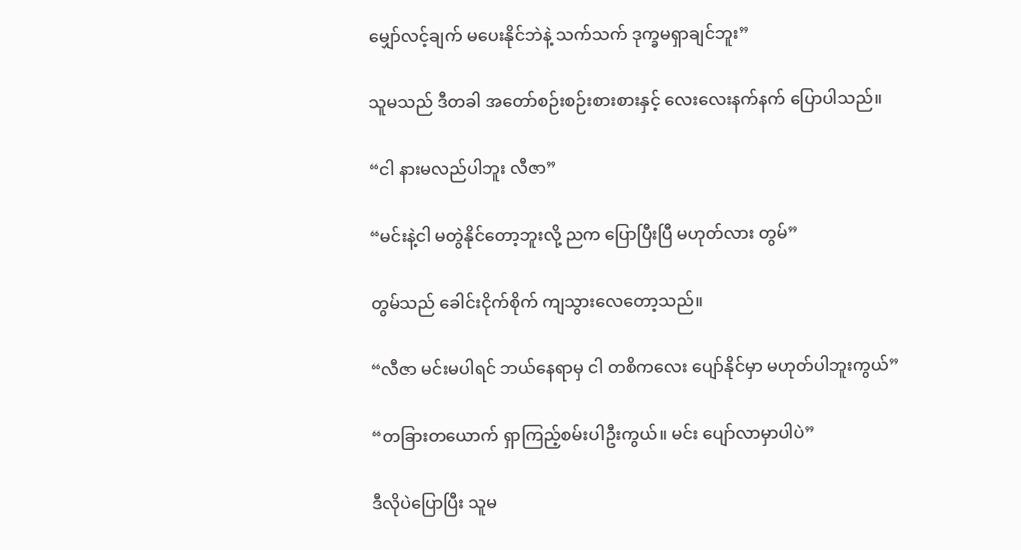မျှော်လင့်ချက် မပေးနိုင်ဘဲနဲ့ သက်သက် ဒုက္ခမရှာချင်ဘူး”

သူမသည် ဒီတခါ အတော်စဉ်းစဉ်းစားစားနှင့် လေးလေးနက်နက် ပြောပါသည်။

“ငါ နားမလည်ပါဘူး လီဇာ”

“မင်းနဲ့ငါ မတွဲနိုင်တော့ဘူးလို့ ညက ပြောပြီးပြီ မဟုတ်လား တွမ်”

တွမ်သည် ခေါင်းငိုက်စိုက် ကျသွားလေတော့သည်။

“လီဇာ မင်းမပါရင် ဘယ်နေရာမှ ငါ တစိကလေး ပျော်နိုင်မှာ မဟုတ်ပါဘူးကွယ်”

“တခြားတယောက် ရှာကြည့်စမ်းပါဦးကွယ်။ မင်း ပျော်လာမှာပါပဲ”

ဒီလိုပဲပြောပြီး သူမ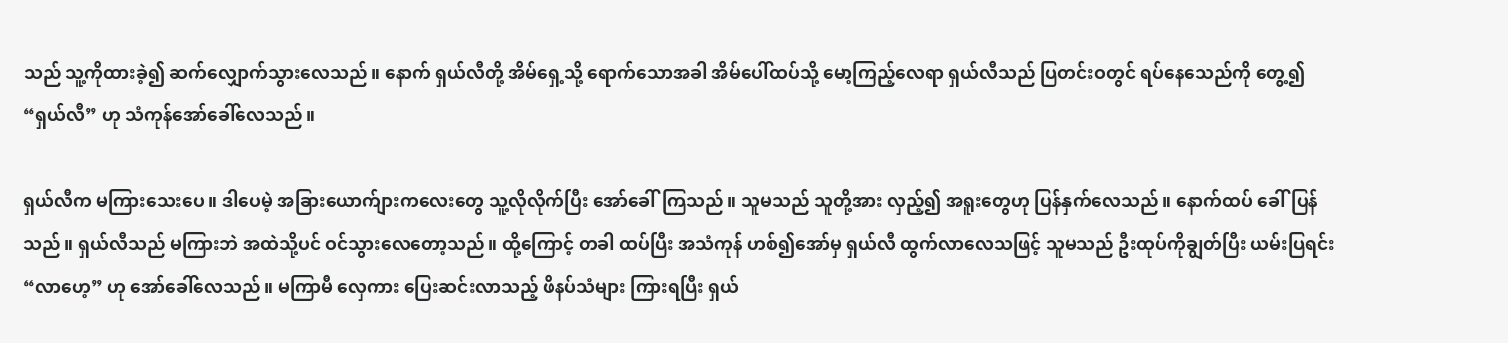သည် သူ့ကိုထားခဲ့၍ ဆက်လျှောက်သွားလေသည်။ နောက် ရှယ်လီတို့ အိမ်ရှေ့သို့ ရောက်သောအခါ အိမ်ပေါ်ထပ်သို့ မော့ကြည့်လေရာ ရှယ်လီသည် ပြတင်းဝတွင် ရပ်နေသေည်ကို တွေ့၍ “ရှယ်လီ” ဟု သံကုန်အော်ခေါ်လေသည်။

ရှယ်လီက မကြားသေးပေ။ ဒါပေမဲ့ အခြားယောက်ျားကလေးတွေ သူ့လိုလိုက်ပြီး အော်ခေါ်ကြသည်။ သူမသည် သူတို့အား လှည့်၍ အရူးတွေဟု ပြန်နှက်လေသည်။ နောက်ထပ် ခေါ်ပြန်သည်။ ရှယ်လီသည် မကြားဘဲ အထဲသို့ပင် ဝင်သွားလေတော့သည်။ ထို့ကြောင့် တခါ ထပ်ပြီး အသံကုန် ဟစ်၍အော်မှ ရှယ်လီ ထွက်လာလေသဖြင့် သူမသည် ဦးထုပ်ကိုချွတ်ပြီး ယမ်းပြရင်း “လာဟေ့” ဟု အော်ခေါ်လေသည်။ မကြာမီ လှေကား ပြေးဆင်းလာသည့် ဖိနပ်သံများ ကြားရပြီး ရှယ်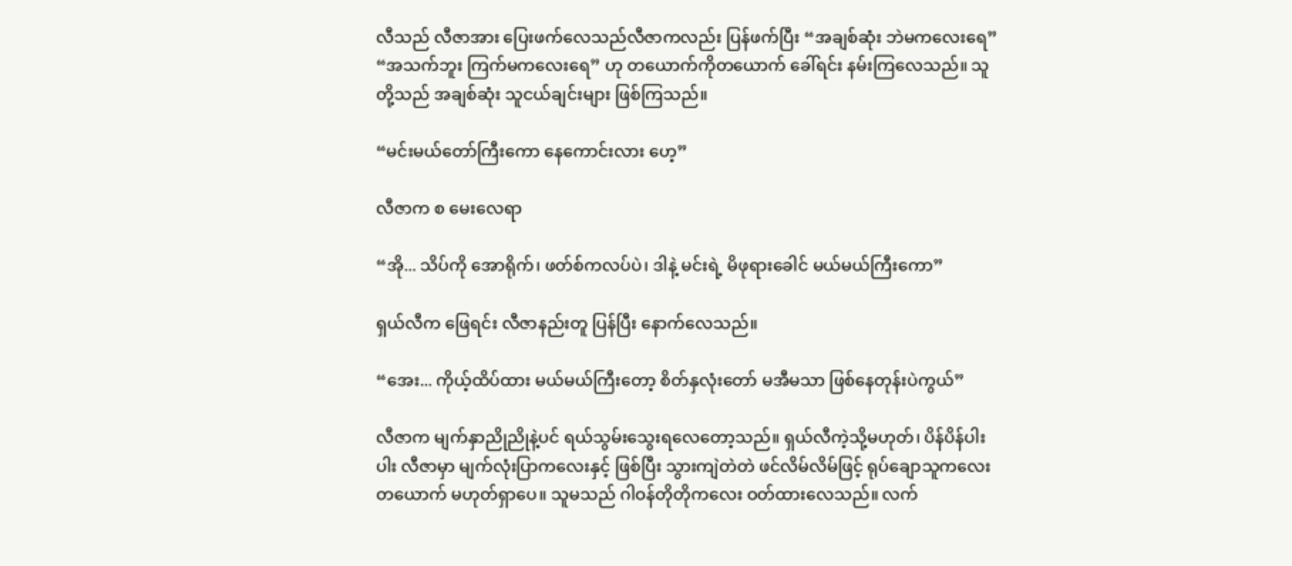လီသည် လီဇာအား ပြေးဖက်လေသည်လီဇာကလည်း ပြန်ဖက်ပြီး “အချစ်ဆုံး ဘဲမကလေးရေ” “အသက်ဘူး ကြက်မကလေးရေ” ဟု တယောက်ကိုတယောက် ခေါ်ရင်း နမ်းကြလေသည်။ သူတို့သည် အချစ်ဆုံး သူငယ်ချင်းများ ဖြစ်ကြသည်။

“မင်းမယ်တော်ကြီးကော နေကောင်းလား ဟေ့”

လီဇာက စ မေးလေရာ

“အို... သိပ်ကို အောရိုက်၊ ဖတ်စ်ကလပ်ပဲ၊ ဒါနဲ့ မင်းရဲ့ မိဖုရားခေါင် မယ်မယ်ကြီးကော”

ရှယ်လီက ဖြေရင်း လီဇာနည်းတူ ပြန်ပြီး နောက်လေသည်။

“အေး... ကိုယ့်ထိပ်ထား မယ်မယ်ကြီးတော့ စိတ်နှလုံးတော် မအီမသာ ဖြစ်နေတုန်းပဲကွယ်”

လီဇာက မျက်နှာညိုညိုနဲ့ပင် ရယ်သွမ်းသွေးရလေတော့သည်။ ရှယ်လီကဲ့သို့မဟုတ်၊ ပိန်ပိန်ပါးပါး လီဇာမှာ မျက်လုံးပြာကလေးနှင့် ဖြစ်ပြီး သွားကျဲတဲတဲ ဖင်လိမ်လိမ်ဖြင့် ရုပ်ချောသူကလေးတယောက် မဟုတ်ရှာပေ။ သူမသည် ဂါဝန်တိုတိုကလေး ဝတ်ထားလေသည်။ လက်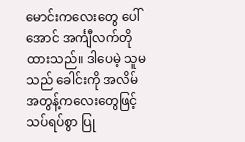မောင်းကလေးတွေ ပေါ်အောင် အင်္ကျီလက်တိုထားသည်။ ဒါပေမဲ့ သူမသည် ခေါင်းကို အလိမ်အတွန့်ကလေးတွေဖြင့် သပ်ရပ်စွာ ပြု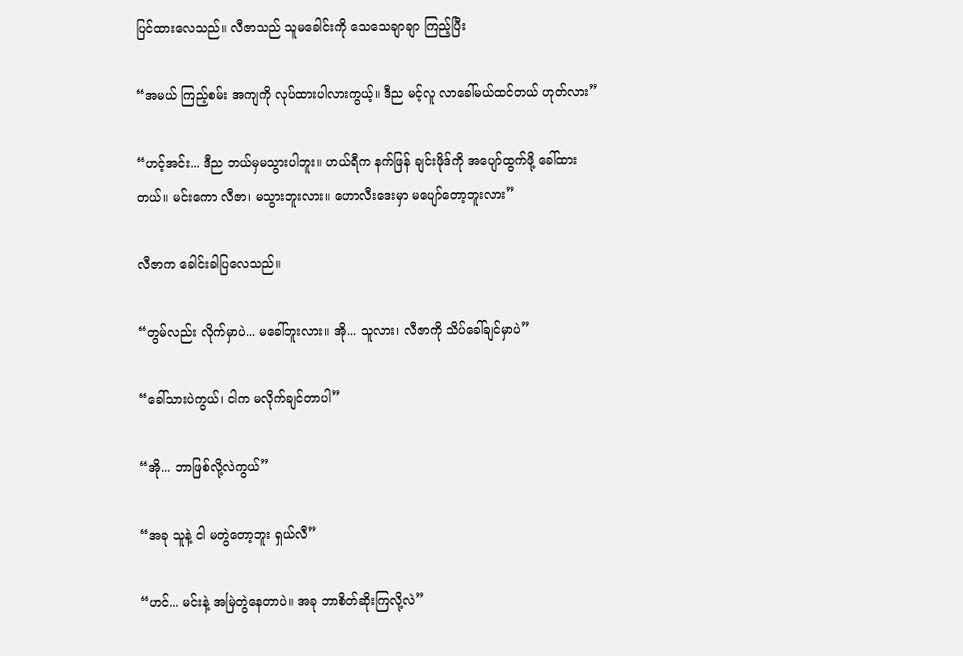ပြင်ထားလေသည်။ လီဇာသည် သူမခေါင်းကို သေသေချာချာ ကြည့်ပြီး

“အမယ် ကြည့်စမ်း အကျကို လုပ်ထားပါလားကွယ့်။ ဒီည မင့်လူ လာခေါ်မယ်ထင်တယ် ဟုတ်လား”

“ဟင့်အင်း... ဒီည ဘယ်မှမသွားပါဘူး။ ဟယ်ရီက နက်ဖြန် ချင်းဖိုဒ်ကို အပျော်ထွက်ဖို့ ခေါ်ထားတယ်။ မင်းကော လီဇာ၊ မသွားဘူးလား။ ဟောလီးဒေးမှာ မပျော်တော့ဘူးလား”

လီဇာက ခေါင်းခါပြလေသည်။

“တွမ်လည်း လိုက်မှာပဲ... မခေါ်ဘူးလား။ အို... သူလား၊ လီဇာကို သိပ်ခေါ်ချင်မှာပဲ”

“ခေါ်သားပဲကွယ်၊ ငါက မလိုက်ချင်တာပါ”

“အို... ဘာဖြစ်လို့လဲကွယ်”

“အခု သူနဲ့ ငါ မတွဲတော့ဘူး ရှယ်လီ”

“ဟင်... မင်းနဲ့ အမြဲတွဲနေတာပဲ။ အခု ဘာစိတ်ဆိုးကြလို့လဲ”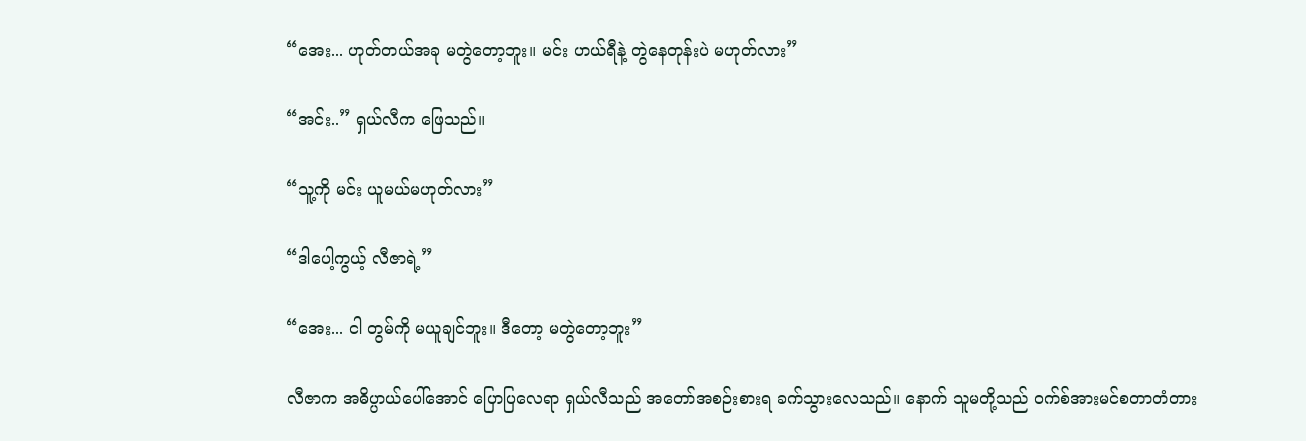“အေး... ဟုတ်တယ်အခု မတွဲတော့ဘူး။ မင်း ဟယ်ရီနဲ့ တွဲနေတုန်းပဲ မဟုတ်လား”

“အင်း..” ရှယ်လီက ဖြေသည်။

“သူ့ကို မင်း ယူမယ်မဟုတ်လား”

“ဒါပေါ့ကွယ့် လီဇာရဲ့”

“အေး... ငါ တွမ်ကို မယူချင်ဘူး။ ဒီတော့ မတွဲတော့ဘူး”

လီဇာက အဓိပ္ပာယ်ပေါ်အောင် ပြောပြလေရာ ရှယ်လီသည် အတော်အစဉ်းစားရ ခက်သွားလေသည်။ နောက် သူမတို့သည် ဝက်စ်အားမင်စတာတံတား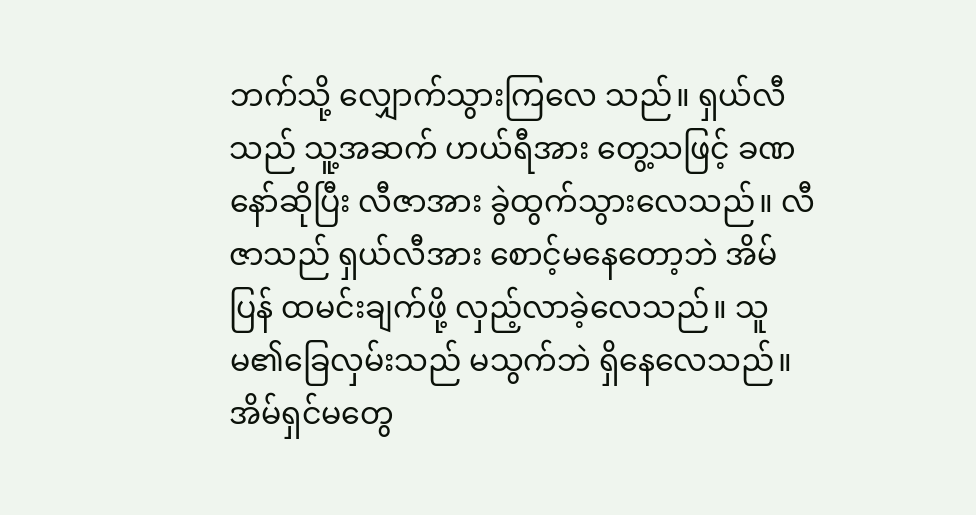ဘက်သို့ လျှောက်သွားကြလေ သည်။ ရှယ်လီသည် သူ့အဆက် ဟယ်ရီအား တွေ့သဖြင့် ခဏနော်ဆိုပြီး လီဇာအား ခွဲထွက်သွားလေသည်။ လီဇာသည် ရှယ်လီအား စောင့်မနေတော့ဘဲ အိမ်ပြန် ထမင်းချက်ဖို့ လှည့်လာခဲ့လေသည်။ သူမ၏ခြေလှမ်းသည် မသွက်ဘဲ ရှိနေလေသည်။ အိမ်ရှင်မတွေ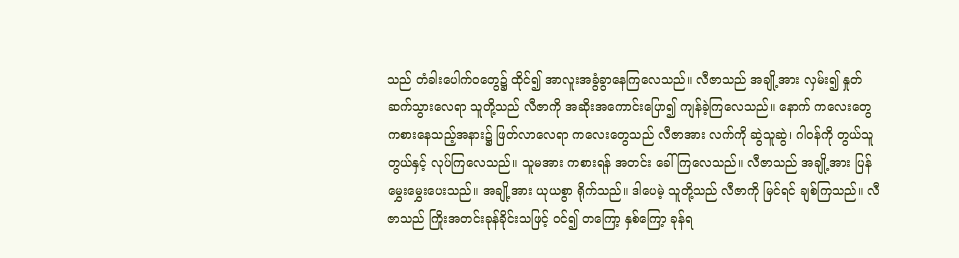သည် တံခါးပေါက်ဝတွေ၌ ထိုင်၍ အာလူးအခွံခွာနေကြလေသည်။ လီဇာသည် အချို့အား လှမ်း၍ နှုတ်ဆက်သွားလေရာ သူတို့သည် လီဇာကို အဆိုးအကောင်းပြော၍ ကျန်ခဲ့ကြလေသည်။ နောက် ကလေးတွေ ကစားနေသည့်အနား၌ ဖြတ်လာလေရာ ကလေးတွေသည် လီဇာအား လက်ကို ဆွဲသူဆွဲ၊ ဂါဝန်ကို တွယ်သူတွယ်နှင့် လုပ်ကြလေသည်။ သူမအား ကစားရန် အတင်း ခေါ်ကြလေသည်။ လီဇာသည် အချို့အား ပြန်မွှေးမွှေးပေးသည်။ အချို့အား ယုယစွာ ရိုက်သည်။ ဒါပေမဲ့ သူတို့သည် လီဇာကို မြင်ရင် ချစ်ကြသည်။ လီဇာသည် ကြိုးအတင်းခုန်ခိုင်းသဖြင့် ဝင်၍ တကြော့ နှစ်ကြော့ ခုန်ရ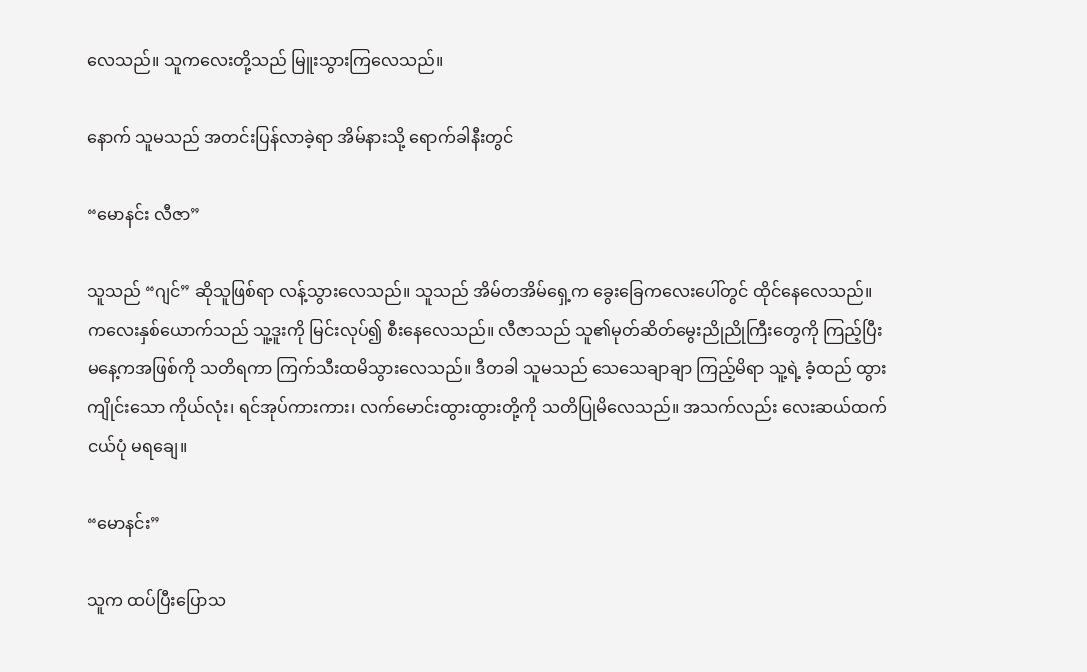လေသည်။ သူကလေးတို့သည် မြူးသွားကြလေသည်။

နောက် သူမသည် အတင်းပြန်လာခဲ့ရာ အိမ်နားသို့ ရောက်ခါနီးတွင်

“မောနင်း လီဇာ”

သူသည် “ဂျင်” ဆိုသူဖြစ်ရာ လန့်သွားလေသည်။ သူသည် အိမ်တအိမ်ရှေ့က ခွေးခြေကလေးပေါ်တွင် ထိုင်နေလေသည်။ ကလေးနှစ်ယောက်သည် သူ့ဒူးကို မြင်းလုပ်၍ စီးနေလေသည်။ လီဇာသည် သူ၏မုတ်ဆိတ်မွေးညိုညိုကြီးတွေကို ကြည့်ပြီး မနေ့ကအဖြစ်ကို သတိရကာ ကြက်သီးထမိသွားလေသည်။ ဒီတခါ သူမသည် သေသေချာချာ ကြည့်မိရာ သူ့ရဲ့ ခံ့ထည် ထွားကျိုင်းသော ကိုယ်လုံး၊ ရင်အုပ်ကားကား၊ လက်မောင်းထွားထွားတို့ကို သတိပြုမိလေသည်။ အသက်လည်း လေးဆယ်ထက် ငယ်ပုံ မရချေ။

“မောနင်း”

သူက ထပ်ပြီးပြောသ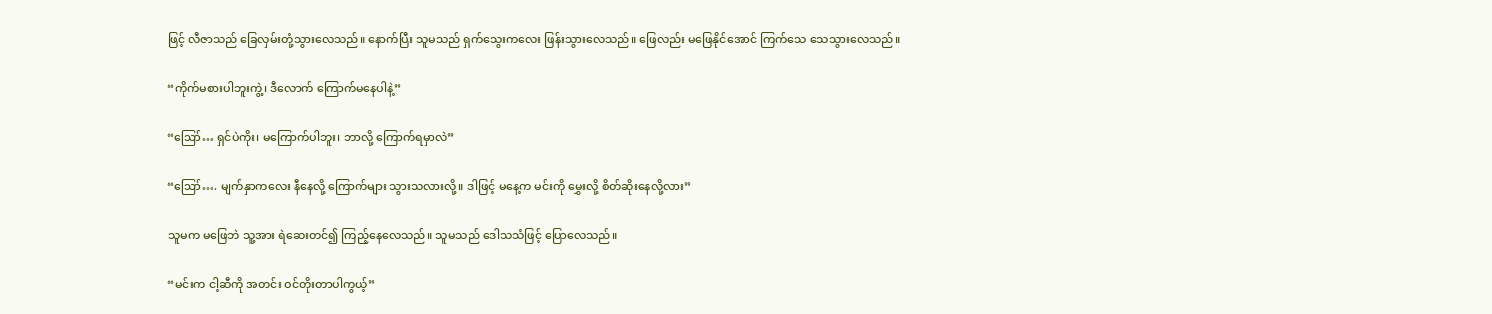ဖြင့် လီဇာသည် ခြေလှမ်းတုံ့သွားလေသည်။ နောက်ပြီး သူမသည် ရှက်သွေးကလေး ဖြန်းသွားလေသည်။ ဖြေလည်း မဖြေနိုင်အောင် ကြက်သေ သေသွားလေသည်။

“ကိုက်မစားပါဘူးကွဲ့၊ ဒီလောက် ကြောက်မနေပါနဲ့”

“ဪ… ရှင်ပဲကိုး၊ မကြောက်ပါဘူး၊ ဘာလို့ ကြောက်ရမှာလဲ”

“ဪ…. မျက်နှာကလေး နီနေလို့ ကြောက်များ သွားသလားလို့။ ဒါဖြင့် မနေ့က မင်းကို မွှေးလို့ စိတ်ဆိုးနေလို့လား”

သူမက မဖြေဘဲ သူ့အား ရဲဆေးတင်၍ ကြည့်နေလေသည်။ သူမသည် ဒေါသသံဖြင့် ပြောလေသည်။

“မင်းက ငါ့ဆီကို အတင်း ဝင်တိုးတာပါကွယ့်”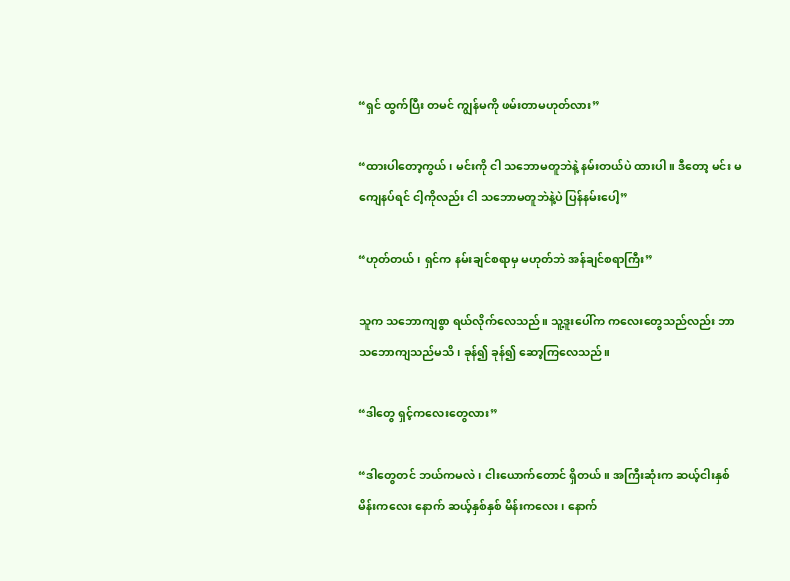“ရှင် ထွက်ပြီး တမင် ကျွန်မကို ဖမ်းတာမဟုတ်လား”

“ထားပါတော့ကွယ်၊ မင်းကို ငါ သဘောမတူဘဲနဲ့ နမ်းတယ်ပဲ ထားပါ။ ဒီတော့ မင်း မကျေနပ်ရင် ငါ့ကိုလည်း ငါ သဘောမတူဘဲနဲ့ပဲ ပြန်နမ်းပေါ့”

“ဟုတ်တယ်၊ ရှင်က နမ်းချင်စရာမှ မဟုတ်ဘဲ အန်ချင်စရာကြီး”

သူက သဘောကျစွာ ရယ်လိုက်လေသည်။ သူ့ဒူးပေါ်က ကလေးတွေသည်လည်း ဘာသဘောကျသည်မသိ၊ ခုန်၍ ခုန်၍ ဆော့ကြလေသည်။

“ဒါတွေ ရှင့်ကလေးတွေလား”

“ဒါတွေတင် ဘယ်ကမလဲ၊ ငါးယောက်တောင် ရှိတယ်။ အကြီးဆုံးက ဆယ့်ငါးနှစ် မိန်းကလေး နောက် ဆယ့်နှစ်နှစ် မိန်းကလေး၊ နောက်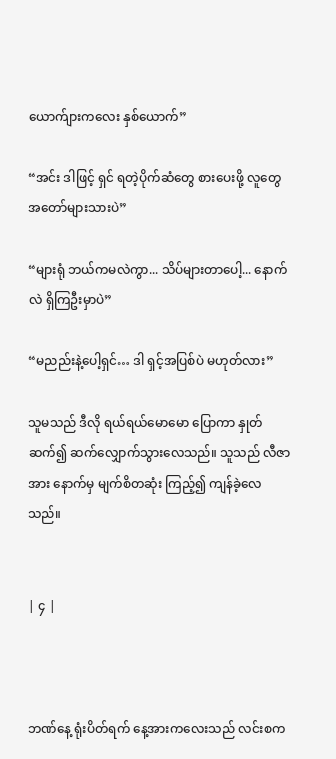ယောက်ျားကလေး နှစ်ယောက်”

“အင်း ဒါဖြင့် ရှင် ရတဲ့ပိုက်ဆံတွေ စားပေးဖို့ လူတွေ အတော်များသားပဲ”

“များရုံ ဘယ်ကမလဲကွာ... သိပ်များတာပေါ့... နောက်လဲ ရှိကြဦးမှာပဲ”

“မညည်းနဲ့ပေါ့ရှင်… ဒါ ရှင့်အပြစ်ပဲ မဟုတ်လား”

သူမသည် ဒီလို ရယ်ရယ်မောမော ပြောကာ နှုတ်ဆက်၍ ဆက်လျှောက်သွားလေသည်။ သူသည် လီဇာအား နောက်မှ မျက်စိတဆုံး ကြည့်၍ ကျန်ခဲ့လေသည်။


| ၄ |



ဘဏ်နေ့ ရုံးပိတ်ရက် နေ့အားကလေးသည် လင်းစက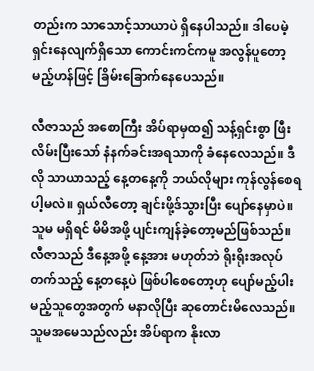တည်းက သာသောင့်သာယာပဲ ရှိနေပါသည်။ ဒါပေမဲ့ ရှင်းနေလျက်ရှိသော ကောင်းကင်ကမူ အလွန်ပူတော့မည့်ဟန်ဖြင့် ခြိမ်းခြောက်နေပေသည်။

လီဇာသည် အစောကြီး အိပ်ရာမှထ၍ သန့်ရှင်းစွာ ဖြီးလိမ်းပြီးသော် နံနက်ခင်းအရသာကို ခံနေလေသည်။ ဒီလို သာယာသည့် နေ့တနေ့ကို ဘယ်လိုများ ကုန်လွန်စေရပါ့မလဲ။ ရှယ်လီတော့ ချင်းဖို့ဒ်သွားပြီး ပျော်နေမှာပဲ။ သူမ မရှိရင် မိမိအဖို့ ပျင်းကျန်ခဲ့တော့မည်ဖြစ်သည်။ လီဇာသည် ဒီနေ့အဖို့ နေ့အား မဟုတ်ဘဲ ရိုးရိုးအလုပ်တက်သည့် နေ့တနေ့ပဲ ဖြစ်ပါစေတော့ဟု ပျော်မည့်ပါးမည့်သူတွေအတွက် မနာလိုပြီး ဆုတောင်းမိလေသည်။ သူမအမေသည်လည်း အိပ်ရာက နိုးလာ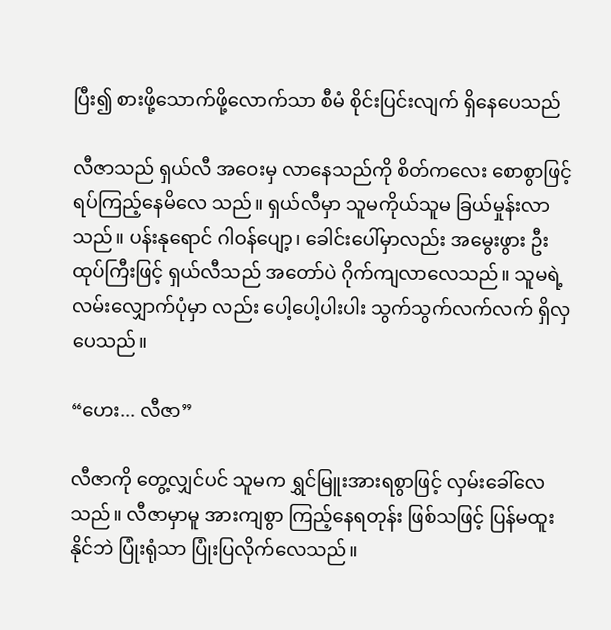ပြီး၍ စားဖို့သောက်ဖို့လောက်သာ စီမံ စိုင်းပြင်းလျက် ရှိနေပေသည်

လီဇာသည် ရှယ်လီ အဝေးမှ လာနေသည်ကို စိတ်ကလေး စောစွာဖြင့် ရပ်ကြည့်နေမိလေ သည်။ ရှယ်လီမှာ သူမကိုယ်သူမ ခြယ်မှုန်းလာသည်။ ပန်းနုရောင် ဂါဝန်ပျော့၊ ခေါင်းပေါ်မှာလည်း အမွေးဖွား ဦးထုပ်ကြီးဖြင့် ရှယ်လီသည် အတော်ပဲ ဂိုက်ကျလာလေသည်။ သူမရဲ့ လမ်းလျှောက်ပုံမှာ လည်း ပေါ့ပေါ့ပါးပါး သွက်သွက်လက်လက် ရှိလှပေသည်။

“ဟေး... လီဇာ”

လီဇာကို တွေ့လျှင်ပင် သူမက ရွှင်မြူးအားရစွာဖြင့် လှမ်းခေါ်လေသည်။ လီဇာမှာမူ အားကျစွာ ကြည့်နေရတုန်း ဖြစ်သဖြင့် ပြန်မထူးနိုင်ဘဲ ပြုံးရုံသာ ပြုံးပြလိုက်လေသည်။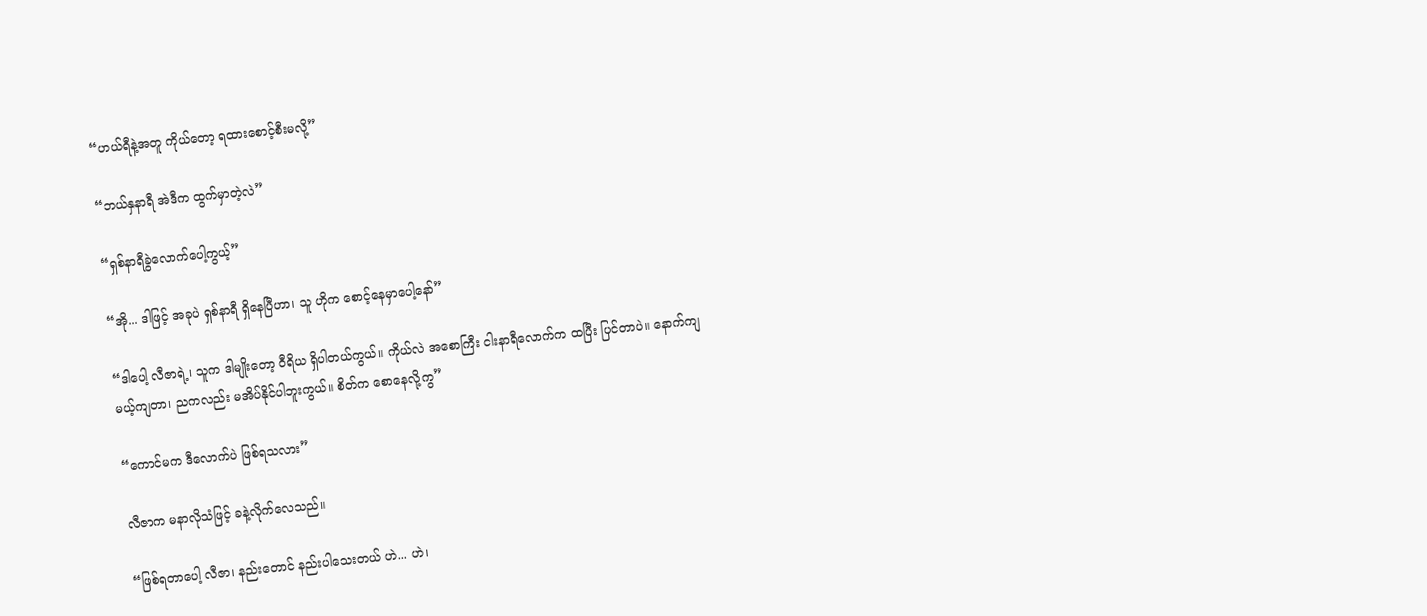“ဟယ်ရီနဲ့အတူ ကိုယ်တော့ ရထားစောင့်စီးမလို့”

“ဘယ်နှနာရီ အဲဒီက ထွက်မှာတဲ့လဲ”

“ရှစ်နာရီခွဲလောက်ပေါ့ကွယ့်”

“အို... ဒါဖြင့် အခုပဲ ရှစ်နာရီ ရှိနေပြီဟာ၊ သူ ဟိုက စောင့်နေမှာပေါ့နော်”

“ဒါပေါ့ လီဇာရဲ့၊ သူက ဒါမျိုးတော့ ဝီရိယ ရှိပါတယ်ကွယ်။ ကိုယ်လဲ အစောကြီး ငါးနာရီလောက်က ထပြီး ပြင်တာပဲ။ နောက်ကျမယ့်ကျတာ၊ ညကလည်း မအိပ်နိုင်ပါဘူးကွယ်။ စိတ်က စောနေလို့ကွ”

“ကောင်မက ဒီလောက်ပဲ ဖြစ်ရသလား”

လီဇာက မနာလိုသံဖြင့် ခနဲ့လိုက်လေသည်။

“ဖြစ်ရတာပေါ့ လီဇာ၊ နည်းတောင် နည်းပါသေးတယ် ဟဲ... ဟဲ၊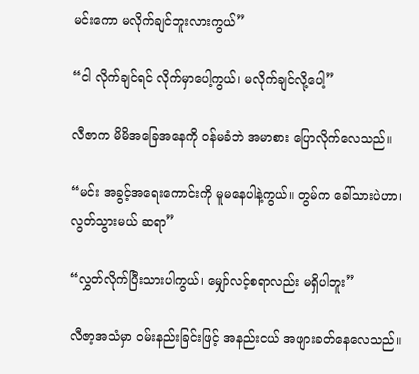မင်းကော မလိုက်ချင်ဘူးလားကွယ်”

“ငါ လိုက်ချင်ရင် လိုက်မှာပေါ့ကွယ်၊ မလိုက်ချင်လို့ပေါ့”

လီဇာက မိမိအခြေအနေကို ဝန်မခံဘဲ အမာစား ပြောလိုက်လေသည်။

“မင်း အခွင့်အရေးကောင်းကို မူမနေပါနဲ့ကွယ်။ တွမ်က ခေါ်သားပဲဟာ၊ လွတ်သွားမယ် ဆရာ”

“လွှတ်လိုက်ပြီးသားပါကွယ်၊ မျှော်လင့်စရာလည်း မရှိပါဘူး”

လီဇာ့အသံမှာ ဝမ်းနည်းခြင်းဖြင့် အနည်းငယ် အဖျားခတ်နေလေသည်။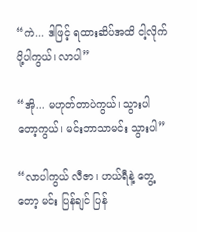“ကဲ... ဒါဖြင့် ရထားဆိပ်အထိ ငါ့လိုက်ပို့ပါကွယ်၊ လာပါ”

“အို... မဟုတ်တာပဲကွယ်၊ သွားပါတော့ကွယ်၊ မင်းဘာသာမင်း သွားပါ”

“လာပါကွယ် လီဇာ၊ ဟယ်ရီနဲ့ တွေ့တော့ မင်း ပြန်ချင် ပြန်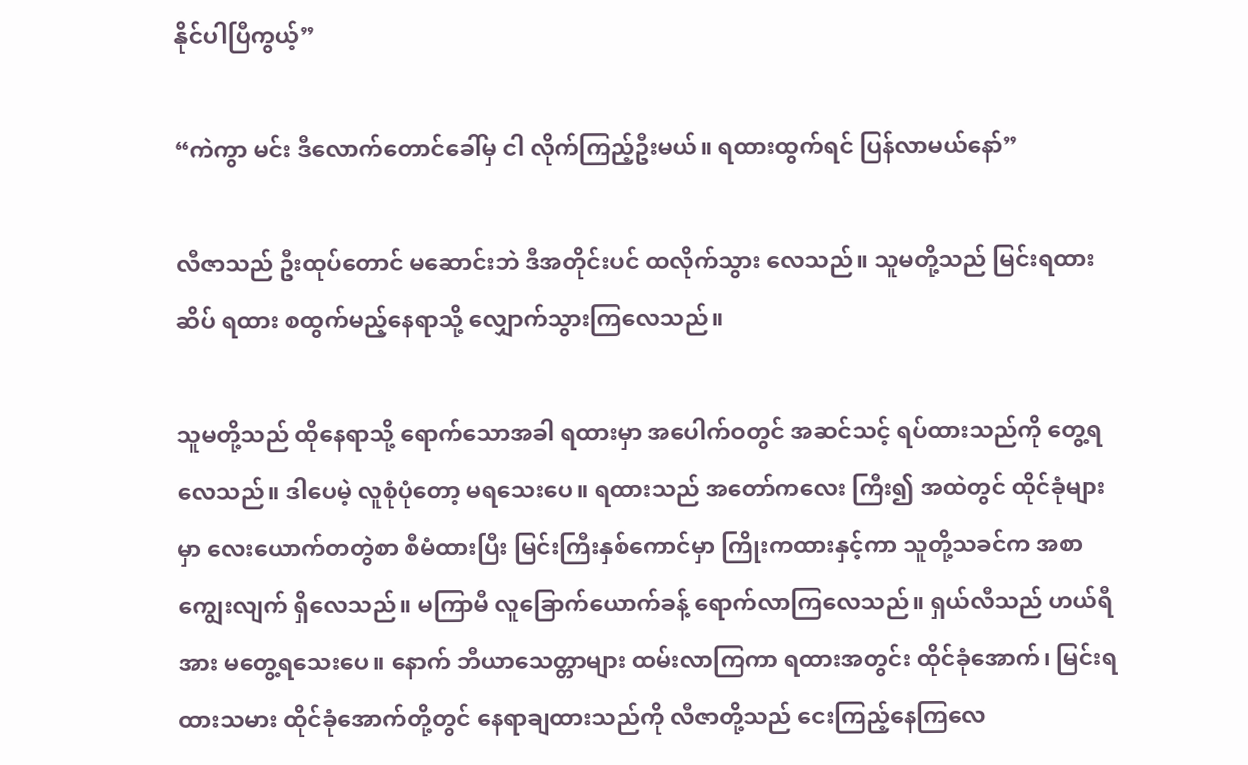နိုင်ပါပြီကွယ့်”

“ကဲကွာ မင်း ဒီလောက်တောင်ခေါ်မှ ငါ လိုက်ကြည့်ဦးမယ်။ ရထားထွက်ရင် ပြန်လာမယ်နော်”

လီဇာသည် ဦးထုပ်တောင် မဆောင်းဘဲ ဒီအတိုင်းပင် ထလိုက်သွား လေသည်။ သူမတို့သည် မြင်းရထားဆိပ် ရထား စထွက်မည့်နေရာသို့ လျှောက်သွားကြလေသည်။

သူမတို့သည် ထိုနေရာသို့ ရောက်သောအခါ ရထားမှာ အပေါက်ဝတွင် အဆင်သင့် ရပ်ထားသည်ကို တွေ့ရလေသည်။ ဒါပေမဲ့ လူစုံပုံတော့ မရသေးပေ။ ရထားသည် အတော်ကလေး ကြီး၍ အထဲတွင် ထိုင်ခုံများမှာ လေးယောက်တတွဲစာ စီမံထားပြီး မြင်းကြီးနှစ်ကောင်မှာ ကြိုးကထားနှင့်ကာ သူတို့သခင်က အစာကျွေးလျက် ရှိလေသည်။ မကြာမီ လူခြောက်ယောက်ခန့် ရောက်လာကြလေသည်။ ရှယ်လီသည် ဟယ်ရီအား မတွေ့ရသေးပေ။ နောက် ဘီယာသေတ္တာများ ထမ်းလာကြကာ ရထားအတွင်း ထိုင်ခုံအောက်၊ မြင်းရထားသမား ထိုင်ခုံအောက်တို့တွင် နေရာချထားသည်ကို လီဇာတို့သည် ငေးကြည့်နေကြလေ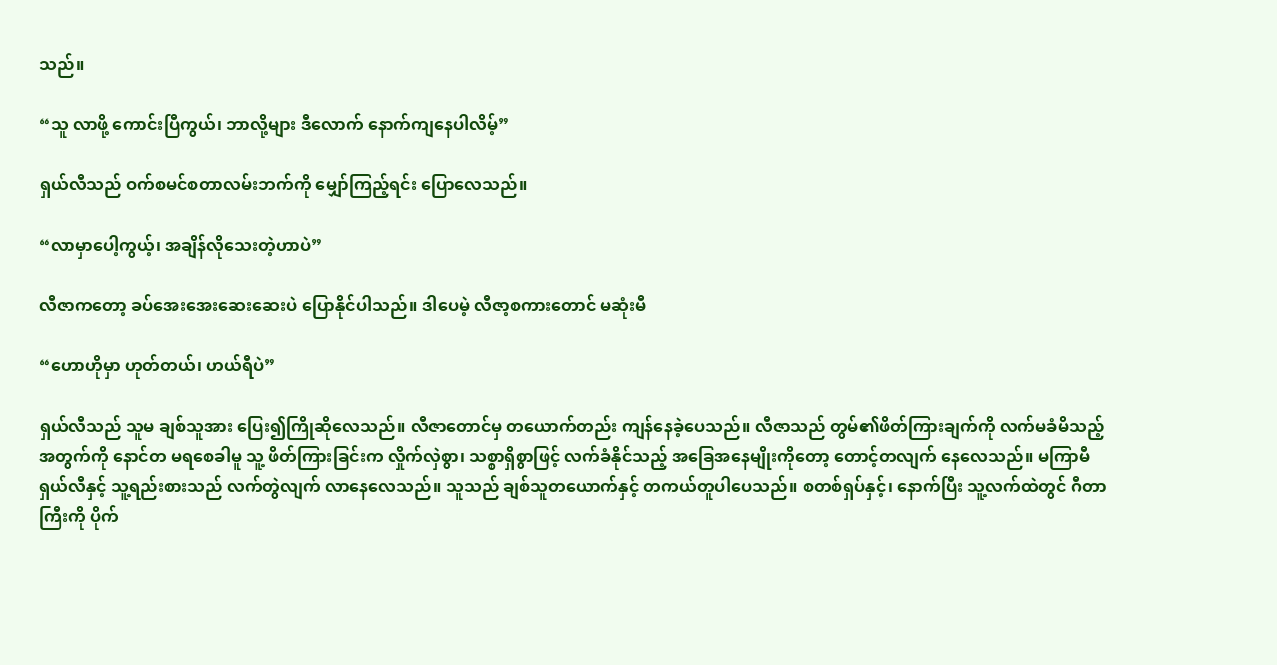သည်။

“သူ လာဖို့ ကောင်းပြီကွယ်၊ ဘာလို့များ ဒီလောက် နောက်ကျနေပါလိမ့်”

ရှယ်လီသည် ဝက်စမင်စတာလမ်းဘက်ကို မျှော်ကြည့်ရင်း ပြောလေသည်။

“လာမှာပေါ့ကွယ့်၊ အချိန်လိုသေးတဲ့ဟာပဲ”

လီဇာကတော့ ခပ်အေးအေးဆေးဆေးပဲ ပြောနိုင်ပါသည်။ ဒါပေမဲ့ လီဇာ့စကားတောင် မဆုံးမီ

“ဟောဟိုမှာ ဟုတ်တယ်၊ ဟယ်ရီပဲ”

ရှယ်လီသည် သူမ ချစ်သူအား ပြေး၍ကြိုဆိုလေသည်။ လီဇာတောင်မှ တယောက်တည်း ကျန်နေခဲ့ပေသည်။ လီဇာသည် တွမ်၏ဖိတ်ကြားချက်ကို လက်မခံမိသည့်အတွက်ကို နောင်တ မရစေခါမူ သူ့ ဖိတ်ကြားခြင်းက လှိုက်လှဲစွာ၊ သစ္စာရှိစွာဖြင့် လက်ခံနိုင်သည့် အခြေအနေမျိုးကိုတော့ တောင့်တလျက် နေလေသည်။ မကြာမီ ရှယ်လီနှင့် သူ့ရည်းစားသည် လက်တွဲလျက် လာနေလေသည်။ သူသည် ချစ်သူတယောက်နှင့် တကယ်တူပါပေသည်။ စတစ်ရှပ်နှင့်၊ နောက်ပြီး သူ့လက်ထဲတွင် ဂီတာကြီးကို ပိုက်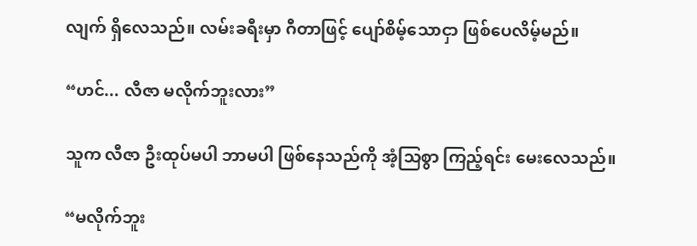လျက် ရှိလေသည်။ လမ်းခရီးမှာ ဂီတာဖြင့် ပျော်စိမ့်သောငှာ ဖြစ်ပေလိမ့်မည်။

“ဟင်... လီဇာ မလိုက်ဘူးလား”

သူက လီဇာ ဦးထုပ်မပါ ဘာမပါ ဖြစ်နေသည်ကို အံ့သြစွာ ကြည့်ရင်း မေးလေသည်။

“မလိုက်ဘူး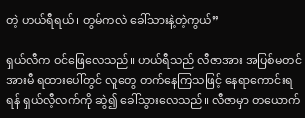တဲ့ ဟယ်ရီရယ်၊ တွမ်ကလဲ ခေါ်သားနဲ့တဲ့ကွယ်”

ရှယ်လီက ဝင်ဖြေလေသည်။ ဟယ်ရီသည် လီဇာအား အပြစ်မတင်အားမီ ရထားပေါ်တွင် လူတွေ တက်နေကြသဖြင့် နေရာကောင်းရရန် ရှယ်လီ့လက်ကို ဆွဲ၍ ခေါ်သွားလေသည်။ လီဇာမှာ တယောက်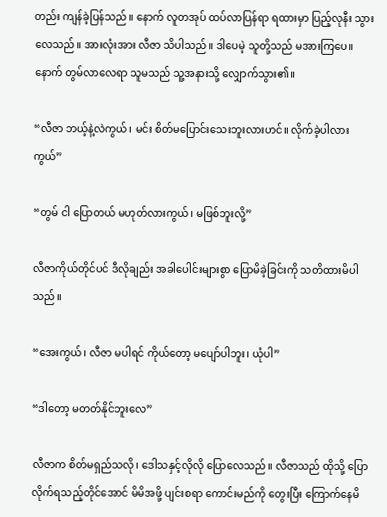တည်း ကျန်ခဲ့ပြန်သည်။ နောက် လူတအုပ် ထပ်လာပြန်ရာ ရထားမှာ ပြည့်လုနီး သွားလေသည်။ အားလုံးအား လီဇာ သိပါသည်။ ဒါပေမဲ့ သူတို့သည် မအားကြပေ။ နောက် တွမ်လာလေရာ သူမသည် သူ့အနားသို့ လျှောက်သွား၏။

“လီဇာ ဘယ့်နဲ့လဲကွယ်၊ မင်း စိတ်မပြောင်းသေးဘူးလားဟင်။ လိုက်ခဲ့ပါလားကွယ်”

“တွမ် ငါ ပြောတယ် မဟုတ်လားကွယ်၊ မဖြစ်ဘူးလို့”

လီဇာကိုယ်တိုင်ပင် ဒီလိုချည်း အခါပေါင်းများစွာ ပြောမိခဲ့ခြင်းကို သတိထားမိပါသည်။

“အေးကွယ်၊ လီဇာ မပါရင် ကိုယ်တော့ မပျော်ပါဘူး၊ ယုံပါ”

“ဒါတော့ မတတ်နိုင်ဘူးလေ”

လီဇာက စိတ်မရှည်သလို၊ ဒေါသနှင့်လိုလို ပြောလေသည်။ လီဇာသည် ထိုသို့ ပြောလိုက်ရသည့်တိုင်အောင် မိမိအဖို့ ပျင်းစရာ ကောင်းမည်ကို တွေးပြီး ကြောက်နေမိ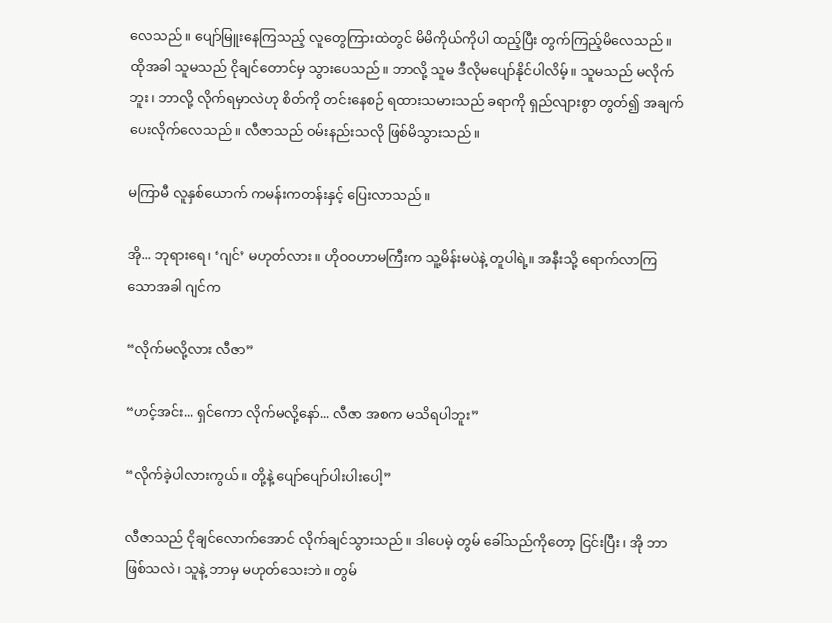လေသည်။ ပျော်မြူးနေကြသည့် လူတွေကြားထဲတွင် မိမိကိုယ်ကိုပါ ထည့်ပြီး တွက်ကြည့်မိလေသည်။ ထိုအခါ သူမသည် ငိုချင်တောင်မှ သွားပေသည်။ ဘာလို့ သူမ ဒီလိုမပျော်နိုင်ပါလိမ့်။ သူမသည် မလိုက်ဘူး၊ ဘာလို့ လိုက်ရမှာလဲဟု စိတ်ကို တင်းနေစဉ် ရထားသမားသည် ခရာကို ရှည်လျားစွာ တွတ်၍ အချက်ပေးလိုက်လေသည်။ လီဇာသည် ဝမ်းနည်းသလို ဖြစ်မိသွားသည်။

မကြာမီ လူနှစ်ယောက် ကမန်းကတန်းနှင့် ပြေးလာသည်။

အို... ဘုရားရေ၊ ‘ဂျင်’ မဟုတ်လား။ ဟိုဝဝဟာမကြီးက သူ့မိန်းမပဲနဲ့ တူပါရဲ့။ အနီးသို့ ရောက်လာကြသောအခါ ဂျင်က

“လိုက်မလို့လား လီဇာ”

“ဟင့်အင်း... ရှင်ကော လိုက်မလို့နော်... လီဇာ အစက မသိရပါဘူး”

“လိုက်ခဲ့ပါလားကွယ်။ တို့နဲ့ ပျော်ပျော်ပါးပါးပေါ့”

လီဇာသည် ငိုချင်လောက်အောင် လိုက်ချင်သွားသည်။ ဒါပေမဲ့ တွမ် ခေါ်သည်ကိုတော့ ငြင်းပြီး၊ အို ဘာဖြစ်သလဲ၊ သူနဲ့ ဘာမှ မဟုတ်သေးဘဲ။ တွမ်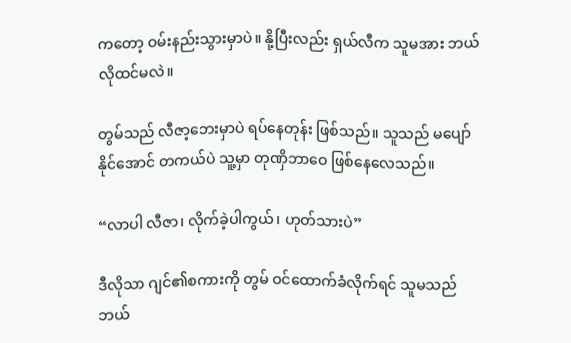ကတော့ ဝမ်းနည်းသွားမှာပဲ။ နို့ပြီးလည်း ရှယ်လီက သူမအား ဘယ်လိုထင်မလဲ။

တွမ်သည် လီဇာ့ဘေးမှာပဲ ရပ်နေတုန်း ဖြစ်သည်။ သူသည် မပျော်နိုင်အောင် တကယ်ပဲ သူ့မှာ တုဏှိဘာဝေ ဖြစ်နေလေသည်။

“လာပါ လီဇာ၊ လိုက်ခဲ့ပါကွယ်၊ ဟုတ်သားပဲ”

ဒီလိုသာ ဂျင်၏စကားကို တွမ် ဝင်ထောက်ခံလိုက်ရင် သူမသည် ဘယ်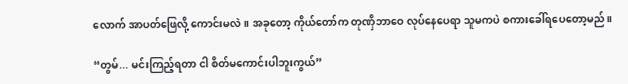လောက် အာပတ်ဖြေလို့ ကောင်းမလဲ။ အခုတော့ ကိုယ်တော်က တုဏှိဘာဝေ လုပ်နေပေရာ သူမကပဲ စကားခေါ်ရပေတော့မည်။

“တွမ်... မင်းကြည့်ရတာ ငါ စိတ်မကောင်းပါဘူးကွယ်”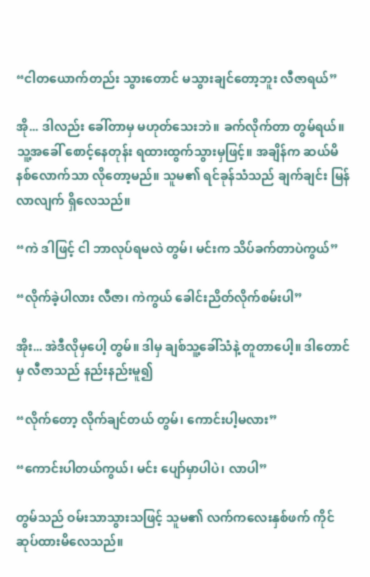“ငါတယောက်တည်း သွားတောင် မသွားချင်တော့ဘူး လီဇာရယ်”

အို... ဒါလည်း ခေါ်တာမှ မဟုတ်သေးဘဲ။ ခက်လိုက်တာ တွမ်ရယ်။ သူ့အခေါ် စောင့်နေတုန်း ရထားထွက်သွားမှဖြင့်။ အချိန်က ဆယ်မိနစ်လောက်သာ လိုတော့မည်။ သူမ၏ ရင်ခုန်သံသည် ချက်ချင်း မြန်လာလျက် ရှိလေသည်။

“ကဲ ဒါဖြင့် ငါ ဘာလုပ်ရမလဲ တွမ်၊ မင်းက သိပ်ခက်တာပဲကွယ်”

“လိုက်ခဲ့ပါလား လီဇာ၊ ကဲကွယ် ခေါင်းညိတ်လိုက်စမ်းပါ”

အိုး... အဲဒီလိုမှပေါ့ တွမ်။ ဒါမှ ချစ်သူ့ခေါ်သံနဲ့ တူတာပေါ့။ ဒါတောင်မှ လီဇာသည် နည်းနည်းမူ၍

“လိုက်တော့ လိုက်ချင်တယ် တွမ်၊ ကောင်းပါ့မလား”

“ကောင်းပါတယ်ကွယ်၊ မင်း ပျော်မှာပါပဲ၊ လာပါ”

တွမ်သည် ဝမ်းသာသွားသဖြင့် သူမ၏ လက်ကလေးနှစ်ဖက် ကိုင်ဆုပ်ထားမိလေသည်။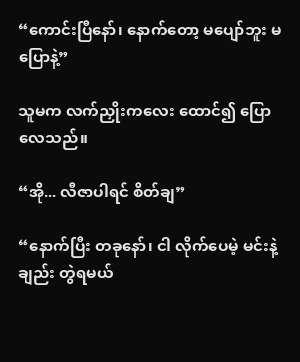“ကောင်းပြီနော်၊ နောက်တော့ မပျော်ဘူး မပြောနဲ့”

သူမက လက်ညှိုးကလေး ထောင်၍ ပြောလေသည်။

“အို... လီဇာပါရင် စိတ်ချ”

“နောက်ပြီး တခုနော်၊ ငါ လိုက်ပေမဲ့ မင်းနဲ့ချည်း တွဲရမယ်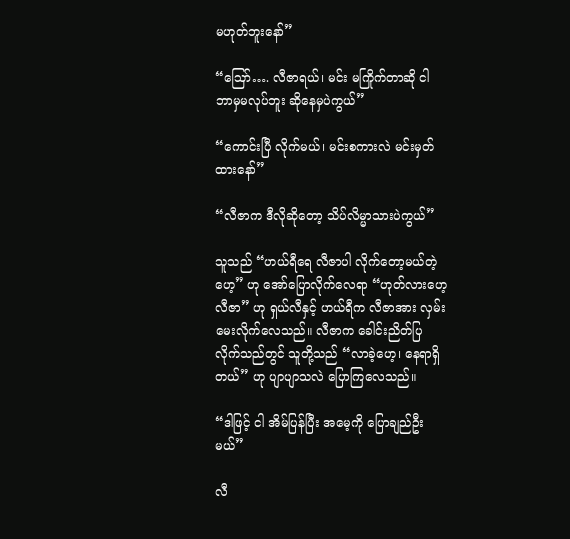မဟုတ်ဘူးနော်”

“ဪ…. လီဇာရယ်၊ မင်း မကြိုက်တာဆို ငါ ဘာမှမလုပ်ဘူး ဆိုနေမှပဲကွယ်”

“ကောင်းပြီ လိုက်မယ်၊ မင်းစကားလဲ မင်းမှတ်ထားနော်”

“လီဇာက ဒီလိုဆိုတော့ သိပ်လိမ္မာသားပဲကွယ်”

သူသည် “ဟယ်ရီရေ လီဇာပါ လိုက်တော့မယ်တဲ့ဟေ့” ဟု အော်ပြောလိုက်လေရာ “ဟုတ်လားဟေ့ လီဇာ” ဟု ရှယ်လီနှင့် ဟယ်ရီက လီဇာအား လှမ်းမေးလိုက်လေသည်။ လီဇာက ခေါင်းညိတ်ပြလိုက်သည်တွင် သူတို့သည် “လာခဲ့ဟေ့၊ နေရာရှိတယ်” ဟု ပျာပျာသလဲ ပြောကြလေသည်။

“ဒါဖြင့် ငါ အိမ်ပြန်ပြီး အမေ့ကို ပြောချည်ဦးမယ်”

လီ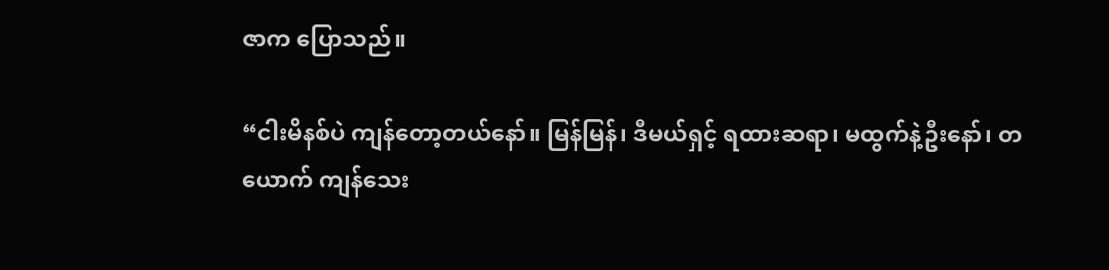ဇာက ပြောသည်။

“ငါးမိနစ်ပဲ ကျန်တော့တယ်နော်။ မြန်မြန်၊ ဒီမယ်ရှင့် ရထားဆရာ၊ မထွက်နဲ့ဦးနော်၊ တယောက် ကျန်သေး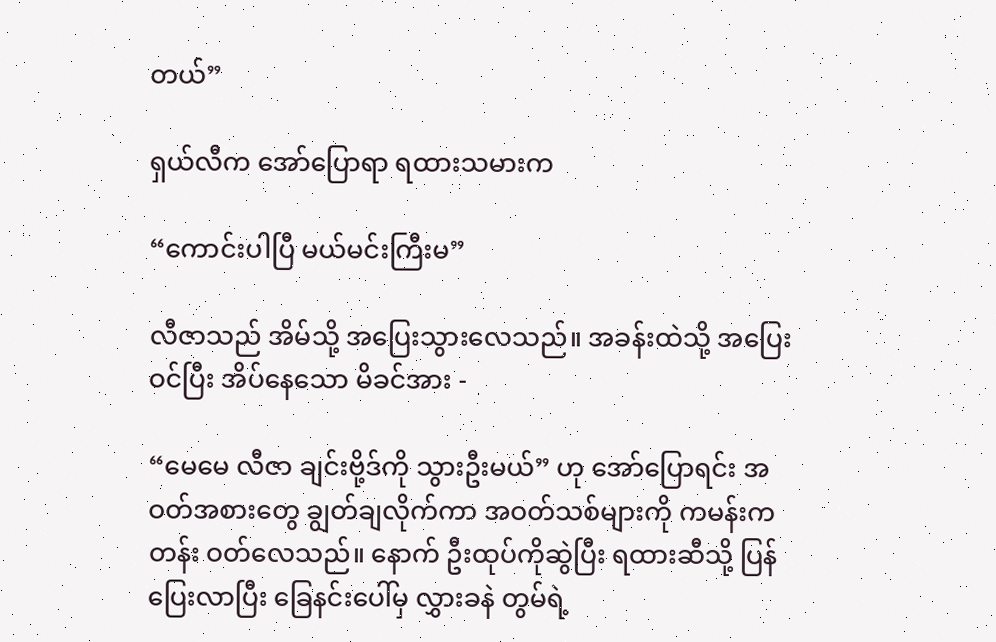တယ်”

ရှယ်လီက အော်ပြောရာ ရထားသမားက

“ကောင်းပါပြီ မယ်မင်းကြီးမ”

လီဇာသည် အိမ်သို့ အပြေးသွားလေသည်။ အခန်းထဲသို့ အပြေးဝင်ပြီး အိပ်နေသော မိခင်အား -

“မေမေ လီဇာ ချင်းဗို့ဒ်ကို သွားဦးမယ်” ဟု အော်ပြောရင်း အဝတ်အစားတွေ ချွတ်ချလိုက်ကာ အဝတ်သစ်များကို ကမန်းကတန်း ဝတ်လေသည်။ နောက် ဦးထုပ်ကိုဆွဲပြီး ရထားဆီသို့ ပြန်ပြေးလာပြီး ခြေနင်းပေါ်မှ လွှားခနဲ တွမ်ရဲ့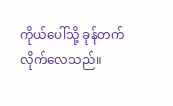ကိုယ်ပေါ်သို့ ခုန်တက်လိုက်လေသည်။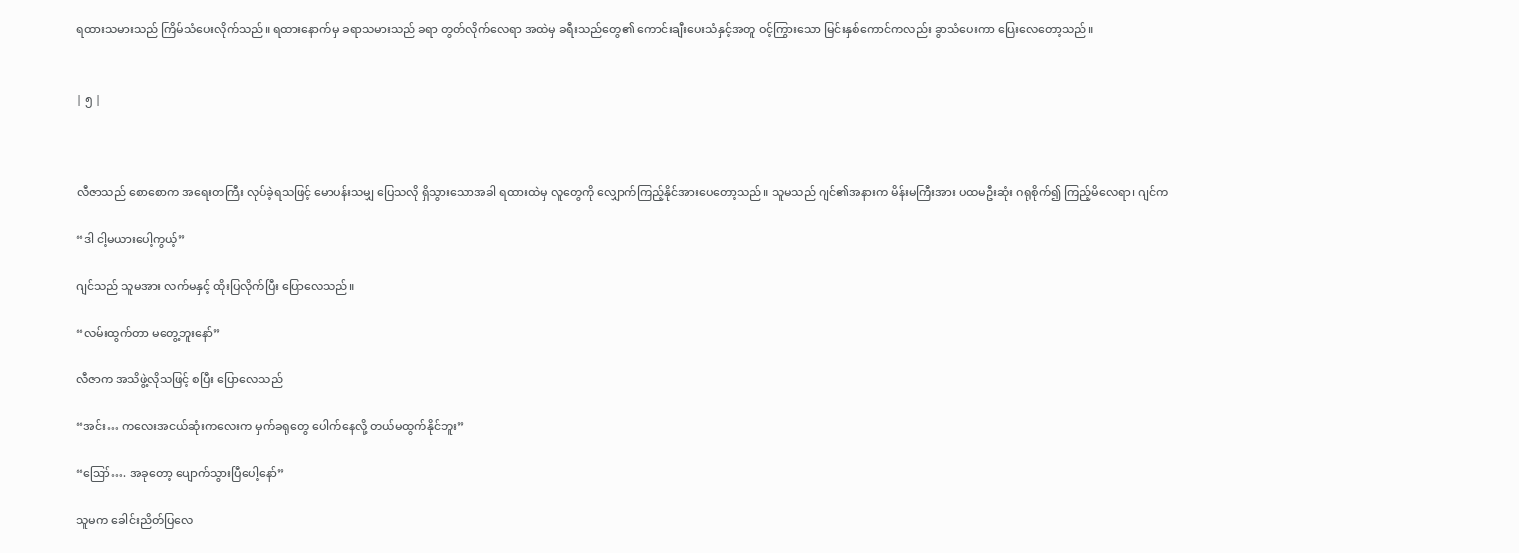ရထားသမားသည် ကြိမ်သံပေးလိုက်သည်။ ရထားနောက်မှ ခရာသမားသည် ခရာ တွတ်လိုက်လေရာ အထဲမှ ခရီးသည်တွေ၏ ကောင်းချီးပေးသံနှင့်အတူ ဝင့်ကြွားသော မြင်းနှစ်ကောင်ကလည်း ခွာသံပေးကာ ပြေးလေတော့သည်။


| ၅ |



လီဇာသည် စောစောက အရေးတကြီး လုပ်ခဲ့ရသဖြင့် မောပန်းသမျှ ပြေသလို ရှိသွားသောအခါ ရထားထဲမှ လူတွေကို လျှောက်ကြည့်နိုင်အားပေတော့သည်။ သူမသည် ဂျင်၏အနားက မိန်းမကြီးအား ပထမဦးဆုံး ဂရုစိုက်၍ ကြည့်မိလေရာ၊ ဂျင်က

“ဒါ ငါ့မယားပေါ့ကွယ့်”

ဂျင်သည် သူမအား လက်မနှင့် ထိုးပြလိုက်ပြီး ပြောလေသည်။

“လမ်းထွက်တာ မတွေ့ဘူးနော်”

လီဇာက အသိဖွဲ့လိုသဖြင့် စပြီး ပြောလေသည်

“အင်း… ကလေးအငယ်ဆုံးကလေးက မှက်ခရုတွေ ပေါက်နေလို့ တယ်မထွက်နိုင်ဘူး”

“ဪ…. အခုတော့ ပျောက်သွားပြီပေါ့နော်”

သူမက ခေါင်းညိတ်ပြလေ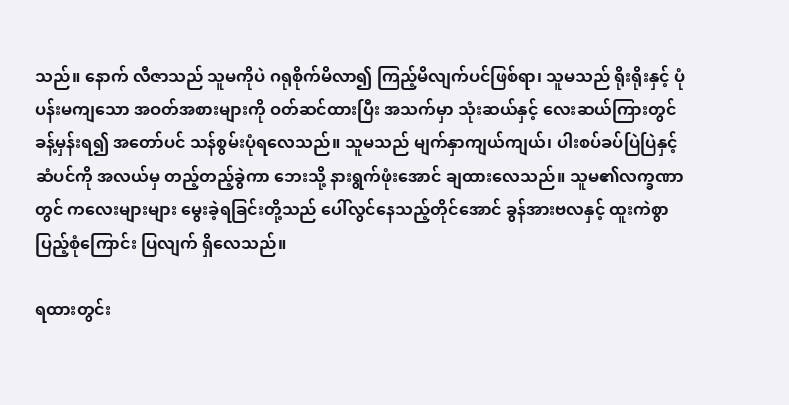သည်။ နောက် လီဇာသည် သူမကိုပဲ ဂရုစိုက်မိလာ၍ ကြည့်မိလျက်ပင်ဖြစ်ရာ၊ သူမသည် ရိုးရိုးနှင့် ပုံပန်းမကျသော အဝတ်အစားများကို ဝတ်ဆင်ထားပြီး အသက်မှာ သုံးဆယ်နှင့် လေးဆယ်ကြားတွင် ခန့်မှန်းရ၍ အတော်ပင် သန်စွမ်းပုံရလေသည်။ သူမသည် မျက်နှာကျယ်ကျယ်၊ ပါးစပ်ခပ်ပြဲပြဲနှင့် ဆံပင်ကို အလယ်မှ တည့်တည့်ခွဲကာ ဘေးသို့ နားရွက်ဖုံးအောင် ချထားလေသည်။ သူမ၏လက္ခဏာတွင် ကလေးများများ မွေးခဲ့ရခြင်းတို့သည် ပေါ်လွင်နေသည့်တိုင်အောင် ခွန်အားဗလနှင့် ထူးကဲစွာ ပြည့်စုံကြောင်း ပြလျက် ရှိလေသည်။

ရထားတွင်း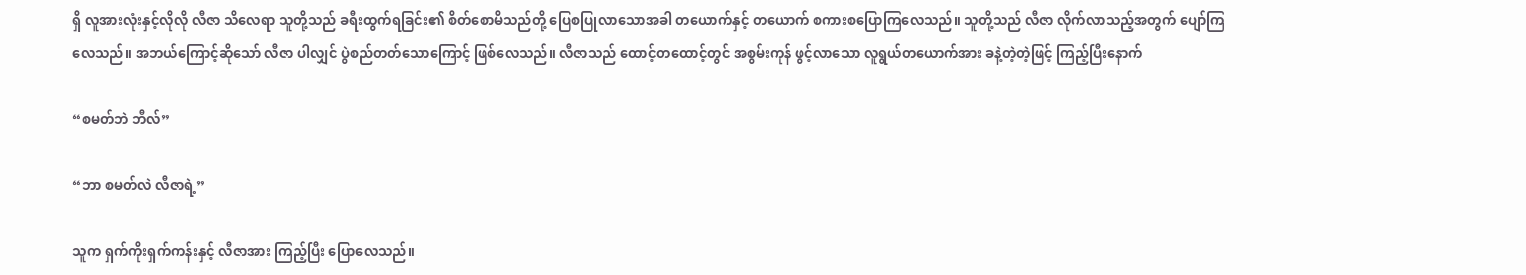ရှိ လူအားလုံးနှင့်လိုလို လီဇာ သိလေရာ သူတို့သည် ခရီးထွက်ရခြင်း၏ စိတ်စောမိသည်တို့ ပြေစပြုလာသောအခါ တယောက်နှင့် တယောက် စကားစပြောကြလေသည်။ သူတို့သည် လီဇာ လိုက်လာသည့်အတွက် ပျော်ကြလေသည်။ အဘယ်ကြောင့်ဆိုသော် လီဇာ ပါလျှင် ပွဲစည်တတ်သောကြောင့် ဖြစ်လေသည်။ လီဇာသည် ထောင့်တထောင့်တွင် အစွမ်းကုန် ဖွင့်လာသော လူရွယ်တယောက်အား ခနဲ့တဲ့တဲ့ဖြင့် ကြည့်ပြီးနောက်

“စမတ်ဘဲ ဘီလ်”

“ဘာ စမတ်လဲ လီဇာရဲ့”

သူက ရှက်ကိုးရှက်ကန်းနှင့် လီဇာအား ကြည့်ပြီး ပြောလေသည်။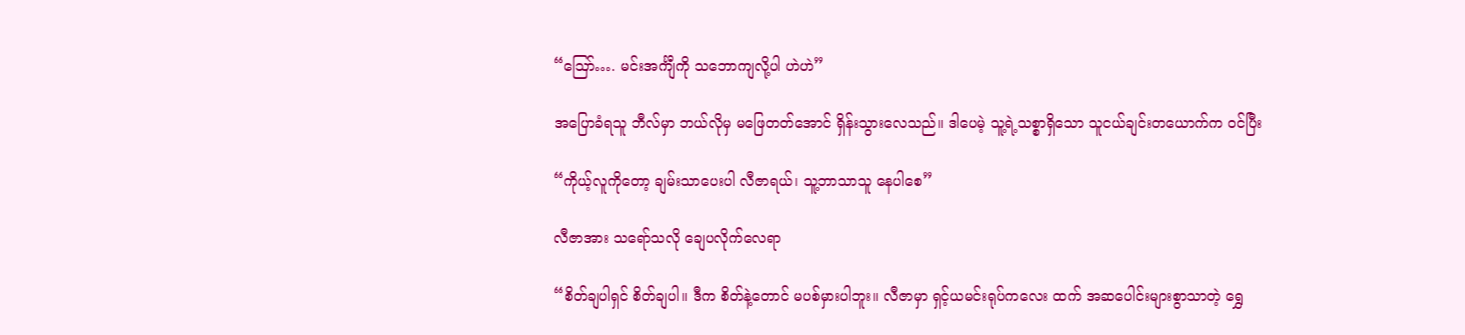“ဪ…. မင်းအင်္ကျီကို သဘောကျလို့ပါ ဟဲဟဲ”

အပြောခံရသူ ဘီလ်မှာ ဘယ်လိုမှ မဖြေတတ်အောင် ရှိန်းသွားလေသည်။ ဒါပေမဲ့ သူ့ရဲ့သစ္စာရှိသော သူငယ်ချင်းတယောက်က ဝင်ပြီး

“ကိုယ့်လူကိုတော့ ချမ်းသာပေးပါ လီဇာရယ်၊ သူ့ဘာသာသူ နေပါစေ”

လီဇာအား သရော်သလို ချေပလိုက်လေရာ

“စိတ်ချပါရှင် စိတ်ချပါ။ ဒီက စိတ်နဲ့တောင် မပစ်မှားပါဘူး။ လီဇာမှာ ရှင့်ယမင်းရုပ်ကလေး ထက် အဆပေါင်းများစွာသာတဲ့ ရွှေ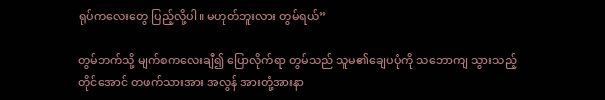ရုပ်ကလေးတွေ ပြည့်လို့ပါ။ မဟုတ်ဘူးလား တွမ်ရယ်”

တွမ်ဘက်သို့ မျက်စကလေးချီ၍ ပြောလိုက်ရာ တွမ်သည် သူမ၏ချေပပုံကို သဘောကျ သွားသည့်တိုင်အောင် တဖက်သားအား အလွန် အားတုံ့အားနာ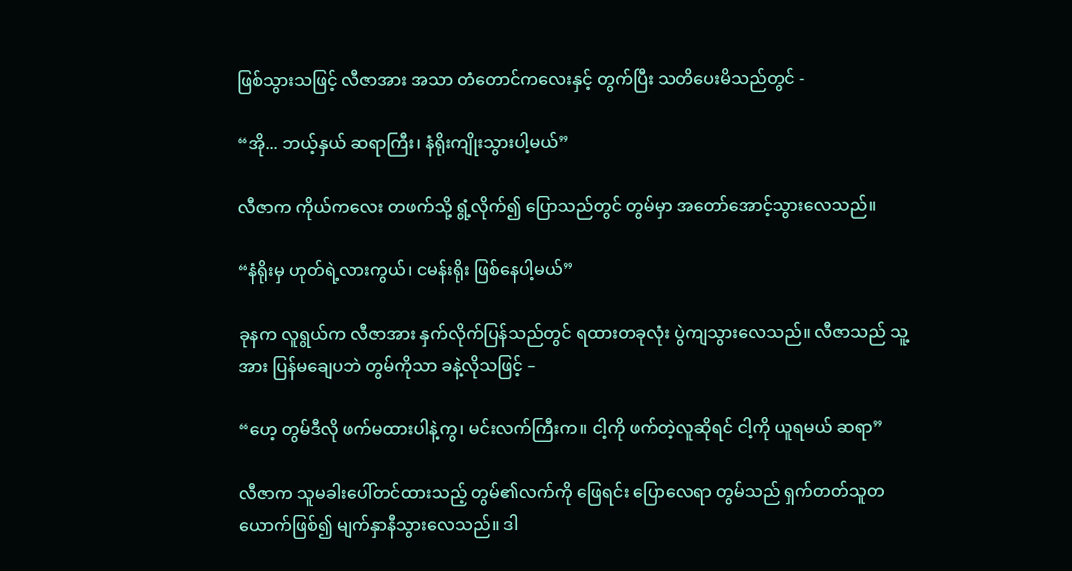ဖြစ်သွားသဖြင့် လီဇာအား အသာ တံတောင်ကလေးနှင့် တွက်ပြီး သတိပေးမိသည်တွင် -

“အို... ဘယ့်နှယ် ဆရာကြီး၊ နံရိုးကျိုးသွားပါ့မယ်”

လီဇာက ကိုယ်ကလေး တဖက်သို့ ရွံ့လိုက်၍ ပြောသည်တွင် တွမ်မှာ အတော်အောင့်သွားလေသည်။

“နံရိုးမှ ဟုတ်ရဲ့လားကွယ်၊ ငမန်းရိုး ဖြစ်နေပါ့မယ်”

ခုနက လူရွယ်က လီဇာအား နှက်လိုက်ပြန်သည်တွင် ရထားတခုလုံး ပွဲကျသွားလေသည်။ လီဇာသည် သူ့အား ပြန်မချေပဘဲ တွမ်ကိုသာ ခနဲ့လိုသဖြင့် –

“ဟေ့ တွမ်ဒီလို ဖက်မထားပါနဲ့ကွ၊ မင်းလက်ကြီးက။ ငါ့ကို ဖက်တဲ့လူဆိုရင် ငါ့ကို ယူရမယ် ဆရာ”

လီဇာက သူမခါးပေါ်တင်ထားသည့် တွမ်၏လက်ကို ဖြေရင်း ပြောလေရာ တွမ်သည် ရှက်တတ်သူတယောက်ဖြစ်၍ မျက်နှာနီသွားလေသည်။ ဒါ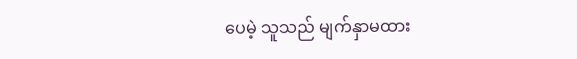ပေမဲ့ သူသည် မျက်နှာမထား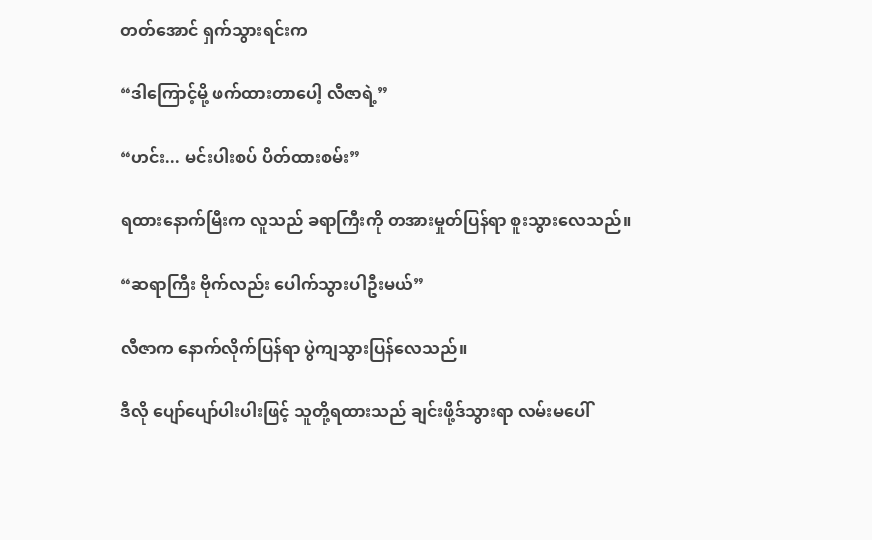တတ်အောင် ရှက်သွားရင်းက

“ဒါကြောင့်မို့ ဖက်ထားတာပေါ့ လီဇာရဲ့”

“ဟင်း... မင်းပါးစပ် ပိတ်ထားစမ်း”

ရထားနောက်မြီးက လူသည် ခရာကြီးကို တအားမှုတ်ပြန်ရာ စူးသွားလေသည်။

“ဆရာကြီး ဗိုက်လည်း ပေါက်သွားပါဦးမယ်”

လီဇာက နောက်လိုက်ပြန်ရာ ပွဲကျသွားပြန်လေသည်။

ဒီလို ပျော်ပျော်ပါးပါးဖြင့် သူတို့ရထားသည် ချင်းဖို့ဒ်သွားရာ လမ်းမပေါ်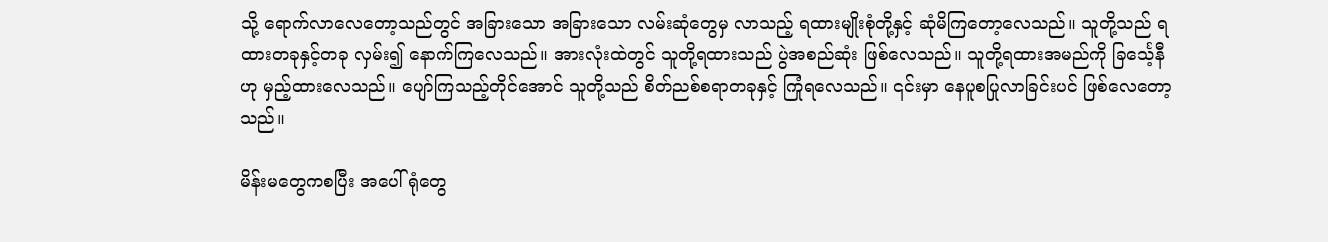သို့ ရောက်လာလေတော့သည်တွင် အခြားသော အခြားသော လမ်းဆုံတွေမှ လာသည့် ရထားမျိုးစုံတို့နှင့် ဆုံမိကြတော့လေသည်။ သူတို့သည် ရထားတခုနှင့်တခု လှမ်း၍ နောက်ကြလေသည်။ အားလုံးထဲတွင် သူတို့ရထားသည် ပွဲအစည်ဆုံး ဖြစ်လေသည်။ သူတို့ရထားအမည်ကို ခြင်္သေ့နီဟု မှည့်ထားလေသည်။ ပျော်ကြသည့်တိုင်အောင် သူတို့သည် စိတ်ညစ်စရာတခုနှင့် ကြုံရလေသည်။ ၎င်းမှာ နေပူစပြုလာခြင်းပင် ဖြစ်လေတော့သည်။

မိန်းမတွေကစပြီး အပေါ်ရုံတွေ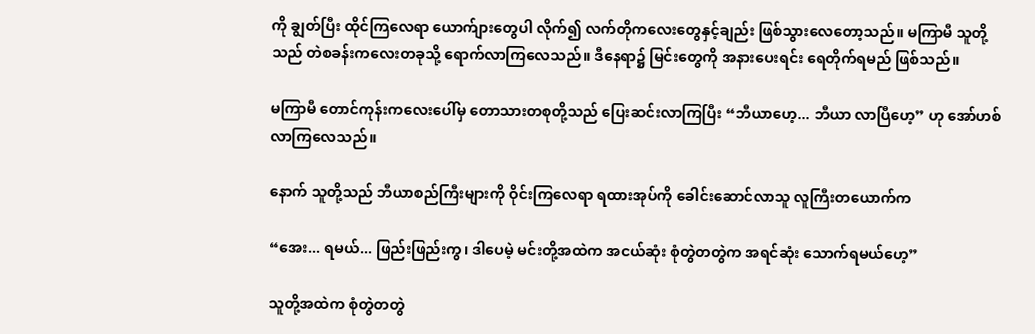ကို ချွတ်ပြီး ထိုင်ကြလေရာ ယောက်ျားတွေပါ လိုက်၍ လက်တိုကလေးတွေနှင့်ချည်း ဖြစ်သွားလေတော့သည်။ မကြာမီ သူတို့သည် တဲစခန်းကလေးတခုသို့ ရောက်လာကြလေသည်။ ဒီနေရာ၌ မြင်းတွေကို အနားပေးရင်း ရေတိုက်ရမည် ဖြစ်သည်။

မကြာမီ တောင်ကုန်းကလေးပေါ်မှ တောသားတစုတို့သည် ပြေးဆင်းလာကြပြီး “ဘီယာဟေ့... ဘီယာ လာပြီဟေ့” ဟု အော်ဟစ်လာကြလေသည်။

နောက် သူတို့သည် ဘီယာစည်ကြီးများကို ဝိုင်းကြလေရာ ရထားအုပ်ကို ခေါင်းဆောင်လာသူ လူကြီးတယောက်က

“အေး... ရမယ်... ဖြည်းဖြည်းကွ၊ ဒါပေမဲ့ မင်းတို့အထဲက အငယ်ဆုံး စုံတွဲတတွဲက အရင်ဆုံး သောက်ရမယ်ဟေ့”

သူတို့အထဲက စုံတွဲတတွဲ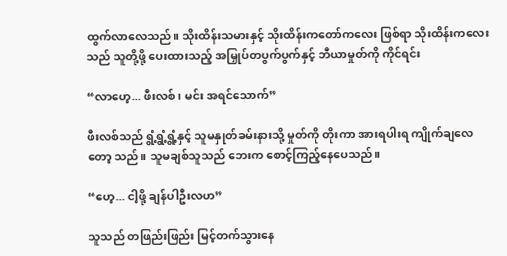ထွက်လာလေသည်။ သိုးထိန်းသမားနှင့် သိုးထိန်းကတော်ကလေး ဖြစ်ရာ သိုးထိန်းကလေးသည် သူတို့ဖို့ ပေးထားသည့် အမြှုပ်တပွက်ပွက်နှင့် ဘီယာမှုတ်ကို ကိုင်ရင်း

“လာဟေ့... ဖီးလစ်၊ မင်း အရင်သောက်”

ဖီးလစ်သည် ရွံ့ရွံ့ရွံ့နှင့် သူမနှုတ်ခမ်းနားသို့ မှုတ်ကို တိုးကာ အားရပါးရ ကျိုက်ချလေတော့ သည်။ သူမချစ်သူသည် ဘေးက စောင့်ကြည့်နေပေသည်။

“ဟေ့... ငါ့ဖို့ ချန်ပါဦးလဟ”

သူသည် တဖြည်းဖြည်း မြင့်တက်သွားနေ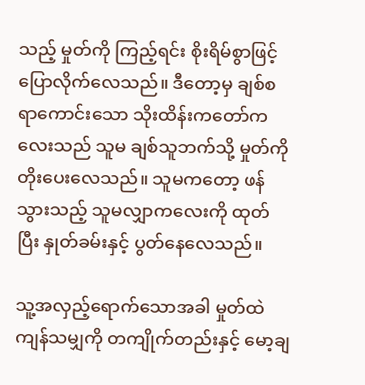သည့် မှုတ်ကို ကြည့်ရင်း စိုးရိမ်စွာဖြင့် ပြောလိုက်လေသည်။ ဒီတော့မှ ချစ်စရာကောင်းသော သိုးထိန်းကတော်ကလေးသည် သူမ ချစ်သူဘက်သို့ မှုတ်ကို တိုးပေးလေသည်။ သူမကတော့ ဖန်သွားသည့် သူမလျှာကလေးကို ထုတ်ပြီး နှုတ်ခမ်းနှင့် ပွတ်နေလေသည်။

သူ့အလှည့်ရောက်သောအခါ မှုတ်ထဲ ကျန်သမျှကို တကျိုက်တည်းနှင့် မော့ချ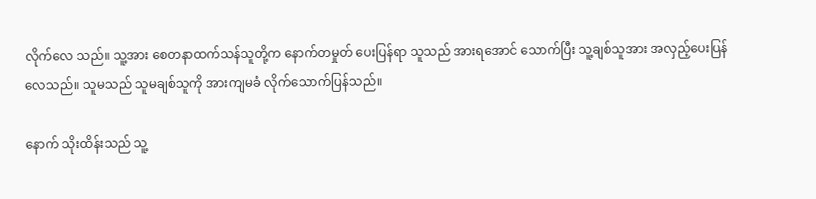လိုက်လေ သည်။ သူ့အား စေတနာထက်သန်သူတို့က နောက်တမှုတ် ပေးပြန်ရာ သူသည် အားရအောင် သောက်ပြီး သူ့ချစ်သူအား အလှည့်ပေးပြန်လေသည်။ သူမသည် သူမချစ်သူကို အားကျမခံ လိုက်သောက်ပြန်သည်။

နောက် သိုးထိန်းသည် သူ့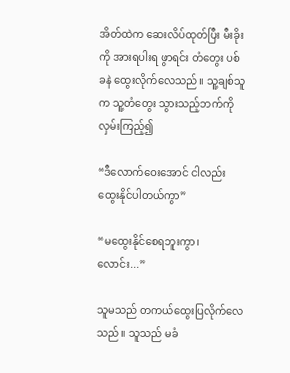အိတ်ထဲက ဆေးလိပ်ထုတ်ပြီး မီးခိုးကို အားရပါးရ ဖွာရင်း တံတွေး ပစ်ခနဲ ထွေးလိုက်လေသည်။ သူ့ချစ်သူက သူ့တံတွေး သွားသည့်ဘက်ကို လှမ်းကြည့်၍

“ဒီလောက်ဝေးအောင် ငါလည်း ထွေးနိုင်ပါတယ်ကွာ”

“မထွေးနိုင်စေရဘူးကွာ၊ လောင်း...”

သူမသည် တကယ်ထွေးပြလိုက်လေသည်။ သူသည် မခံ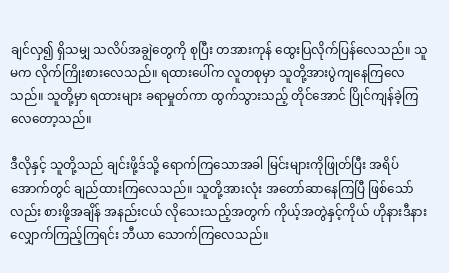ချင်လှ၍ ရှိသမျှ သလိပ်အချွဲတွေကို စုပြီး တအားကုန် ထွေးပြလိုက်ပြန်လေသည်။ သူမက လိုက်ကြိုးစားလေသည်။ ရထားပေါ်က လူတစုမှာ သူတို့အားပွဲကျနေကြလေသည်။ သူတို့မှာ ရထားများ ခရာမှုတ်ကာ ထွက်သွားသည့် တိုင်အောင် ပြိုင်ကျန်ခဲ့ကြလေတော့သည်။

ဒီလိုနှင့် သူတို့သည် ချင်းဖို့ဒ်သို့ ရောက်ကြသောအခါ မြင်းများကိုဖြုတ်ပြီး အရိပ်အောက်တွင် ချည်ထားကြလေသည်။ သူတို့အားလုံး အတော်ဆာနေကြပြီ ဖြစ်သော်လည်း စားဖို့အချိန် အနည်းငယ် လိုသေးသည့်အတွက် ကိုယ့်အတွဲနှင့်ကိုယ် ဟိုနားဒီနား လျှောက်ကြည့်ကြရင်း ဘီယာ သောက်ကြလေသည်။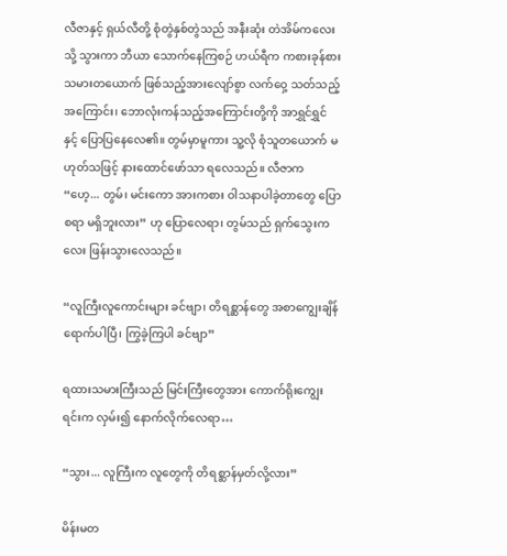လီဇာနှင့် ရှယ်လီတို့ စုံတွဲနှစ်တွဲသည် အနီးဆုံး တဲအိမ်ကလေးသို့ သွားကာ ဘီယာ သောက်နေကြစဉ် ဟယ်ရီက ကစားခုန်စားသမားတယောက် ဖြစ်သည့်အားလျော်စွာ လက်ဝှေ့ သတ်သည့်အကြောင်း၊ ဘောလုံးကန်သည့်အကြောင်းတို့ကို အာရွှင်ရွှင်နှင့် ပြောပြနေလေ၏။ တွမ်မှာမူကား သူ့လို စုံသူတယောက် မဟုတ်သဖြင့် နားထောင်ဖော်သာ ရလေသည်။ လီဇာက “ဟေ့... တွမ်၊ မင်းကော အားကစား ဝါသနာပါခဲ့တာတွေ ပြောစရာ မရှိဘူးလား” ဟု ပြောလေရာ၊ တွမ်သည် ရှက်သွေးကလေး ဖြန်းသွားလေသည်။

“လူကြီးလူကောင်းများ ခင်ဗျာ၊ တိရစ္ဆာန်တွေ အစာကျွေးချိန် ရောက်ပါပြီ၊ ကြွခဲ့ကြပါ ခင်ဗျာ”

ရထားသမားကြီးသည် မြင်းကြီးတွေအား ကောက်ရိုးကျွေးရင်းက လှမ်း၍ နောက်လိုက်လေရာ…

“သွား... လူကြီးက လူတွေကို တိရစ္ဆာန်မှတ်လို့လား”

မိန်းမတ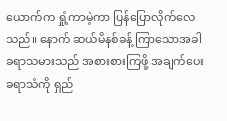ယောက်က ရှုံ့ကာမဲ့ကာ ပြန်ပြောလိုက်လေသည်။ နောက် ဆယ်မိနစ်ခန့် ကြာသောအခါ ခရာသမားသည် အစားစားကြဖို့ အချက်ပေးခရာသံကို ရှည်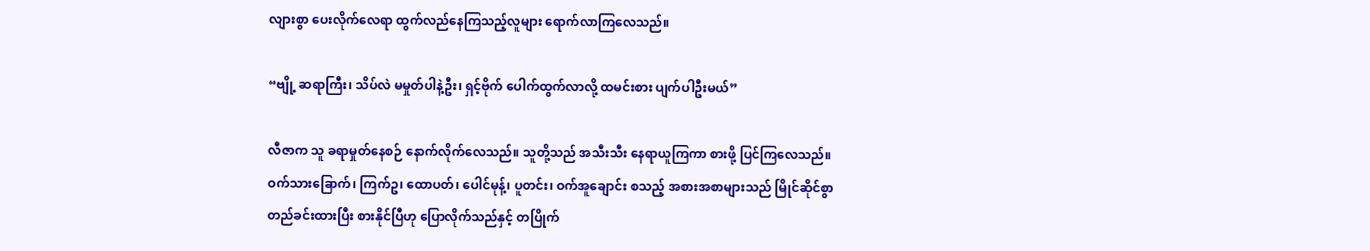လျားစွာ ပေးလိုက်လေရာ ထွက်လည်နေကြသည့်လူများ ရောက်လာကြလေသည်။

“ဗျို့ ဆရာကြီး၊ သိပ်လဲ မမှုတ်ပါနဲ့ဦး၊ ရှင့်ဗိုက် ပေါက်ထွက်လာလို့ ထမင်းစား ပျက်ပါဦးမယ်”

လီဇာက သူ ခရာမှုတ်နေစဉ် နောက်လိုက်လေသည်။ သူတို့သည် အသီးသီး နေရာယူကြကာ စားဖို့ ပြင်ကြလေသည်။ ဝက်သားခြောက်၊ ကြက်ဥ၊ ထောပတ်၊ ပေါင်မုန့်၊ ပူတင်း၊ ဝက်အူချောင်း စသည့် အစားအစာများသည် မြိုင်ဆိုင်စွာ တည်ခင်းထားပြီး စားနိုင်ပြီဟု ပြောလိုက်သည်နှင့် တပြိုက်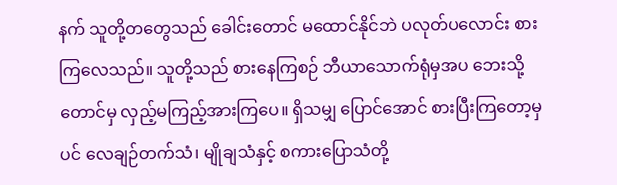နက် သူတို့တတွေသည် ခေါင်းတောင် မထောင်နိုင်ဘဲ ပလုတ်ပလောင်း စားကြလေသည်။ သူတို့သည် စားနေကြစဉ် ဘီယာသောက်ရုံမှအပ ဘေးသို့တောင်မှ လှည့်မကြည့်အားကြပေ။ ရှိသမျှ ပြောင်အောင် စားပြီးကြတော့မှပင် လေချဉ်တက်သံ၊ မျိုချသံနှင့် စကားပြောသံတို့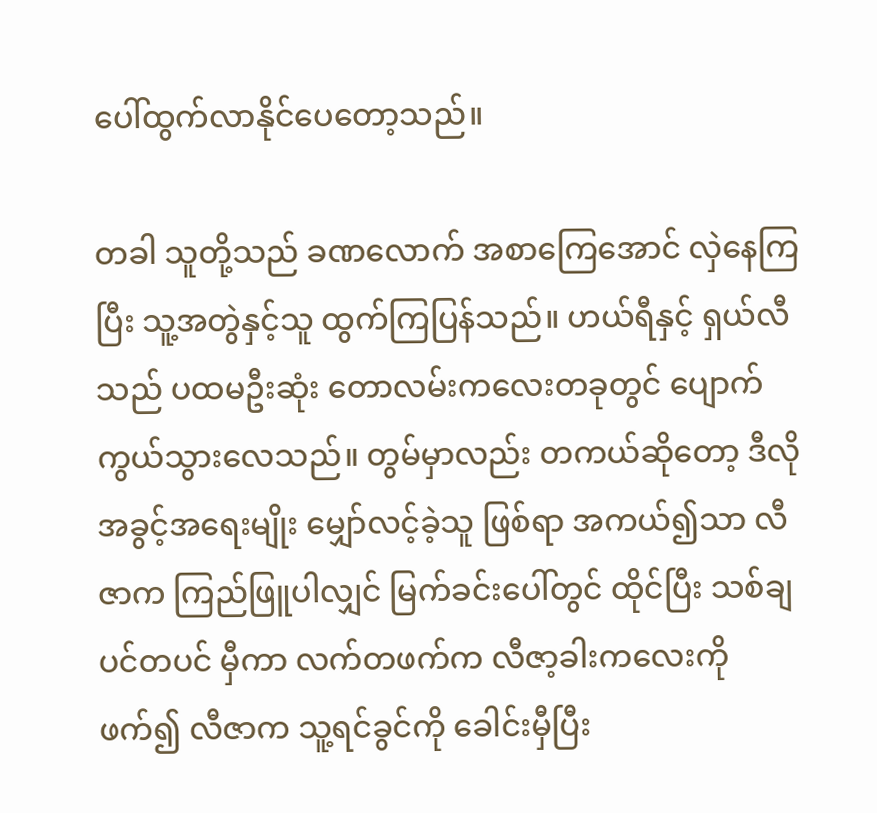ပေါ်ထွက်လာနိုင်ပေတော့သည်။

တခါ သူတို့သည် ခဏလောက် အစာကြေအောင် လှဲနေကြပြီး သူ့အတွဲနှင့်သူ ထွက်ကြပြန်သည်။ ဟယ်ရီနှင့် ရှယ်လီသည် ပထမဦးဆုံး တောလမ်းကလေးတခုတွင် ပျောက်ကွယ်သွားလေသည်။ တွမ်မှာလည်း တကယ်ဆိုတော့ ဒီလိုအခွင့်အရေးမျိုး မျှော်လင့်ခဲ့သူ ဖြစ်ရာ အကယ်၍သာ လီဇာက ကြည်ဖြူပါလျှင် မြက်ခင်းပေါ်တွင် ထိုင်ပြီး သစ်ချပင်တပင် မှီကာ လက်တဖက်က လီဇာ့ခါးကလေးကို ဖက်၍ လီဇာက သူ့ရင်ခွင်ကို ခေါင်းမှီပြီး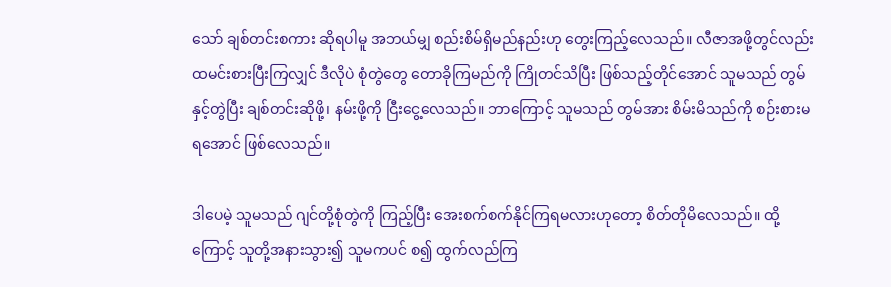သော် ချစ်တင်းစကား ဆိုရပါမူ အဘယ်မျှ စည်းစိမ်ရှိမည်နည်းဟု တွေးကြည့်လေသည်။ လီဇာအဖို့တွင်လည်း ထမင်းစားပြီးကြလျှင် ဒီလိုပဲ စုံတွဲတွေ တောခိုကြမည်ကို ကြိုတင်သိပြီး ဖြစ်သည့်တိုင်အောင် သူမသည် တွမ်နှင့်တွဲပြီး ချစ်တင်းဆိုဖို့၊ နမ်းဖို့ကို ငြီးငွေ့လေသည်။ ဘာကြောင့် သူမသည် တွမ်အား စိမ်းမိသည်ကို စဉ်းစားမရအောင် ဖြစ်လေသည်။

ဒါပေမဲ့ သူမသည် ဂျင်တို့စုံတွဲကို ကြည့်ပြီး အေးစက်စက်နိုင်ကြရမလားဟုတော့ စိတ်တိုမိလေသည်။ ထို့ကြောင့် သူတို့အနားသွား၍ သူမကပင် စ၍ ထွက်လည်ကြ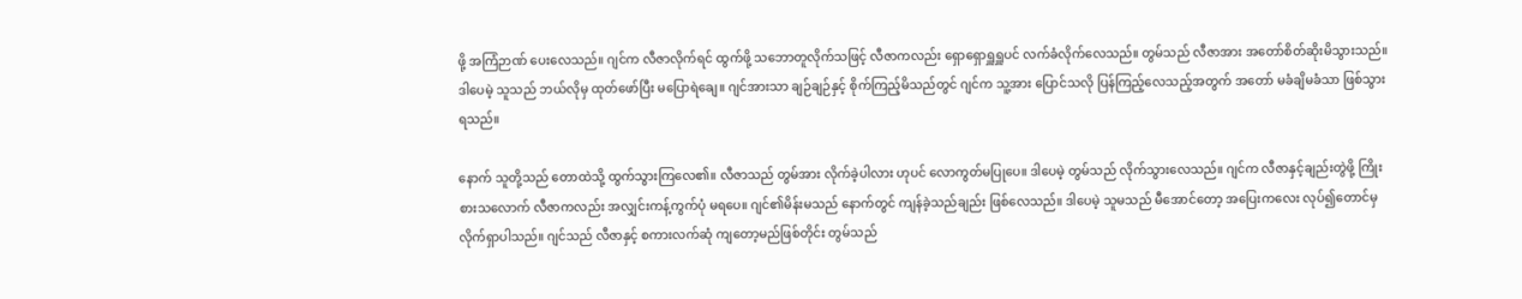ဖို့ အကြံဉာဏ် ပေးလေသည်။ ဂျင်က လီဇာလိုက်ရင် ထွက်ဖို့ သဘောတူလိုက်သဖြင့် လီဇာကလည်း ရှောရှောရှူရှူပင် လက်ခံလိုက်လေသည်။ တွမ်သည် လီဇာအား အတော်စိတ်ဆိုးမိသွားသည်။ ဒါပေမဲ့ သူသည် ဘယ်လိုမှ ထုတ်ဖော်ပြီး မပြောရဲချေ။ ဂျင်အားသာ ချဉ်ချဉ်နှင့် စိုက်ကြည့်မိသည်တွင် ဂျင်က သူ့အား ပြောင်သလို ပြန်ကြည့်လေသည့်အတွက် အတော် မခံချိမခံသာ ဖြစ်သွားရသည်။

နောက် သူတို့သည် တောထဲသို့ ထွက်သွားကြလေ၏။ လီဇာသည် တွမ်အား လိုက်ခဲ့ပါလား ဟုပင် လောကွတ်မပြုပေ။ ဒါပေမဲ့ တွမ်သည် လိုက်သွားလေသည်။ ဂျင်က လီဇာနှင့်ချည်းတွဲဖို့ ကြိုးစားသလောက် လီဇာကလည်း အလျှင်းကန့်ကွက်ပုံ မရပေ။ ဂျင်၏မိန်းမသည် နောက်တွင် ကျန်ခဲ့သည်ချည်း ဖြစ်လေသည်။ ဒါပေမဲ့ သူမသည် မီအောင်တော့ အပြေးကလေး လုပ်၍တောင်မှ လိုက်ရှာပါသည်။ ဂျင်သည် လီဇာနှင့် စကားလက်ဆုံ ကျတော့မည်ဖြစ်တိုင်း တွမ်သည်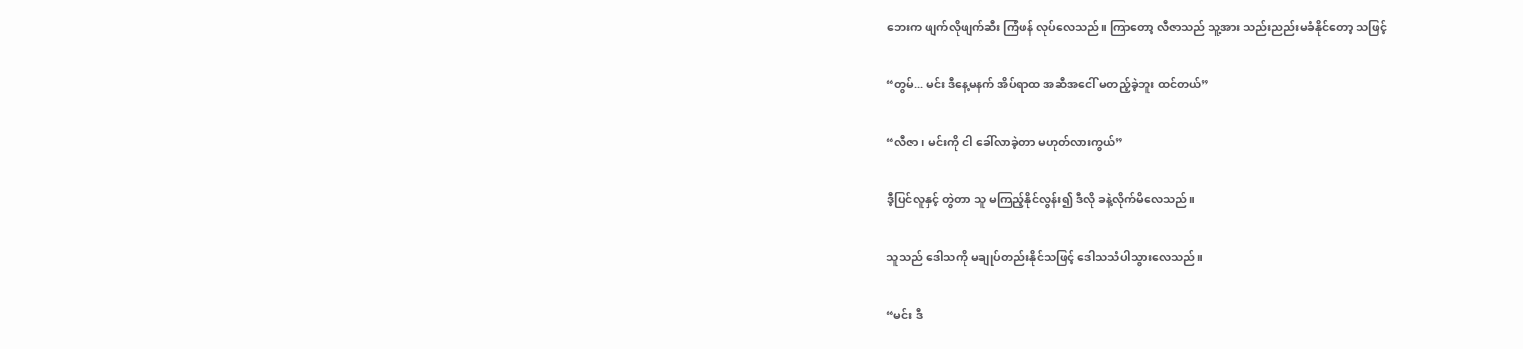ဘေးက ဖျက်လိုဖျက်ဆီး ကြံဖန် လုပ်လေသည်။ ကြာတော့ လီဇာသည် သူ့အား သည်းညည်းမခံနိုင်တော့ သဖြင့်

“တွမ်... မင်း ဒီနေ့မနက် အိပ်ရာထ အဆီအငေါ် မတည့်ခဲ့ဘူး ထင်တယ်”

“လီဇာ၊ မင်းကို ငါ ခေါ်လာခဲ့တာ မဟုတ်လားကွယ်”

ဒီ့ပြင်လူနှင့် တွဲတာ သူ မကြည့်နိုင်လွန်း၍ ဒီလို ခနဲ့လိုက်မိလေသည်။

သူသည် ဒေါသကို မချုပ်တည်းနိုင်သဖြင့် ဒေါသသံပါသွားလေသည်။

“မင်း ဒီ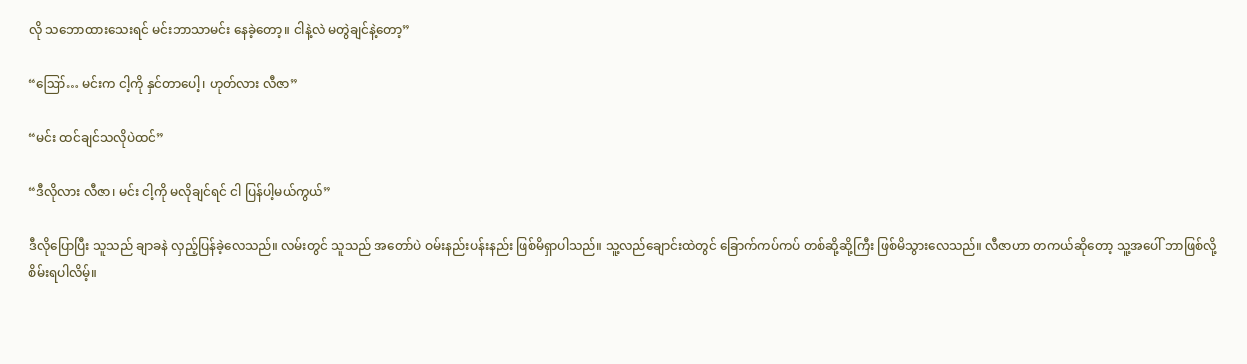လို သဘောထားသေးရင် မင်းဘာသာမင်း နေခဲ့တော့။ ငါနဲ့လဲ မတွဲချင်နဲ့တော့”

“ဪ… မင်းက ငါ့ကို နှင်တာပေါ့၊ ဟုတ်လား လီဇာ”

“မင်း ထင်ချင်သလိုပဲထင်”

“ဒီလိုလား လီဇာ၊ မင်း ငါ့ကို မလိုချင်ရင် ငါ ပြန်ပါ့မယ်ကွယ်”

ဒီလိုပြောပြီး သူသည် ချာခနဲ လှည့်ပြန်ခဲ့လေသည်။ လမ်းတွင် သူသည် အတော်ပဲ ဝမ်းနည်းပန်းနည်း ဖြစ်မိရှာပါသည်။ သူ့လည်ချောင်းထဲတွင် ခြောက်ကပ်ကပ် တစ်ဆို့ဆို့ကြီး ဖြစ်မိသွားလေသည်။ လီဇာဟာ တကယ်ဆိုတော့ သူ့အပေါ် ဘာဖြစ်လို့ စိမ်းရပါလိမ့်။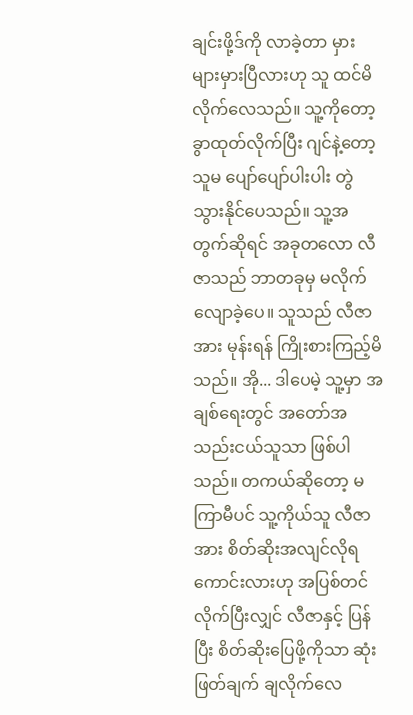ချင်းဖို့ဒ်ကို လာခဲ့တာ မှားများမှားပြီလားဟု သူ ထင်မိလိုက်လေသည်။ သူ့ကိုတော့ ခွာထုတ်လိုက်ပြီး ဂျင်နဲ့တော့ သူမ ပျော်ပျော်ပါးပါး တွဲသွားနိုင်ပေသည်။ သူ့အတွက်ဆိုရင် အခုတလော လီဇာသည် ဘာတခုမှ မလိုက်လျောခဲ့ပေ။ သူသည် လီဇာအား မုန်းရန် ကြိုးစားကြည့်မိသည်။ အို... ဒါပေမဲ့ သူ့မှာ အချစ်ရေးတွင် အတော်အသည်းငယ်သူသာ ဖြစ်ပါသည်။ တကယ်ဆိုတော့ မကြာမီပင် သူ့ကိုယ်သူ လီဇာအား စိတ်ဆိုးအလျင်လိုရကောင်းလားဟု အပြစ်တင်လိုက်ပြီးလျှင် လီဇာနှင့် ပြန်ပြီး စိတ်ဆိုးပြေဖို့ကိုသာ ဆုံးဖြတ်ချက် ချလိုက်လေ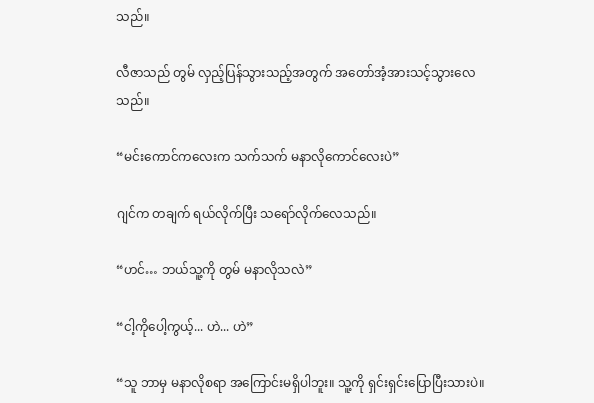သည်။

လီဇာသည် တွမ် လှည့်ပြန်သွားသည့်အတွက် အတော်အံ့အားသင့်သွားလေသည်။

“မင်းကောင်ကလေးက သက်သက် မနာလိုကောင်လေးပဲ”

ဂျင်က တချက် ရယ်လိုက်ပြီး သရော်လိုက်လေသည်။

“ဟင်… ဘယ်သူ့ကို တွမ် မနာလိုသလဲ”

“ငါ့ကိုပေါ့ကွယ့်... ဟဲ... ဟဲ”

“သူ ဘာမှ မနာလိုစရာ အကြောင်းမရှိပါဘူး။ သူ့ကို ရှင်းရှင်းပြောပြီးသားပဲ။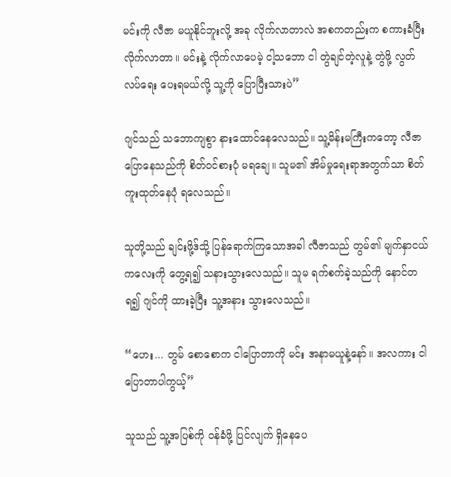မင်းကို လီဇာ မယူနိုင်ဘူးလို့ အခု လိုက်လာတာလဲ အစကတည်းက စကားခံပြီး လိုက်လာတာ။ မင်းနဲ့ လိုက်လာပေမဲ့ ငါ့သဘော ငါ တွဲချင်တဲ့လူနဲ့ တွဲဖို့ လွတ်လပ်ရေး ပေးရမယ်လို့ သူ့ကို ပြောပြီးသားပဲ”

ဂျင်သည် သဘောကျစွာ နားထောင်နေလေသည်။ သူ့မိန်းမကြီးကတော့ လီဇာ ပြောနေသည်ကို စိတ်ဝင်စားပုံ မရချေ။ သူမ၏ အိမ်မှုရေးရာအတွက်သာ စိတ်ကူးထုတ်နေပုံ ရလေသည်။

သူတို့သည် ချင်းဖို့ဒ်သို့ ပြန်ရောက်ကြသောအခါ လီဇာသည် တွမ်၏ မျက်နှာငယ်ကလေးကို တွေ့ရ၍ သနားသွားလေသည်။ သူမ ရက်စက်ခဲ့သည်ကို နောင်တရ၍ ဂျင်ကို ထားခဲ့ပြီး သူ့အနား သွားလေသည်။

“ဟေး... တွမ် စောစောက ငါပြောတာကို မင်း အနာမယူနဲ့နော်။ အလကား ငါပြောတာပါကွယ့်”

သူသည် သူ့အပြစ်ကို ဝန်ခံဖို့ ပြင်လျက် ရှိနေပေ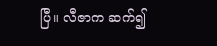ပြီ။ လီဇာက ဆက်၍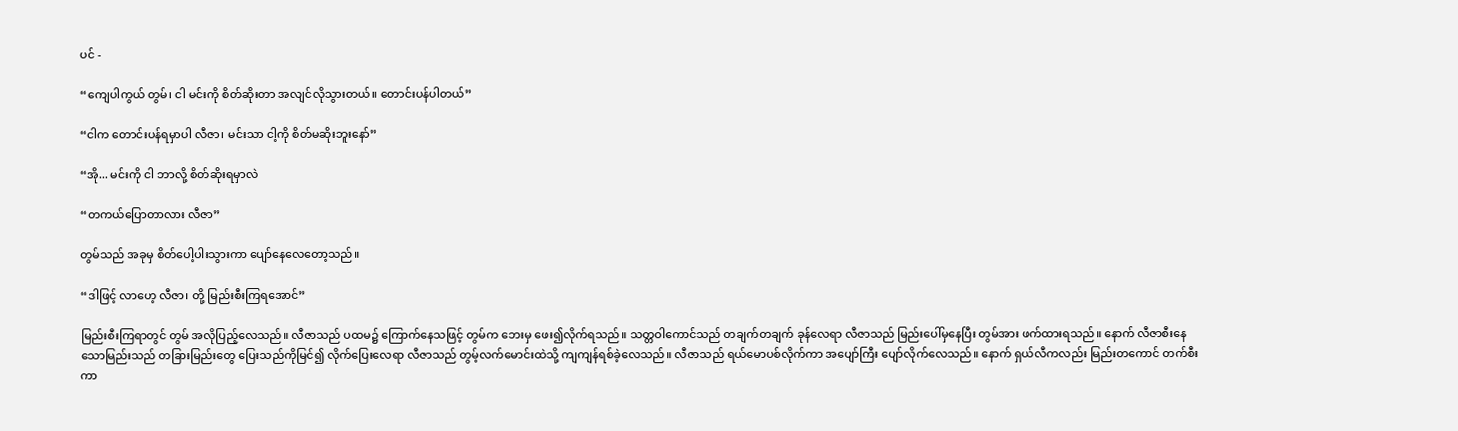ပင် -

“ကျေပါကွယ် တွမ်၊ ငါ မင်းကို စိတ်ဆိုးတာ အလျင်လိုသွားတယ်။ တောင်းပန်ပါတယ်”

“ငါက တောင်းပန်ရမှာပါ လီဇာ၊ မင်းသာ ငါ့ကို စိတ်မဆိုးဘူးနော်”

“အို... မင်းကို ငါ ဘာလို့ စိတ်ဆိုးရမှာလဲ

“တကယ်ပြောတာလား လီဇာ”

တွမ်သည် အခုမှ စိတ်ပေါ့ပါးသွားကာ ပျော်နေလေတော့သည်။

“ဒါဖြင့် လာဟေ့ လီဇာ၊ တို့ မြည်းစီးကြရအောင်”

မြည်းစီးကြရာတွင် တွမ် အလိုပြည့်လေသည်။ လီဇာသည် ပထမ၌ ကြောက်နေသဖြင့် တွမ်က ဘေးမှ ဖေး၍လိုက်ရသည်။ သတ္တဝါကောင်သည် တချက်တချက် ခုန်လေရာ လီဇာသည် မြည်းပေါ်မှနေပြီး တွမ်အား ဖက်ထားရသည်။ နောက် လီဇာစီးနေသောမြည်းသည် တခြားမြည်းတွေ ပြေးသည်ကိုမြင်၍ လိုက်ပြေးလေရာ လီဇာသည် တွမ့်လက်မောင်းထဲသို့ ကျကျန်ရစ်ခဲ့လေသည်။ လီဇာသည် ရယ်မောပစ်လိုက်ကာ အပျော်ကြီး ပျော်လိုက်လေသည်။ နောက် ရှယ်လီကလည်း မြည်းတကောင် တက်စီးကာ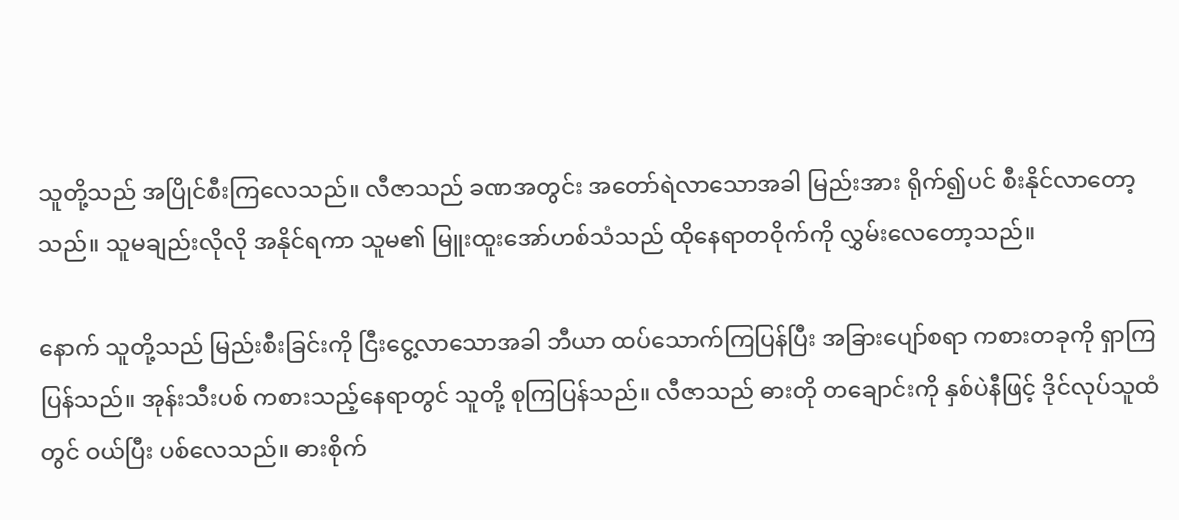သူတို့သည် အပြိုင်စီးကြလေသည်။ လီဇာသည် ခဏအတွင်း အတော်ရဲလာသောအခါ မြည်းအား ရိုက်၍ပင် စီးနိုင်လာတော့သည်။ သူမချည်းလိုလို အနိုင်ရကာ သူမ၏ မြူးထူးအော်ဟစ်သံသည် ထိုနေရာတဝိုက်ကို လွှမ်းလေတော့သည်။

နောက် သူတို့သည် မြည်းစီးခြင်းကို ငြီးငွေ့လာသောအခါ ဘီယာ ထပ်သောက်ကြပြန်ပြီး အခြားပျော်စရာ ကစားတခုကို ရှာကြပြန်သည်။ အုန်းသီးပစ် ကစားသည့်နေရာတွင် သူတို့ စုကြပြန်သည်။ လီဇာသည် ဓားတို တချောင်းကို နှစ်ပဲနီဖြင့် ဒိုင်လုပ်သူထံတွင် ဝယ်ပြီး ပစ်လေသည်။ ဓားစိုက်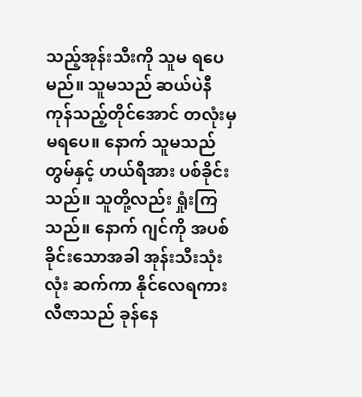သည့်အုန်းသီးကို သူမ ရပေမည်။ သူမသည် ဆယ်ပဲနီ ကုန်သည့်တိုင်အောင် တလုံးမှ မရပေ။ နောက် သူမသည် တွမ်နှင့် ဟယ်ရီအား ပစ်ခိုင်းသည်။ သူတို့လည်း ရှုံးကြသည်။ နောက် ဂျင်ကို အပစ်ခိုင်းသောအခါ အုန်းသီးသုံးလုံး ဆက်ကာ နိုင်လေရကား လီဇာသည် ခုန်နေ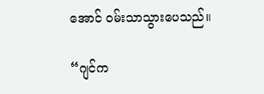အောင် ဝမ်းသာသွားပေသည်။

“ဂျင်က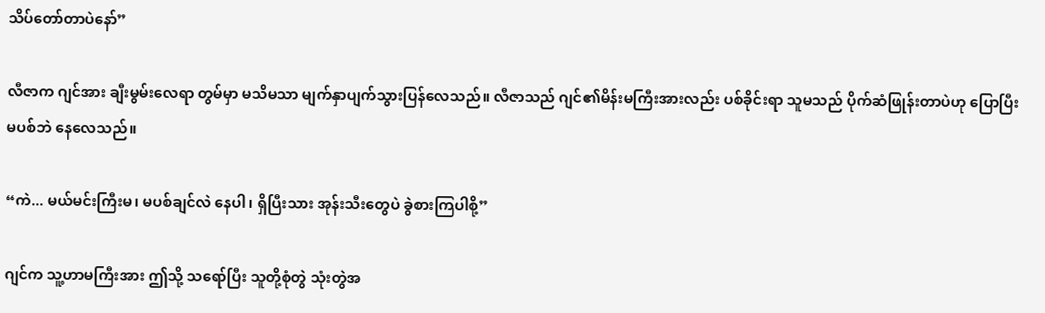သိပ်တော်တာပဲနော်”

လီဇာက ဂျင်အား ချီးမွမ်းလေရာ တွမ်မှာ မသိမသာ မျက်နှာပျက်သွားပြန်လေသည်။ လီဇာသည် ဂျင်၏မိန်းမကြီးအားလည်း ပစ်ခိုင်းရာ သူမသည် ပိုက်ဆံဖြုန်းတာပဲဟု ပြောပြီး မပစ်ဘဲ နေလေသည်။

“ကဲ... မယ်မင်းကြီးမ၊ မပစ်ချင်လဲ နေပါ၊ ရှိပြီးသား အုန်းသီးတွေပဲ ခွဲစားကြပါစို့”

ဂျင်က သူ့ဟာမကြီးအား ဤသို့ သရော်ပြီး သူတို့စုံတွဲ သုံးတွဲအ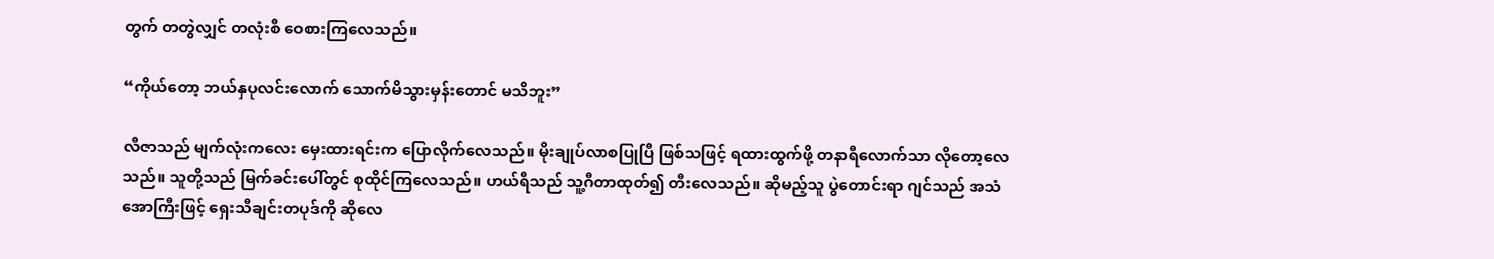တွက် တတွဲလျှင် တလုံးစီ ဝေစားကြလေသည်။

“ကိုယ်တော့ ဘယ်နှပုလင်းလောက် သောက်မိသွားမှန်းတောင် မသိဘူး”

လီဇာသည် မျက်လုံးကလေး မှေးထားရင်းက ပြောလိုက်လေသည်။ မိုးချုပ်လာစပြုပြီ ဖြစ်သဖြင့် ရထားထွက်ဖို့ တနာရီလောက်သာ လိုတော့လေသည်။ သူတို့သည် မြက်ခင်းပေါ်တွင် စုထိုင်ကြလေသည်။ ဟယ်ရီသည် သူ့ဂီတာထုတ်၍ တီးလေသည်။ ဆိုမည့်သူ ပွဲတောင်းရာ ဂျင်သည် အသံအောကြီးဖြင့် ရှေးသီချင်းတပုဒ်ကို ဆိုလေ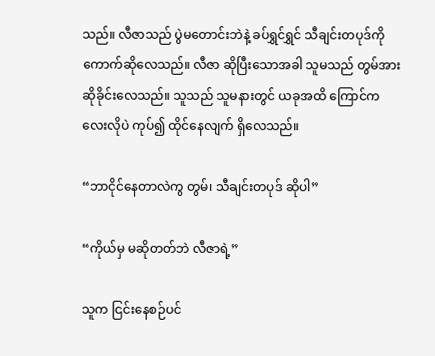သည်။ လီဇာသည် ပွဲမတောင်းဘဲနဲ့ ခပ်ရွှင်ရွှင် သီချင်းတပုဒ်ကို ကောက်ဆိုလေသည်။ လီဇာ ဆိုပြီးသောအခါ သူမသည် တွမ်အား ဆိုခိုင်းလေသည်။ သူသည် သူမနားတွင် ယခုအထိ ကြောင်ကလေးလိုပဲ ကုပ်၍ ထိုင်နေလျက် ရှိလေသည်။

“ဘာငိုင်နေတာလဲကွ တွမ်၊ သီချင်းတပုဒ် ဆိုပါ”

“ကိုယ်မှ မဆိုတတ်ဘဲ လီဇာရဲ့”

သူက ငြင်းနေစဉ်ပင်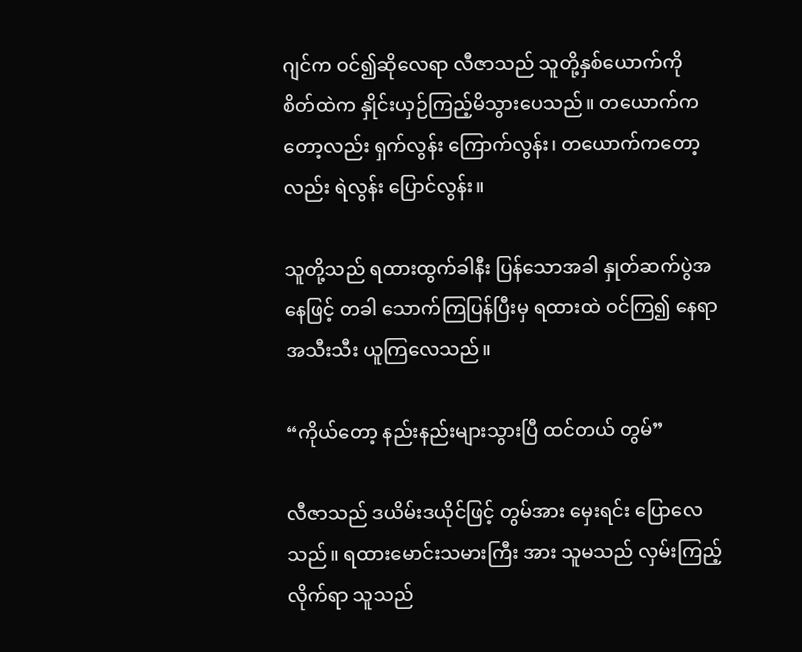ဂျင်က ဝင်၍ဆိုလေရာ လီဇာသည် သူတို့နှစ်ယောက်ကို စိတ်ထဲက နှိုင်းယှဉ်ကြည့်မိသွားပေသည်။ တယောက်ကတော့လည်း ရှက်လွန်း ကြောက်လွန်း၊ တယောက်ကတော့လည်း ရဲလွန်း ပြောင်လွန်း။

သူတို့သည် ရထားထွက်ခါနီး ပြန်သောအခါ နှုတ်ဆက်ပွဲအနေဖြင့် တခါ သောက်ကြပြန်ပြီးမှ ရထားထဲ ဝင်ကြ၍ နေရာအသီးသီး ယူကြလေသည်။

“ကိုယ်တော့ နည်းနည်းများသွားပြီ ထင်တယ် တွမ်”

လီဇာသည် ဒယိမ်းဒယိုင်ဖြင့် တွမ်အား မှေးရင်း ပြောလေသည်။ ရထားမောင်းသမားကြီး အား သူမသည် လှမ်းကြည့်လိုက်ရာ သူသည်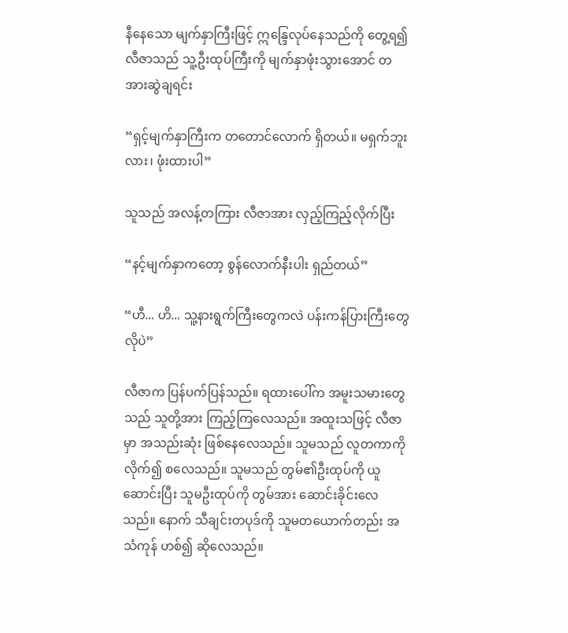နီနေသော မျက်နှာကြီးဖြင့် ဣန္ဒြေလုပ်နေသည်ကို တွေ့ရ၍ လီဇာသည် သူ့ဦးထုပ်ကြီးကို မျက်နှာဖုံးသွားအောင် တအားဆွဲချရင်း

“ရှင့်မျက်နှာကြီးက တတောင်လောက် ရှိတယ်။ မရှက်ဘူးလား၊ ဖုံးထားပါ”

သူသည် အလန့်တကြား လီဇာအား လှည့်ကြည့်လိုက်ပြီး

“နင့်မျက်နှာကတော့ စွန်လောက်နီးပါး ရှည်တယ်”

“ဟီ... ဟိ... သူ့နားရွက်ကြီးတွေကလဲ ပန်းကန်ပြားကြီးတွေလိုပဲ”

လီဇာက ပြန်ပက်ပြန်သည်။ ရထားပေါ်က အမူးသမားတွေသည် သူတို့အား ကြည့်ကြလေသည်။ အထူးသဖြင့် လီဇာမှာ အသည်းဆုံး ဖြစ်နေလေသည်။ သူမသည် လူတကာကို လိုက်၍ စလေသည်။ သူမသည် တွမ်၏ဦးထုပ်ကို ယူဆောင်းပြီး သူမဦးထုပ်ကို တွမ်အား ဆောင်းခိုင်းလေသည်။ နောက် သီချင်းတပုဒ်ကို သူမတယောက်တည်း အသံကုန် ဟစ်၍ ဆိုလေသည်။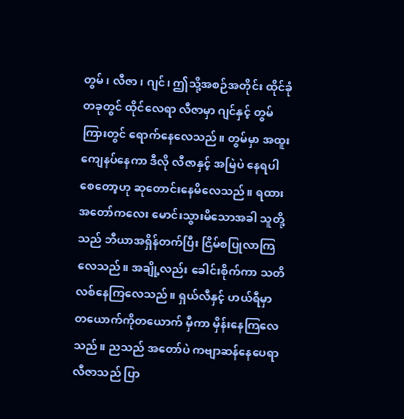တွမ်၊ လီဇာ၊ ဂျင်၊ ဤသို့အစဉ်အတိုင်း ထိုင်ခုံတခုတွင် ထိုင်လေရာ လီဇာမှာ ဂျင်နှင့် တွမ်ကြားတွင် ရောက်နေလေသည်။ တွမ်မှာ အထူးကျေနပ်နေကာ ဒီလို လီဇာနှင့် အမြဲပဲ နေရပါစေတော့ဟု ဆုတောင်းနေမိလေသည်။ ရထား အတော်ကလေး မောင်းသွားမိသောအခါ သူတို့သည် ဘီယာအရှိန်တက်ပြီး ငြိမ်စပြုလာကြလေသည်။ အချို့လည်း ခေါင်းစိုက်ကာ သတိလစ်နေကြလေသည်။ ရှယ်လီနှင့် ဟယ်ရီမှာ တယောက်ကိုတယောက် မှီကာ မှိန်းနေကြလေသည်။ ညသည် အတော်ပဲ ကဗျာဆန်နေပေရာ လီဇာသည် ပြာ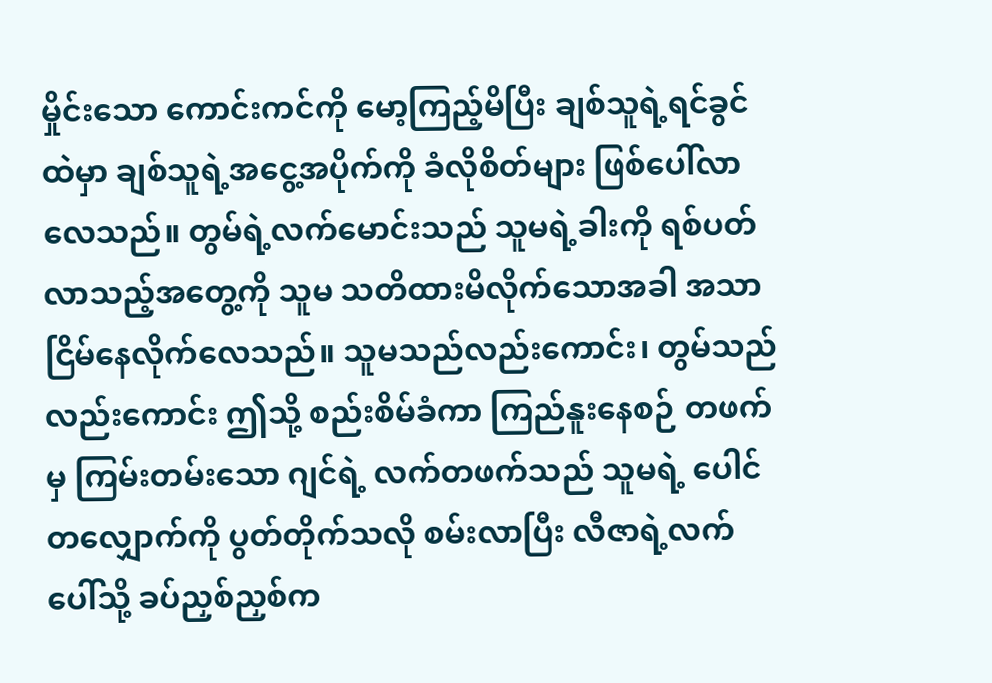မှိုင်းသော ကောင်းကင်ကို မော့ကြည့်မိပြီး ချစ်သူရဲ့ရင်ခွင်ထဲမှာ ချစ်သူရဲ့အငွေ့အပိုက်ကို ခံလိုစိတ်များ ဖြစ်ပေါ်လာလေသည်။ တွမ်ရဲ့လက်မောင်းသည် သူမရဲ့ခါးကို ရစ်ပတ်လာသည့်အတွေ့ကို သူမ သတိထားမိလိုက်သောအခါ အသာငြိမ်နေလိုက်လေသည်။ သူမသည်လည်းကောင်း၊ တွမ်သည် လည်းကောင်း ဤသို့ စည်းစိမ်ခံကာ ကြည်နူးနေစဉ် တဖက်မှ ကြမ်းတမ်းသော ဂျင်ရဲ့ လက်တဖက်သည် သူမရဲ့ ပေါင်တလျှောက်ကို ပွတ်တိုက်သလို စမ်းလာပြီး လီဇာရဲ့လက်ပေါ်သို့ ခပ်ညှစ်ညှစ်က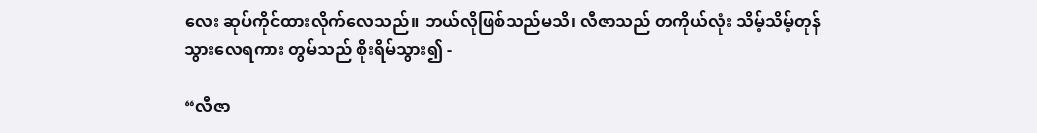လေး ဆုပ်ကိုင်ထားလိုက်လေသည်။ ဘယ်လိုဖြစ်သည်မသိ၊ လီဇာသည် တကိုယ်လုံး သိမ့်သိမ့်တုန်သွားလေရကား တွမ်သည် စိုးရိမ်သွား၍ -

“လီဇာ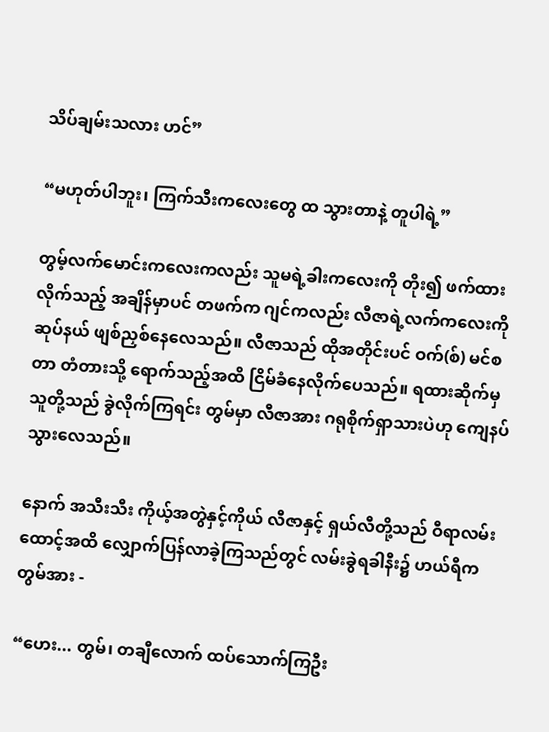သိပ်ချမ်းသလား ဟင်”

“မဟုတ်ပါဘူး၊ ကြက်သီးကလေးတွေ ထ သွားတာနဲ့ တူပါရဲ့”

တွမ့်လက်မောင်းကလေးကလည်း သူမရဲ့ခါးကလေးကို တိုး၍ ဖက်ထားလိုက်သည့် အချိန်မှာပင် တဖက်က ဂျင်ကလည်း လီဇာရဲ့လက်ကလေးကို ဆုပ်နယ် ဖျစ်ညှစ်နေလေသည်။ လီဇာသည် ထိုအတိုင်းပင် ဝက်(စ်) မင်စတာ တံတားသို့ ရောက်သည့်အထိ ငြိမ်ခံနေလိုက်ပေသည်။ ရထားဆိုက်မှ သူတို့သည် ခွဲလိုက်ကြရင်း တွမ်မှာ လီဇာအား ဂရုစိုက်ရှာသားပဲဟု ကျေနပ်သွားလေသည်။

နောက် အသီးသီး ကိုယ့်အတွဲနှင့်ကိုယ် လီဇာနှင့် ရှယ်လီတို့သည် ဝီရာလမ်းထောင့်အထိ လျှောက်ပြန်လာခဲ့ကြသည်တွင် လမ်းခွဲရခါနီး၌ ဟယ်ရီက တွမ်အား -

“ဟေး... တွမ်၊ တချီလောက် ထပ်သောက်ကြဦး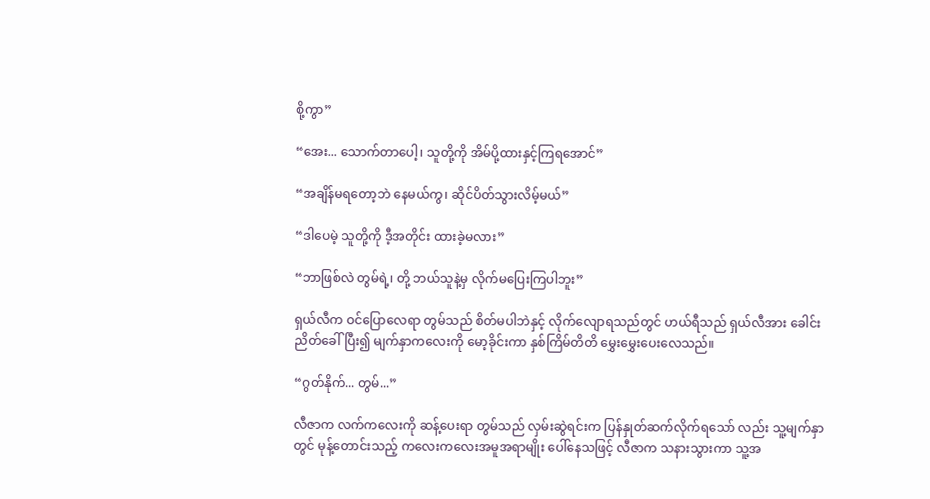စို့ကွာ”

“အေး... သောက်တာပေါ့၊ သူတို့ကို အိမ်ပို့ထားနှင့်ကြရအောင်”

“အချိန်မရတော့ဘဲ နေမယ်ကွ၊ ဆိုင်ပိတ်သွားလိမ့်မယ်”

“ဒါပေမဲ့ သူတို့ကို ဒီ့အတိုင်း ထားခဲ့မလား”

“ဘာဖြစ်လဲ တွမ်ရဲ့၊ တို့ ဘယ်သူနဲ့မှ လိုက်မပြေးကြပါဘူး”

ရှယ်လီက ဝင်ပြောလေရာ တွမ်သည် စိတ်မပါဘဲနှင့် လိုက်လျောရသည်တွင် ဟယ်ရီသည် ရှယ်လီအား ခေါင်းညိတ်ခေါ်ပြီး၍ မျက်နှာကလေးကို မော့ခိုင်းကာ နှစ်ကြိမ်တိတိ မွှေးမွှေးပေးလေသည်။

“ဂွတ်နိုက်... တွမ်...”

လီဇာက လက်ကလေးကို ဆန့်ပေးရာ တွမ်သည် လှမ်းဆွဲရင်းက ပြန်နှုတ်ဆက်လိုက်ရသော် လည်း သူ့မျက်နှာတွင် မုန့်တောင်းသည့် ကလေးကလေးအမူအရာမျိုး ပေါ်နေသဖြင့် လီဇာက သနားသွားကာ သူ့အ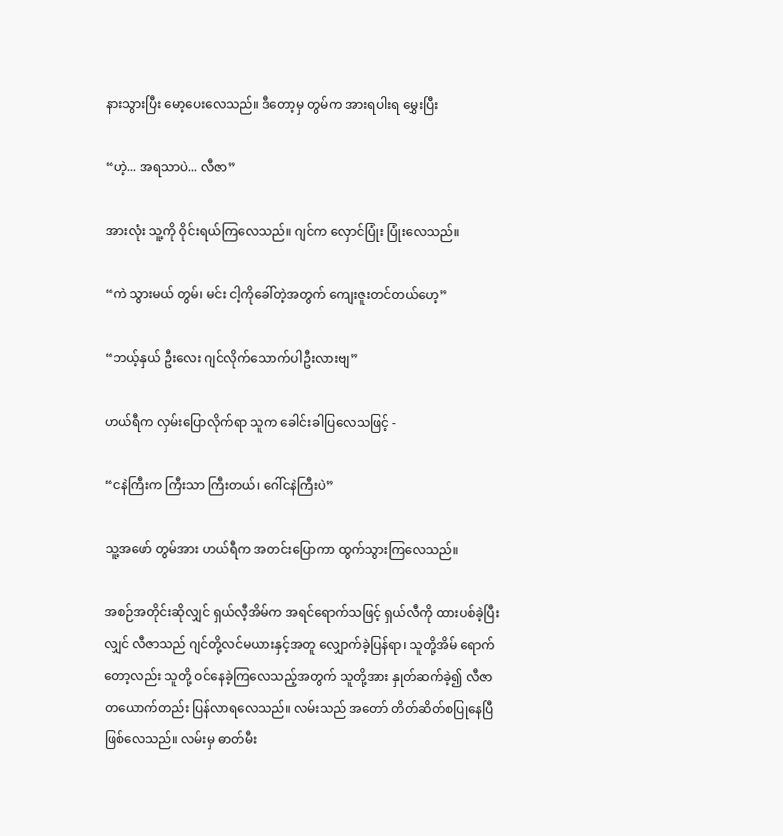နားသွားပြီး မော့ပေးလေသည်။ ဒီတော့မှ တွမ်က အားရပါးရ မွှေးပြီး

“ဟဲ့... အရသာပဲ... လီဇာ”

အားလုံး သူ့ကို ဝိုင်းရယ်ကြလေသည်။ ဂျင်က လှောင်ပြုံး ပြုံးလေသည်။

“ကဲ သွားမယ် တွမ်၊ မင်း ငါ့ကိုခေါ်တဲ့အတွက် ကျေးဇူးတင်တယ်ဟေ့”

“ဘယ့်နှယ် ဦးလေး ဂျင်လိုက်သောက်ပါဦးလားဗျ”

ဟယ်ရီက လှမ်းပြောလိုက်ရာ သူက ခေါင်းခါပြလေသဖြင့် -

“ငနဲကြီးက ကြီးသာ ကြီးတယ်၊ ဂေါ်ငနဲကြီးပဲ”

သူ့အဖော် တွမ်အား ဟယ်ရီက အတင်းပြောကာ ထွက်သွားကြလေသည်။

အစဉ်အတိုင်းဆိုလျှင် ရှယ်လီ့အိမ်က အရင်ရောက်သဖြင့် ရှယ်လီကို ထားပစ်ခဲ့ပြီးလျှင် လီဇာသည် ဂျင်တို့လင်မယားနှင့်အတူ လျှောက်ခဲ့ပြန်ရာ၊ သူတို့အိမ် ရောက်တော့လည်း သူတို့ ဝင်နေခဲ့ကြလေသည့်အတွက် သူတို့အား နှုတ်ဆက်ခဲ့၍ လီဇာတယောက်တည်း ပြန်လာရလေသည်။ လမ်းသည် အတော် တိတ်ဆိတ်စပြုနေပြီ ဖြစ်လေသည်။ လမ်းမှ ဓာတ်မီး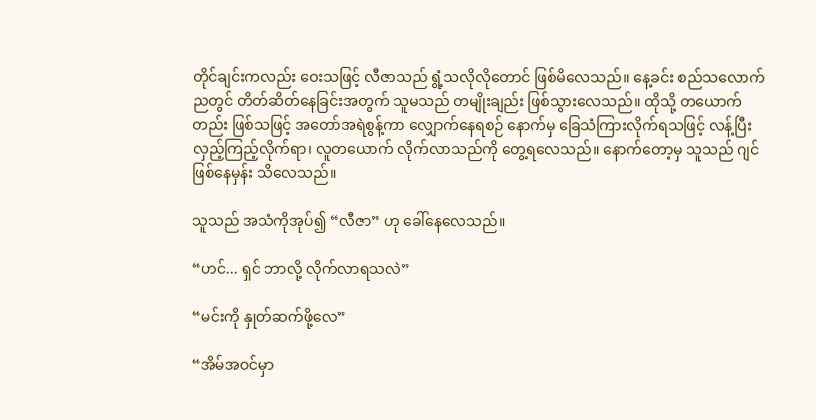တိုင်ချင်းကလည်း ဝေးသဖြင့် လီဇာသည် ရွံ့သလိုလိုတောင် ဖြစ်မိလေသည်။ နေ့ခင်း စည်သလောက် ညတွင် တိတ်ဆိတ်နေခြင်းအတွက် သူမသည် တမျိုးချည်း ဖြစ်သွားလေသည်။ ထိုသို့ တယောက်တည်း ဖြစ်သဖြင့် အတော်အရဲစွန့်ကာ လျှောက်နေရစဉ် နောက်မှ ခြေသံကြားလိုက်ရသဖြင့် လန့်ပြီး လှည့်ကြည့်လိုက်ရာ၊ လူတယောက် လိုက်လာသည်ကို တွေ့ရလေသည်။ နောက်တော့မှ သူသည် ဂျင်ဖြစ်နေမှန်း သိလေသည်။

သူသည် အသံကိုအုပ်၍ “လီဇာ” ဟု ခေါ်နေလေသည်။

“ဟင်... ရှင် ဘာလို့ လိုက်လာရသလဲ”

“မင်းကို နှုတ်ဆက်ဖို့လေ”

“အိမ်အဝင်မှာ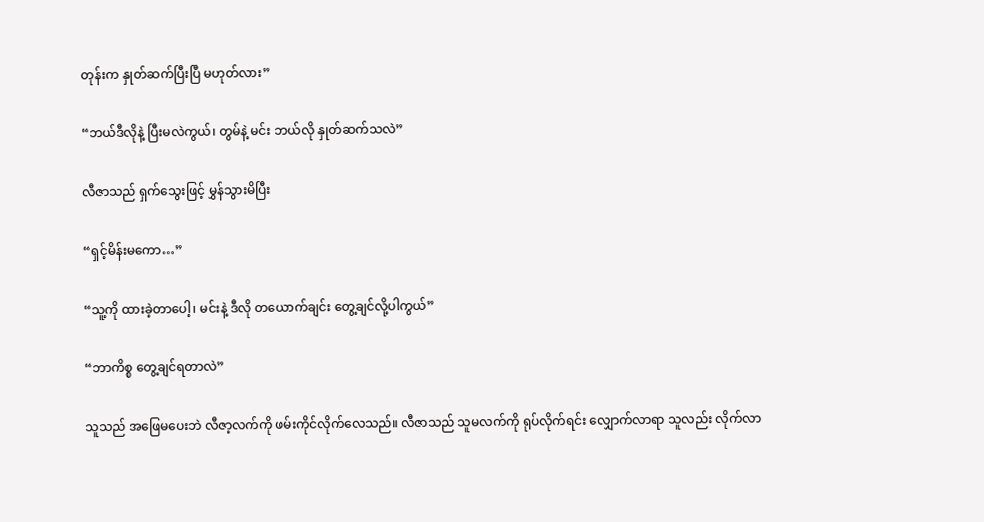တုန်းက နှုတ်ဆက်ပြီးပြီ မဟုတ်လား”

“ဘယ်ဒီလိုနဲ့ ပြီးမလဲကွယ်၊ တွမ်နဲ့ မင်း ဘယ်လို နှုတ်ဆက်သလဲ”

လီဇာသည် ရှက်သွေးဖြင့် မွှန်သွားမိပြီး

“ရှင့်မိန်းမကော…”

“သူ့ကို ထားခဲ့တာပေါ့၊ မင်းနဲ့ ဒီလို တယောက်ချင်း တွေ့ချင်လို့ပါကွယ်”

“ဘာကိစ္စ တွေ့ချင်ရတာလဲ”

သူသည် အဖြေမပေးဘဲ လီဇာ့လက်ကို ဖမ်းကိုင်လိုက်လေသည်။ လီဇာသည် သူမလက်ကို ရုပ်လိုက်ရင်း လျှောက်လာရာ သူလည်း လိုက်လာ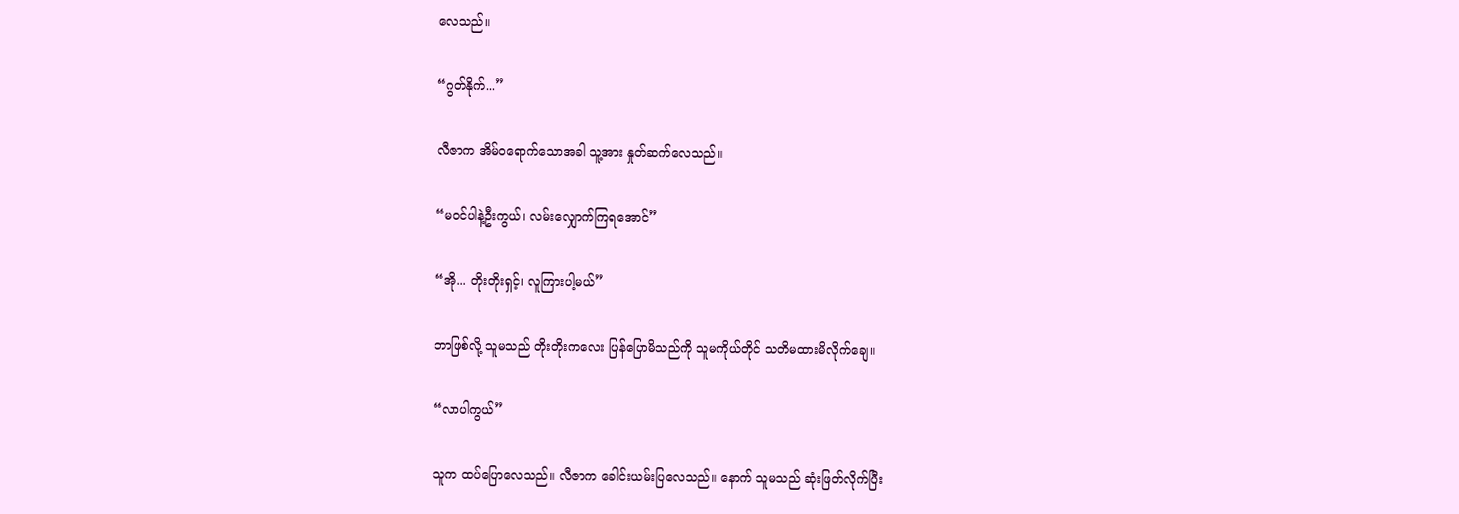လေသည်။

“ဂွတ်နိုက်...”

လီဇာက အိမ်ဝရောက်သောအခါ သူ့အား နှုတ်ဆက်လေသည်။

“မဝင်ပါနဲ့ဦးကွယ်၊ လမ်းလျှောက်ကြရအောင်”

“အို... တိုးတိုးရှင့်၊ လူကြားပါ့မယ်”

ဘာဖြစ်လို့ သူမသည် တိုးတိုးကလေး ပြန်ပြောမိသည်ကို သူမကိုယ်တိုင် သတိမထားမိလိုက်ချေ။

“လာပါကွယ်”

သူက ထပ်ပြောလေသည်။ လီဇာက ခေါင်းယမ်းပြလေသည်။ နောက် သူမသည် ဆုံးဖြတ်လိုက်ပြီး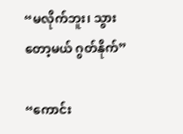“မလိုက်ဘူး၊ သွားတော့မယ် ဂွတ်နိုက်”

“ကောင်း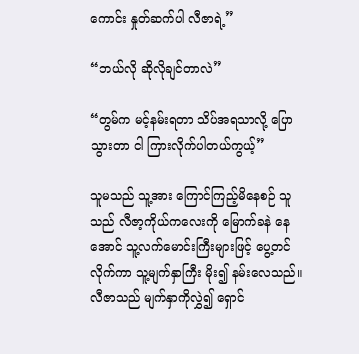ကောင်း နှုတ်ဆက်ပါ လီဇာရဲ့”

“ဘယ်လို ဆိုလိုချင်တာလဲ”

“တွမ်က မင့်နမ်းရတာ သိပ်အရသာလို့ ပြောသွားတာ ငါ ကြားလိုက်ပါတယ်ကွယ့်”

သူမသည် သူ့အား ကြောင်ကြည့်မိနေစဉ် သူသည် လီဇာ့ကိုယ်ကလေးကို မြောက်ခနဲ နေအောင် သူ့လက်မောင်းကြီးများဖြင့် ပွေ့တင်လိုက်ကာ သူ့မျက်နှာကြီး မိုး၍ နမ်းလေသည်။ လီဇာသည် မျက်နှာကိုလွှဲ၍ ရှောင်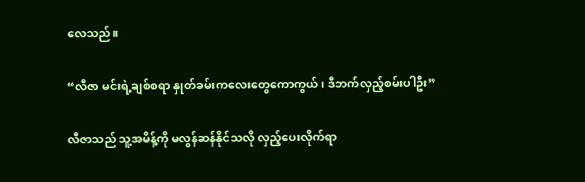လေသည်။

“လီဇာ မင်းရဲ့ချစ်စရာ နှုတ်ခမ်းကလေးတွေကောကွယ်၊ ဒီဘက်လှည့်စမ်းပါဦး”

လီဇာသည် သူ့အမိန့်ကို မလွန်ဆန်နိုင်သလို လှည့်ပေးလိုက်ရာ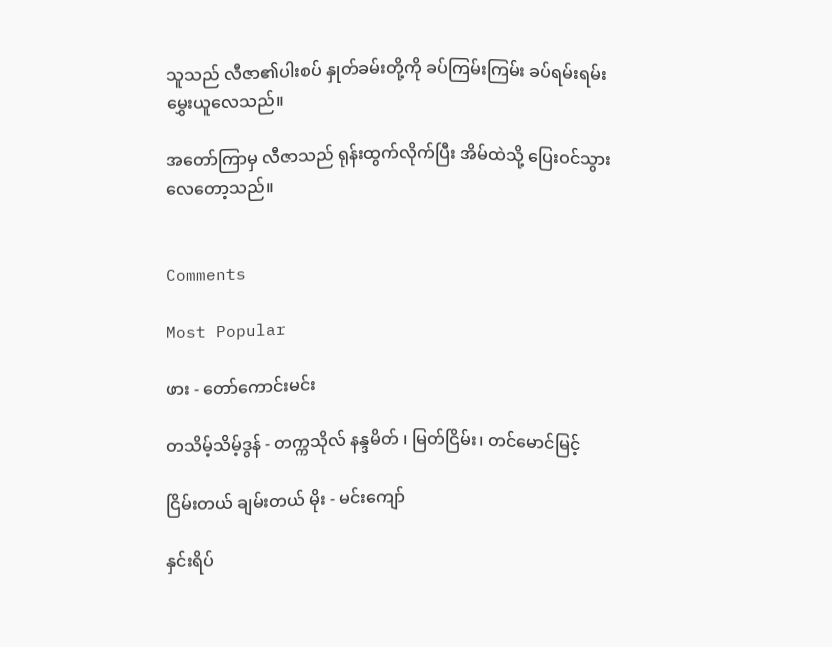သူသည် လီဇာ၏ပါးစပ် နှုတ်ခမ်းတို့ကို ခပ်ကြမ်းကြမ်း ခပ်ရမ်းရမ်း မွှေးယူလေသည်။

အတော်ကြာမှ လီဇာသည် ရုန်းထွက်လိုက်ပြီး အိမ်ထဲသို့ ပြေးဝင်သွားလေတော့သည်။


Comments

Most Popular

ဖား - တော်ကောင်းမင်း

တသိမ့်သိမ့်ဒွန် - တက္ကသိုလ် နန္ဒမိတ် ၊ မြတ်ငြိမ်း၊ တင်မောင်မြင့်

ငြိမ်းတယ် ချမ်းတယ် မိုး - မင်းကျော်

နှင်းရိပ်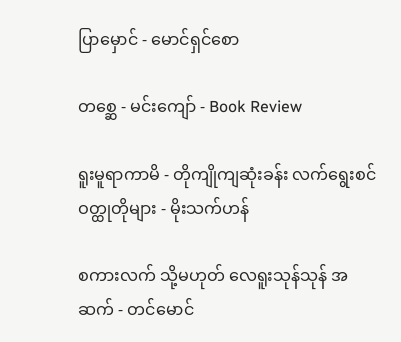ပြာ‌မှောင် - မောင်ရှင်စော

တစ္ဆေ - မင်းကျော် - Book Review

ရူးမူရာကာမိ - တိုကျိုကျဆုံးခန်း လက်ရွေးစင်ဝတ္ထုတိုများ - မိုးသက်ဟန်

စကားလက် သို့မဟုတ် လေရူးသုန်သုန် အဆက် - တင်မောင်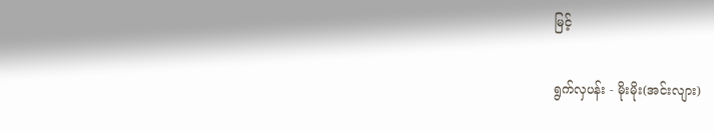မြင့်

ရွက်လှပန်း - မိုးမိုး(အင်းလျား)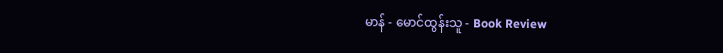မာန် - မောင်ထွန်းသူ - Book Review